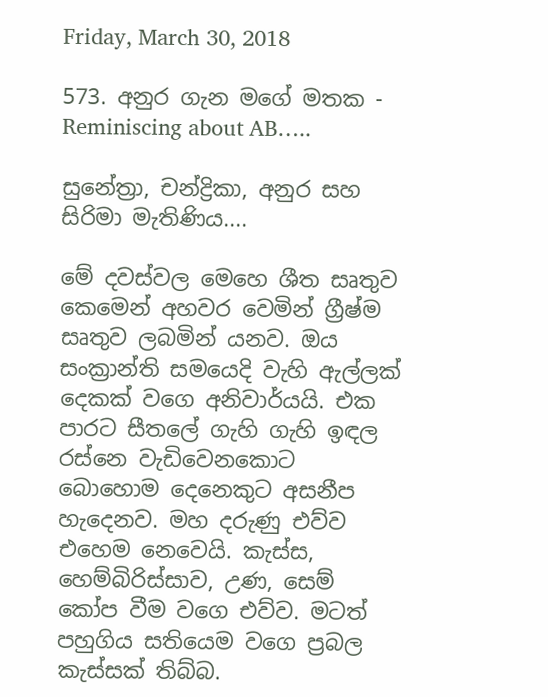Friday, March 30, 2018

573. අනුර ගැන මගේ මතක - Reminiscing about AB…..

සුනේත්‍රා, චන්ද්‍රිකා, අනුර සහ සිරිමා මැතිණිය....

මේ දවස්වල මෙහෙ ශීත සෘතුව කෙමෙන් අහවර වෙමින් ග්‍රීෂ්ම සෘතුව ලබමින් යනව. ඔය සංක්‍රාන්ති සමයෙදි වැහි ඇල්ලක් දෙකක් වගෙ අනිවාර්යයි. එක පාරට සීතලේ ගැහි ගැහි ඉඳල රස්නෙ වැඩිවෙනකොට බොහොම දෙනෙකුට අසනීප හැදෙනව. මහ දරුණු එව්ව එහෙම නෙවෙයි. කැස්ස, හෙම්බිරිස්සාව, උණ, සෙම් කෝප වීම වගෙ එව්ව. මටත් පහුගිය සතියෙම වගෙ ප්‍රබල කැස්සක් තිබ්බ.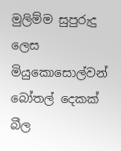මුලිම්ම සුපුරුදු ලෙස මියුකොසොල්වන් බෝතල් දෙකක් බීල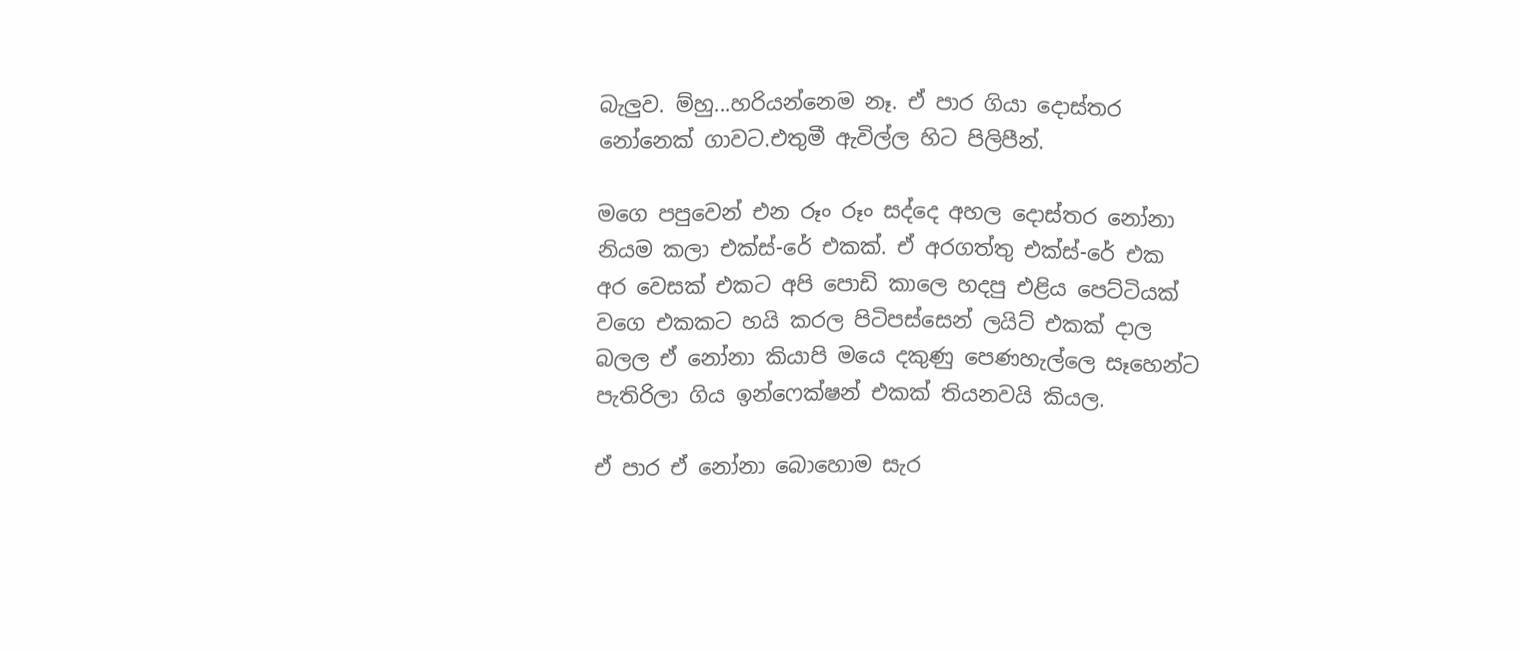බැලුව. ම්හු...හරියන්නෙම නෑ. ඒ පාර ගියා දොස්තර නෝනෙක් ගාවට.එතුමී ඇවිල්ල හිට පිලිපීන්.

මගෙ පපුවෙන් එන රූං රූං සද්දෙ අහල දොස්තර නෝනා නියම කලා එක්ස්-රේ එකක්. ඒ අරගත්තු එක්ස්-රේ එක අර වෙසක් එකට අපි පොඩි කාලෙ හදපු එළිය පෙට්ටියක් වගෙ එකකට හයි කරල පිටිපස්සෙන් ලයිට් එකක් දාල බලල ඒ නෝනා කියාපි මයෙ දකුණු පෙණහැල්ලෙ සෑහෙන්ට පැතිරිලා ගිය ඉන්ෆෙක්ෂන් එකක් තියනවයි කියල.

ඒ පාර ඒ නෝනා බොහොම සැර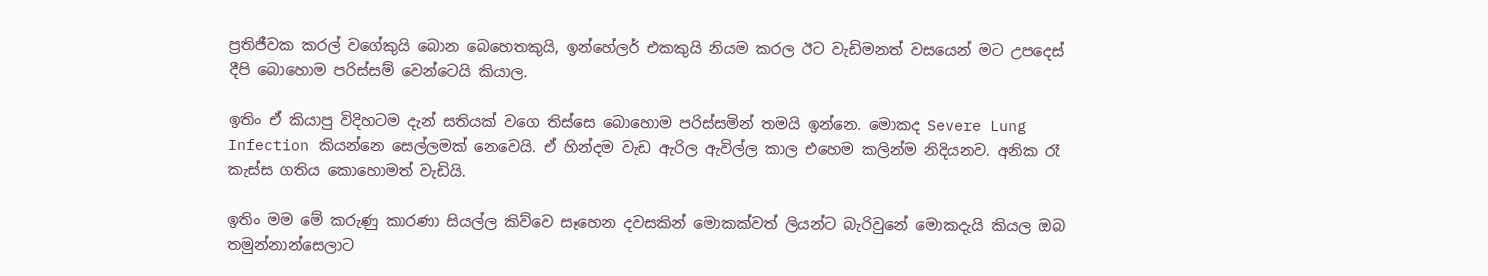ප්‍රතිජීවක කරල් වගේකුයි බොන බෙහෙතකුයි, ඉන්හේලර් එකකුයි නියම කරල ඊට වැඩිමනත් වසයෙන් මට උපදෙස් දීපි බොහොම පරිස්සම් වෙන්ටෙයි කියාල.

ඉතිං ඒ කියාපු විදිහටම දැන් සතියක් වගෙ තිස්සෙ බොහොම පරිස්සමින් තමයි ඉන්නෙ. මොකද Severe Lung Infection කියන්නෙ සෙල්ලමක් නෙවෙයි. ඒ හින්දම වැඩ ඇරිල ඇවිල්ල කාල එහෙම කලින්ම නිදියනව. අනික රෑ කැස්ස ගතිය කොහොමත් වැඩියි.

ඉතිං මම මේ කරුණු කාරණා සියල්ල කිව්වෙ සෑහෙන දවසකින් මොකක්වත් ලියන්ට බැරිවුනේ මොකදැයි කියල ඔබ තමුන්නාන්සෙලාට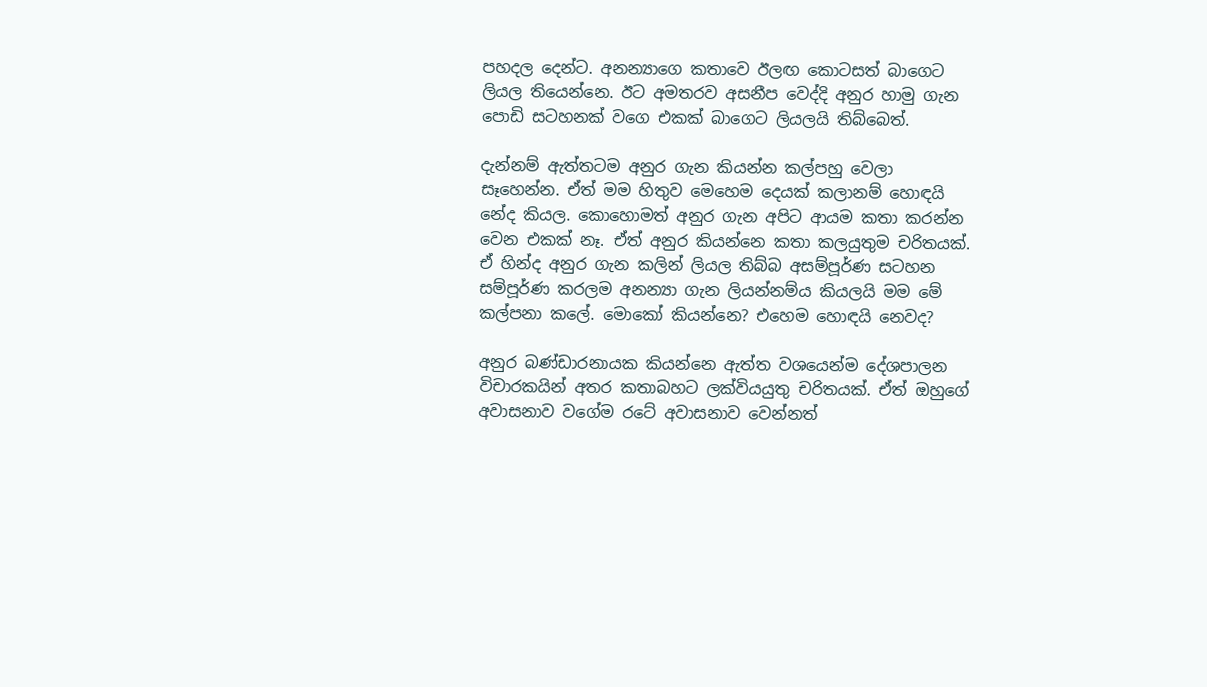පහදල දෙන්ට. අනන්‍යාගෙ කතාවෙ ඊලඟ කොටසත් බාගෙට ලියල තියෙන්නෙ. ඊට අමතරව අසනීප වෙද්දි අනුර හාමු ගැන පොඩි සටහනක් වගෙ එකක් බාගෙට ලියලයි තිබ්බෙත්.

දැන්නම් ඇත්තටම අනුර ගැන කියන්න කල්පහු වෙලා සෑහෙන්න. ඒත් මම හිතුව මෙහෙම දෙයක් කලානම් හොඳයි නේද කියල. කොහොමත් අනුර ගැන අපිට ආයම කතා කරන්න වෙන එකක් නෑ. ඒත් අනුර කියන්නෙ කතා කලයුතුම චරිතයක්. ඒ හින්ද අනුර ගැන කලින් ලියල තිබ්බ අසම්පූර්ණ සටහන සම්පූර්ණ කරලම අනන්‍යා ගැන ලියන්නම්ය කියලයි මම මේ කල්පනා කලේ. මොකෝ කියන්නෙ? එහෙම හොඳයි නෙවද?

අනුර බණ්ඩාරනායක කියන්නෙ ඇත්ත වශයෙන්ම දේශපාලන විචාරකයින් අතර කතාබහට ලක්වියයුතු චරිතයක්. ඒත් ඔහුගේ අවාසනාව වගේම රටේ අවාසනාව වෙන්නත්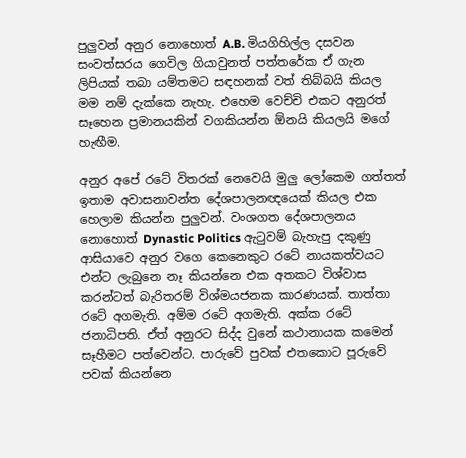පුලුවන් අනුර නොහොත් A.B. මියගිහිල්ල දසවන සංවත්සරය ගෙවිල ගියාවුනත් පත්තරේක ඒ ගැන ලිපියක් තබා යම්තමට සඳහනක් වත් තිබ්බයි කියල මම නම් දැක්කෙ නැහැ. එහෙම වෙච්චි එකට අනුරත් සෑහෙන ප්‍රමානයකින් වගකියන්න ඕනයි කියලයි මගේ හැඟීම.

අනුර අපේ රටේ විතරක් නෙවෙයි මුලු ලෝකෙම ගත්තත් ඉතාම අවාසනාවන්ත දේශපාලනඥයෙක් කියල එක හෙලාම කියන්න පුලුවන්. වංශගත දේශපාලනය නොහොත් Dynastic Politics ඇටුවම් බැහැපු දකුණු ආසියාවෙ අනුර වගෙ කෙනෙකුට රටේ නායකත්වයට එන්ට ලැබුනෙ නෑ කියන්නෙ එක අතකට විශ්වාස කරන්ටත් බැරිතරම් විශ්මයජනක කාරණයක්. තාත්තා රටේ අගමැති. අම්ම රටේ අගමැති. අක්ක රටේ ජනාධිපති. ඒත් අනුරට සිද්ද වුනේ කථානායක කමෙන් සෑහීමට පත්වෙන්ට. පාරුවේ පුවක් එතකොට පූරුවේ පවක් කියන්නෙ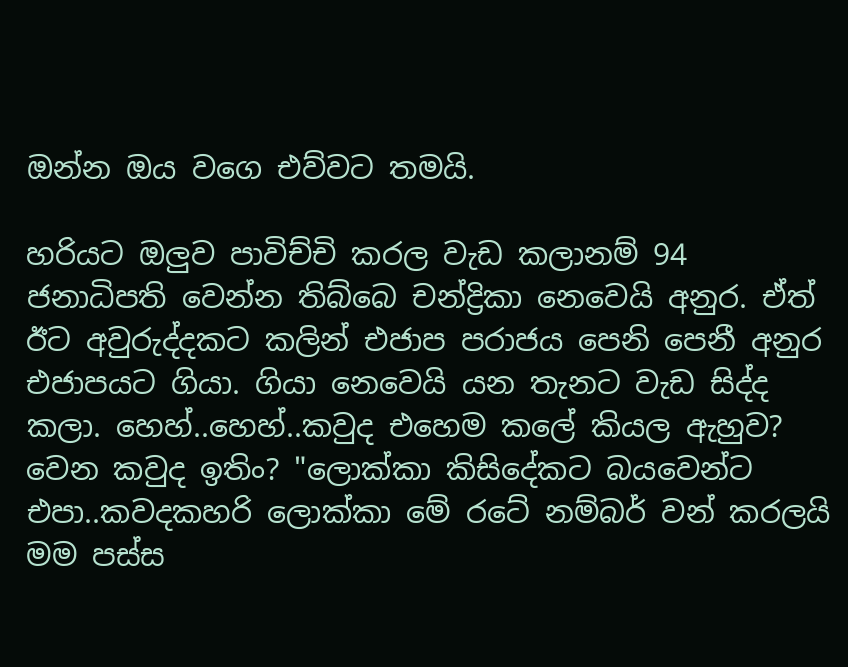ඔන්න ඔය වගෙ එව්වට තමයි.

හරියට ඔලුව පාවිච්චි කරල වැඩ කලානම් 94 ජනාධිපති වෙන්න තිබ්බෙ චන්ද්‍රිකා නෙවෙයි අනුර. ඒත් ඊට අවුරුද්දකට කලින් එජාප පරාජය පෙනි පෙනී අනුර එජාපයට ගියා. ගියා නෙවෙයි යන තැනට වැඩ සිද්ද කලා. හෙහ්..හෙහ්..කවුද එහෙම කලේ කියල ඇහුව? වෙන කවුද ඉතිං? "ලොක්කා කිසිදේකට බයවෙන්ට එපා..කවදකහරි ලොක්කා මේ රටේ නම්බර් වන් කරලයි මම පස්ස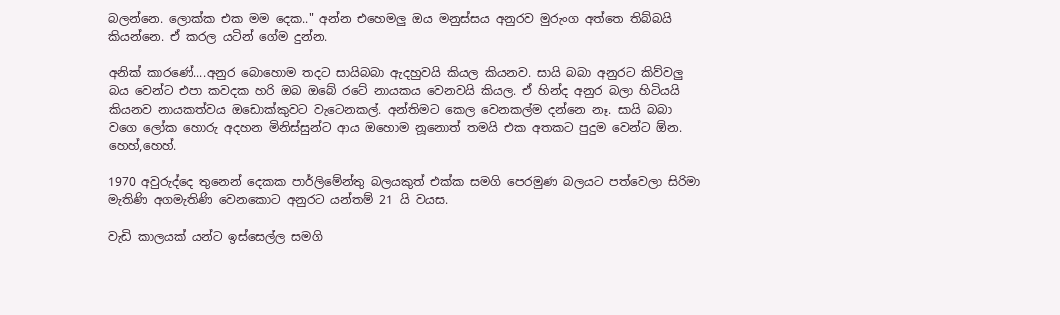බලන්නෙ. ලොක්ක එක මම දෙක.." අන්න එහෙමලු ඔය මනුස්සය අනුරව මුරුංග අත්තෙ තිබ්බයි කියන්නෙ. ඒ කරල යටින් ගේම දුන්න.

අනික් කාරණේ....අනුර බොහොම තදට සායිබබා ඇදහුවයි කියල කියනව. සායි බබා අනුරට කිව්වලු බය වෙන්ට එපා කවදක හරි ඔබ ඔබේ රටේ නායකය වෙනවයි කියල. ඒ හින්ද අනුර බලා හිටියයි කියනව නායකත්වය ඔඩොක්කුවට වැටෙනකල්. අන්තිමට කෙල වෙනකල්ම දන්නෙ නෑ. සායි බබා වගෙ ලෝක හොරු අදහන මිනිස්සුන්ට ආය ඔහොම නූනොත් තමයි එක අතකට පුදුම වෙන්ට ඕන. හෙහ්,හෙහ්.

1970 අවුරුද්දෙ තුනෙන් දෙකක පාර්ලිමේන්තු බලයකුත් එක්ක සමගි පෙරමුණ බලයට පත්වෙලා සිරිමා මැතිණි අගමැතිණි වෙනකොට අනුරට යන්තම් 21 යි වයස.

වැඩි කාලයක් යන්ට ඉස්සෙල්ල සමගි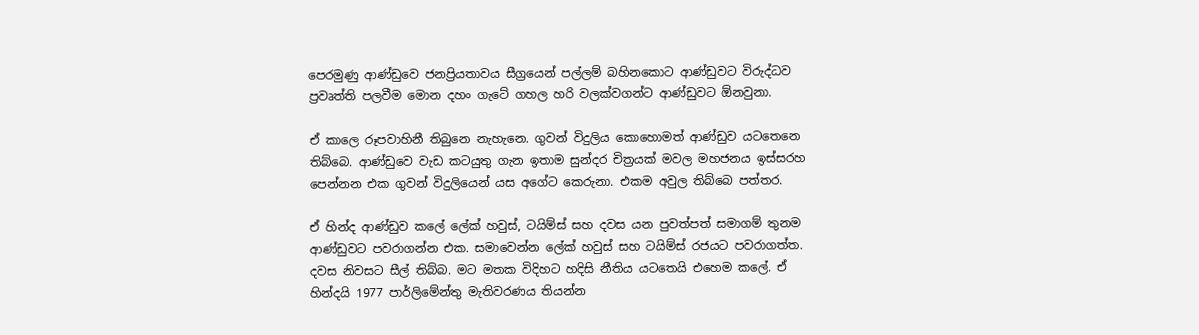පෙරමුණු ආණ්ඩුවෙ ජනප්‍රියතාවය සීග්‍රයෙන් පල්ලම් බහිනකොට ආණ්ඩුවට විරුද්ධව ප්‍රවෘත්ති පලවීම මොන දහං ගැටේ ගහල හරි වලක්වගන්ට ආණ්ඩුවට ඕනවුනා.

ඒ කාලෙ රූපවාහිනී තිබුනෙ නැහැනෙ. ගුවන් විදුලිය කොහොමත් ආණ්ඩුව යටතෙනෙ තිබ්බෙ. ආණ්ඩුවෙ වැඩ කටයුතු ගැන ඉතාම සුන්දර චිත්‍රයක් මවල මහජනය ඉස්සරහ පෙන්නන එක ගුවන් විදුලියෙන් යස අගේට කෙරුනා. එකම අවුල තිබ්බෙ පත්තර.

ඒ හින්ද ආණ්ඩුව කලේ ලේක් හවුස්, ටයිම්ස් සහ දවස යන පුවත්පත් සමාගම් තුනම ආණ්ඩුවට පවරාගන්න එක. සමාවෙන්න ලේක් හවුස් සහ ටයිම්ස් රජයට පවරාගත්ත. දවස නිවසට සීල් තිබ්බ. මට මතක විදිහට හදිසි නීතිය යටතෙයි එහෙම කලේ. ඒ හින්දයි 1977 පාර්ලිමේන්තු මැතිවරණය තියන්න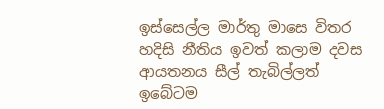ඉස්සෙල්ල මාර්තු මාසෙ විතර හදිසි නීතිය ඉවත් කලාම දවස ආයතනය සීල් තැබිල්ලත් ඉබේටම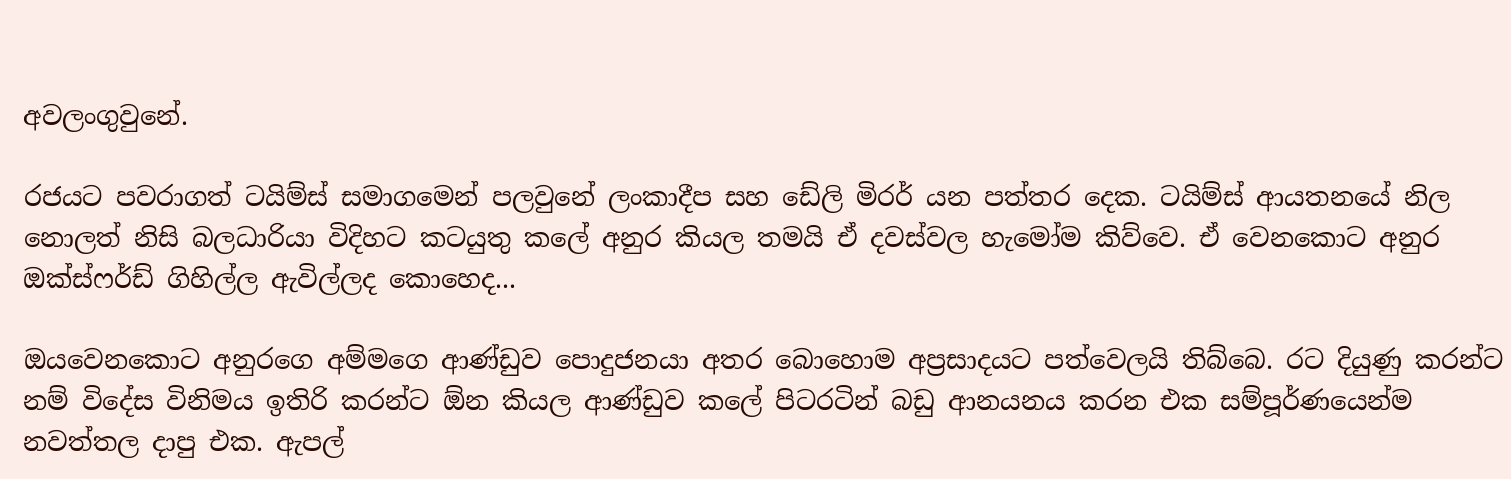අවලංගුවුනේ.

රජයට පවරාගත් ටයිම්ස් සමාගමෙන් පලවුනේ ලංකාදීප සහ ඩේලි මිරර් යන පත්තර දෙක. ටයිම්ස් ආයතනයේ නිල නොලත් නිසි බලධාරියා විදිහට කටයුතු කලේ අනුර කියල තමයි ඒ දවස්වල හැමෝම කිව්වෙ. ඒ වෙනකොට අනුර ඔක්ස්ෆර්ඩ් ගිහිල්ල ඇවිල්ලද කොහෙද...

ඔයවෙනකොට අනුරගෙ අම්මගෙ ආණ්ඩුව පොදුජනයා අතර බොහොම අප්‍රසාදයට පත්වෙලයි තිබ්බෙ. රට දියුණු කරන්ට නම් විදේස විනිමය ඉතිරි කරන්ට ඕන කියල ආණ්ඩුව කලේ පිටරටින් බඩු ආනයනය කරන එක සම්පූර්ණයෙන්ම නවත්තල දාපු එක. ඇපල්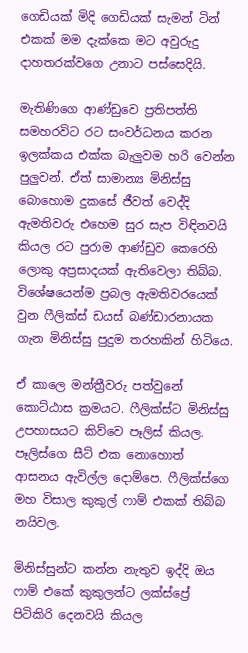ගෙඩියක් මිදි ගෙඩියක් සැමන් ටින් එකක් මම දැක්කෙ මට අවුරුදු දාහතරක්වගෙ උනාට පස්සෙදියි.

මැතිණිගෙ ආණ්ඩුවෙ ප්‍රතිපත්ති සමහරවිට රට සංවර්ධනය කරන ඉලක්කය එක්ක බැලුවම හරි වෙන්න පුලුවන්. ඒත් සාමාන්‍ය මිනිස්සු බොහොම දුකසේ ජීවත් වෙද්දි ඇමතිවරු එහෙම සුර සැප විඳිනවයි කියල රට පුරාම ආණ්ඩුව කෙරෙහි ලොකු අප්‍රසාදයක් ඇතිවෙලා තිබ්බ. විශේෂයෙන්ම ප්‍රබල ඇමතිවරයෙක් වුන ෆීලික්ස් ඩයස් බණ්ඩාරනායක ගැන මිනිස්සු පුදුම තරහකින් හිටියෙ.

ඒ කාලෙ මන්ත්‍රීවරු පත්වුනේ කොට්ඨාස ක්‍රමයට. ෆීලික්ස්ට මිනිස්සු උපහාසයට කිව්වෙ පෑලිස් කියල. පෑලිස්ගෙ සීට් එක නොහොත් ආසනය ඇවිල්ල දොම්පෙ. ෆීලික්ස්ගෙ මහ විසාල කුකුල් ෆාම් එකක් තිබ්බ නයිවල.

මිනිස්සුන්ට කන්න නැතුව ඉද්දි ඔය ෆාම් එකේ කුකුලන්ට ලක්ස්ප්‍රේ පිටිකිරි දෙනවයි කියල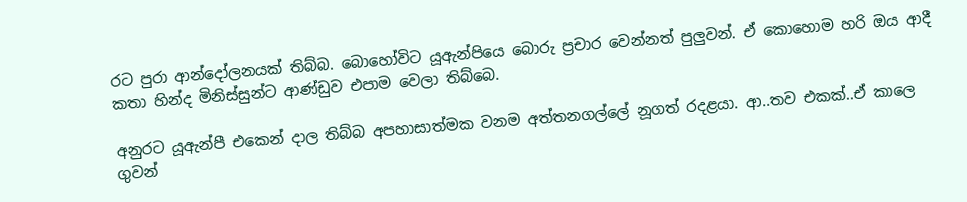රට පුරා ආන්දෝලනයක් තිබ්බ. බොහෝවිට යූඇන්පියෙ බොරු ප්‍රචාර වෙන්නත් පුලුවන්. ඒ කොහොම හරි ඔය ආදී කතා හින්ද මිනිස්සුන්ට ආණ්ඩුව එපාම වෙලා තිබ්බෙ.

අනුරට යූඇන්පී එකෙන් දාල තිබ්බ අපහාසාත්මක වනම අත්තනගල්ලේ නූගත් රදළයා. ආ..තව එකක්..ඒ කාලෙ ගුවන්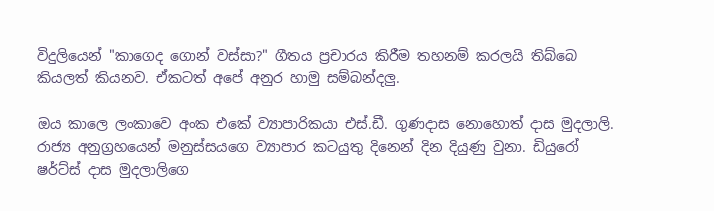විදුලියෙන් "කාගෙද ගොන් වස්සා?" ගීතය ප්‍රචාරය කිරීම තහනම් කරලයි තිබ්බෙ කියලත් කියනව. ඒකටත් අපේ අනුර හාමු සම්බන්දලු.

ඔය කාලෙ ලංකාවෙ අංක එකේ ව්‍යාපාරිකයා එස්.ඩී. ගුණදාස නොහොත් දාස මුදලාලි. රාජ්‍ය අනුග්‍රහයෙන් මනුස්සයගෙ ව්‍යාපාර කටයුතු දිනෙන් දින දියුණු වුනා. ඩියුරෝ ෂර්ට්ස් දාස මුදලාලිගෙ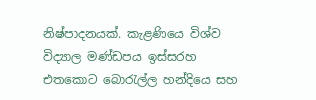නිෂ්පාදනයක්. කැළණියෙ විශ්ව විද්‍යාල මණ්ඩපය ඉස්සරහ එතකොට බොරැල්ල හන්දියෙ සහ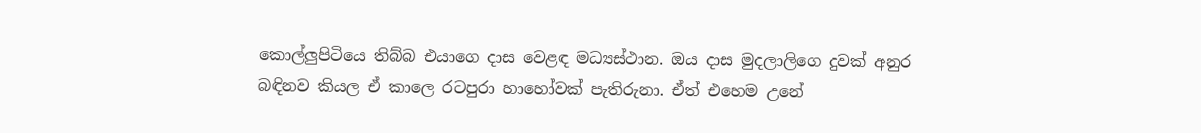කොල්ලුපිටියෙ තිබ්බ එයාගෙ දාස වෙළඳ මධ්‍යස්ථාන. ඔය දාස මුදලාලිගෙ දුවක් අනුර බඳිනව කියල ඒ කාලෙ රටපුරා හාහෝවක් පැතිරුනා. ඒත් එහෙම උනේ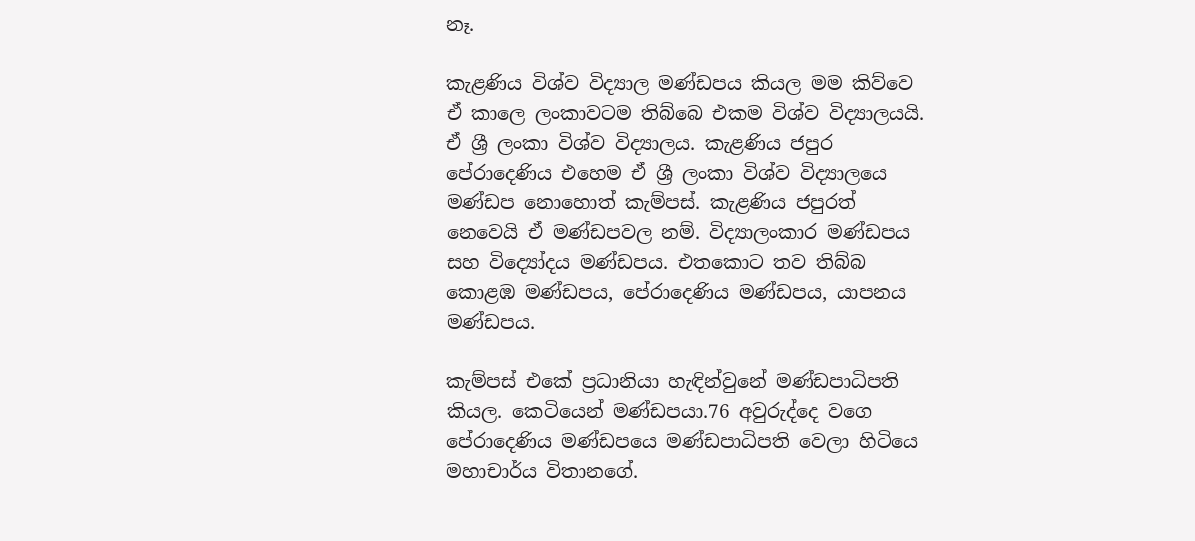නෑ.

කැළණිය විශ්ව විද්‍යාල මණ්ඩපය කියල මම කිව්වෙ ඒ කාලෙ ලංකාවටම තිබ්බෙ එකම විශ්ව විද්‍යාලයයි. ඒ ශ්‍රී ලංකා විශ්ව විද්‍යාලය. කැළණිය ජපුර පේරාදෙණිය එහෙම ඒ ශ්‍රී ලංකා විශ්ව විද්‍යාලයෙ මණ්ඩප නොහොත් කැම්පස්. කැළණිය ජපුරත් නෙවෙයි ඒ මණ්ඩපවල නම්. විද්‍යාලංකාර මණ්ඩපය සහ විද්‍යෝදය මණ්ඩපය. එතකොට තව තිබ්බ කොළඹ මණ්ඩපය, පේරාදෙණිය මණ්ඩපය, යාපනය මණ්ඩපය.

කැම්පස් එකේ ප්‍රධානියා හැඳින්වුනේ මණ්ඩපාධිපති කියල. කෙටියෙන් මණ්ඩපයා.76 අවුරුද්දෙ වගෙ පේරාදෙණිය මණ්ඩපයෙ මණ්ඩපාධිපති වෙලා හිටියෙ මහාචාර්ය විතානගේ.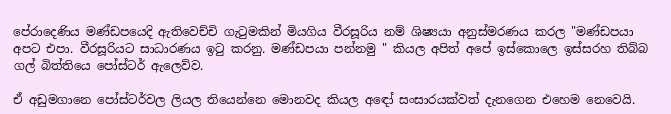පේරාදෙණිය මණ්ඩපයෙදි ඇතිවෙච්චි ගැටුමකින් මියගිය වීරසූරිය නම් ශිෂ්‍යයා අනුස්මරණය කරල "මණ්ඩපයා අපට එපා. වීරසූරියට සාධාරණය ඉටු කරනු. මණ්ඩපයා පන්නමු " කියල අපිත් අපේ ඉස්කොලෙ ඉස්සරහ තිබ්බ ගල් බිත්තියෙ පෝස්ටර් ඇලෙව්ව.

ඒ අඩුමගානෙ පෝස්ටර්වල ලියල තියෙන්නෙ මොනවද කියල අඳෝ සංසාරයක්වත් දැනගෙන එහෙම නෙවෙයි.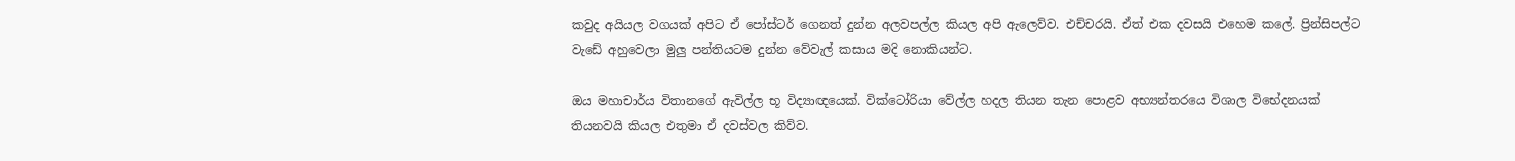කවුද අයියල වගයක් අපිට ඒ පෝස්ටර් ගෙනත් දුන්න අලවපල්ල කියල අපි ඇලෙව්ව. එච්චරයි. ඒත් එක දවසයි එහෙම කලේ. ප්‍රින්සිපල්ට වැඩේ අහුවෙලා මුලු පන්තියටම දුන්න වේවැල් කසාය මදි නොකියන්ට.

ඔය මහාචාර්ය විතානගේ ඇවිල්ල භූ විද්‍යාඥයෙක්. වික්ටෝරියා වේල්ල හදල තියන තැන පොළව අභ්‍යන්තරයෙ විශාල විභේදනයක් තියනවයි කියල එතුමා ඒ දවස්වල කිව්ව.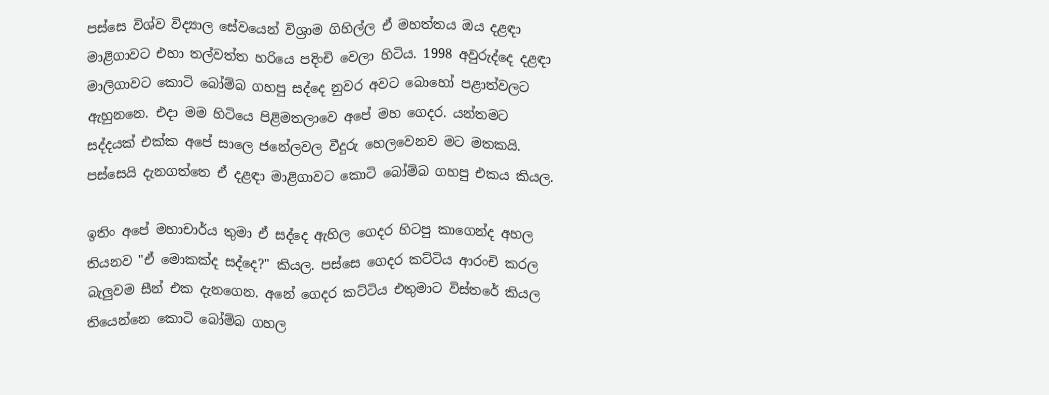පස්සෙ විශ්ව විද්‍යාල සේවයෙන් විශ්‍රාම ගිහිල්ල ඒ මහත්තය ඔය දළඳා මාළිගාවට එහා තල්වත්ත හරියෙ පදිංචි වෙලා හිටිය. 1998 අවුරුද්දෙ දළඳා මාලිගාවට කොටි බෝම්බ ගහපු සද්දෙ නුවර අවට බොහෝ පළාත්වලට ඇහුනනෙ. එදා මම හිටියෙ පිළිමතලාවෙ අපේ මහ ගෙදර. යන්තමට සද්දයක් එක්ක අපේ සාලෙ ජනේලවල වීදුරු හෙලවෙනව මට මතකයි. පස්සෙයි දැනගත්තෙ ඒ දළඳා මාළිගාවට කොටි බෝම්බ ගහපු එකය කියල.

ඉතිං අපේ මහාචාර්ය තුමා ඒ සද්දෙ ඇහිල ගෙදර හිටපු කාගෙන්ද අහල තියනව "ඒ මොකක්ද සද්දෙ?" කියල. පස්සෙ ගෙදර කට්ටිය ආරංචි කරල බැලුවම සීන් එක දැනගෙන. අනේ ගෙදර කට්ටිය එතුමාට විස්තරේ කියල තියෙන්නෙ කොටි බෝම්බ ගහල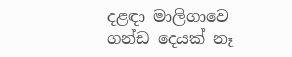දළඳා මාලිගාවෙ ගන්ඩ දෙයක් නෑ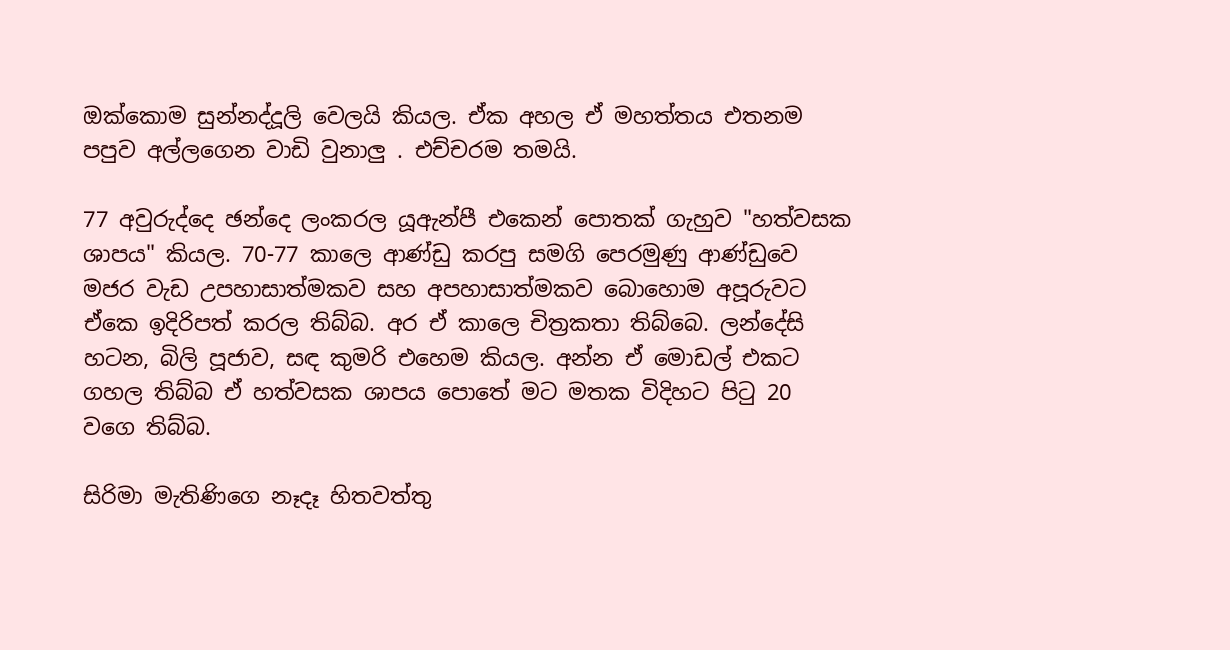ඔක්කොම සුන්නද්දූලි වෙලයි කියල. ඒක අහල ඒ මහත්තය එතනම පපුව අල්ලගෙන වාඩි වුනාලු . එච්චරම තමයි.

77 අවුරුද්දෙ ඡන්දෙ ලංකරල යූඇන්පී එකෙන් පොතක් ගැහුව "හත්වසක ශාපය" කියල. 70-77 කාලෙ ආණ්ඩු කරපු සමගි පෙරමුණු ආණ්ඩුවෙ මජර වැඩ උපහාසාත්මකව සහ අපහාසාත්මකව බොහොම අපූරුවට ඒකෙ ඉදිරිපත් කරල තිබ්බ. අර ඒ කාලෙ චිත්‍රකතා තිබ්බෙ. ලන්දේසි හටන, බිලි පූජාව, සඳ කුමරි එහෙම කියල. අන්න ඒ මොඩල් එකට ගහල තිබ්බ ඒ හත්වසක ශාපය පොතේ මට මතක විදිහට පිටු 20 වගෙ තිබ්බ.

සිරිමා මැතිණිගෙ නෑදෑ හිතවත්තු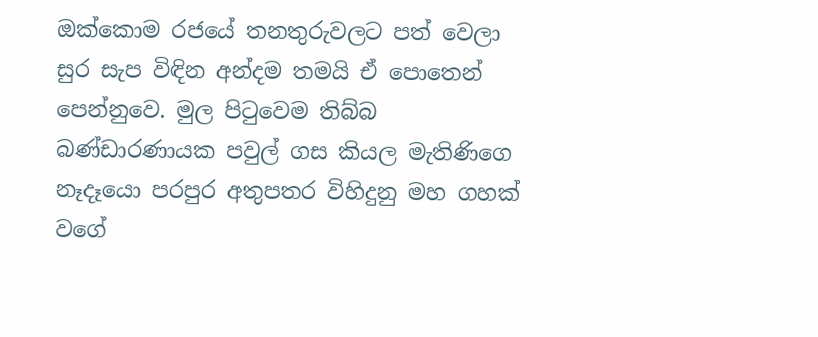ඔක්කොම රජයේ තනතුරුවලට පත් වෙලා සුර සැප විඳින අන්දම තමයි ඒ පොතෙන් පෙන්නුවෙ. මුල පිටුවෙම තිබ්බ බණ්ඩාරණායක පවුල් ගස කියල මැතිණිගෙ නෑදෑයො පරපුර අතුපතර විහිදුනු මහ ගහක් වගේ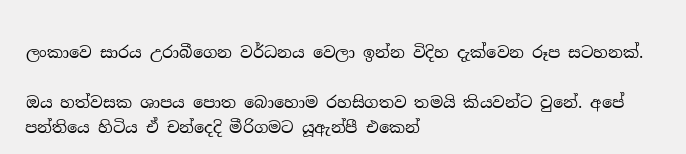ලංකාවෙ සාරය උරාබීගෙන වර්ධනය වෙලා ඉන්න විදිහ දැක්වෙන රූප සටහනක්.

ඔය හත්වසක ශාපය පොත බොහොම රහසිගතව තමයි කියවන්ට වුනේ. අපේ පන්තියෙ හිටිය ඒ චන්දෙදි මීරිගමට යූඇන්පී එකෙන්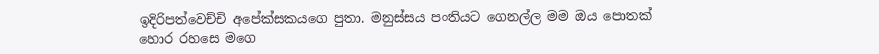ඉදිරිපත්වෙච්චි අපේක්සකයගෙ පුතා. මනුස්සය පංතියට ගෙනල්ල මම ඔය පොතක් හොර රහසෙ මගෙ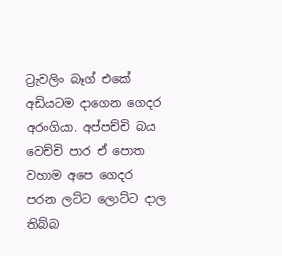ට්‍රැවලිං බෑග් එකේ අඩියටම දාගෙන ගෙදර අරංගියා. අප්පච්චි බය වෙච්චි පාර ඒ පොත වහාම අපෙ ගෙදර පරන ලට්ට ලොට්ට දාල තිබ්බ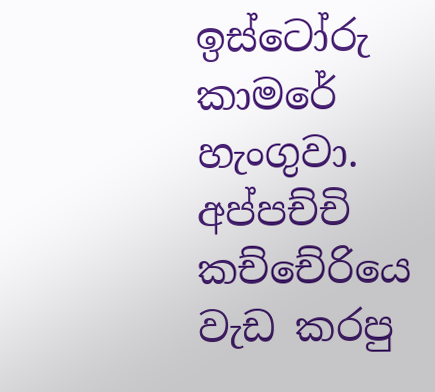ඉස්ටෝරු කාමරේ හැංගුවා. අප්පච්චි කච්චේරියෙ වැඩ කරපු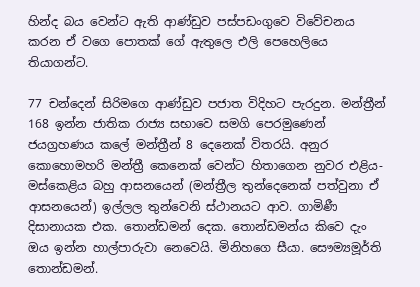හින්ද බය වෙන්ට ඇති ආණ්ඩුව පස්පඩංගුවෙ විවේචනය කරන ඒ වගෙ පොතක් ගේ ඇතුලෙ එලි පෙහෙලියෙ තියාගන්ට.

77 චන්දෙන් සිරිමගෙ ආණ්ඩුව පජාත විදිහට පැරදුන. මන්ත්‍රීන් 168 ඉන්න ජාතික රාජ්‍ය සභාවෙ සමගි පෙරමුණෙන් ජයග්‍රහණය කලේ මන්ත්‍රීන් 8 දෙනෙක් විතරයි. අනුර කොහොමහරි මන්ත්‍රී කෙනෙක් වෙන්ට හිතාගෙන නුවර එළිය-මස්කෙළිය බහු ආසනයෙන් (මන්ත්‍රීල තුන්දෙනෙක් පත්වුනා ඒ ආසනයෙන්) ඉල්ලල තුන්වෙනි ස්ථානයට ආව. ගාමිණී දිසානායක එක. තොන්ඩමන් දෙක. තොන්ඩමන්ය කිවෙ දැං ඔය ඉන්න හාල්පාරුවා නෙවෙයි. මිනිහගෙ සීයා. සෞම්‍යමූර්ති තොන්ඩමන්.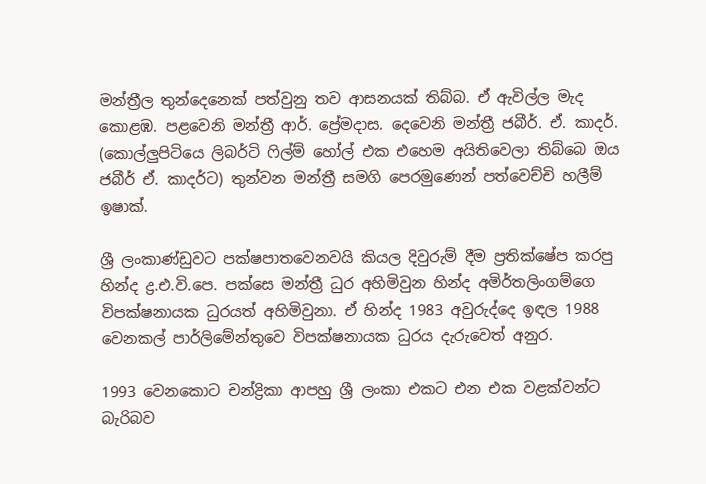මන්ත්‍රීල තුන්දෙනෙක් පත්වුනු තව ආසනයක් තිබ්බ. ඒ ඇවිල්ල මැද කොළඹ. පළවෙනි මන්ත්‍රී ආර්. ප්‍රේමදාස. දෙවෙනි මන්ත්‍රී ජබීර්. ඒ. කාදර්. (කොල්ලුපිටියෙ ලිබර්ටි ෆිල්ම් හෝල් එක එහෙම අයිතිවෙලා තිබ්බෙ ඔය ජබීර් ඒ. කාදර්ට) තුන්වන මන්ත්‍රී සමගි පෙරමුණෙන් පත්වෙච්චි හලීම් ඉෂාක්.

ශ්‍රී ලංකාණ්ඩුවට පක්ෂපාතවෙනවයි කියල දිවුරුම් දීම ප්‍රතික්ෂේප කරපු හින්ද ද්‍ර.එ.වි.පෙ. පක්සෙ මන්ත්‍රී ධුර අහිමිවුන හින්ද අමිර්තලිංගම්ගෙ විපක්ෂනායක ධුරයත් අහිමිවුනා. ඒ හින්ද 1983 අවුරුද්දෙ ඉඳල 1988 වෙනකල් පාර්ලිමේන්තුවෙ විපක්ෂනායක ධුරය දැරුවෙත් අනුර.

1993 වෙනකොට චන්ද්‍රිකා ආපහු ශ්‍රී ලංකා එකට එන එක වළක්වන්ට බැරිබව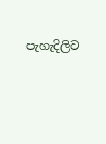පැහැදිලිව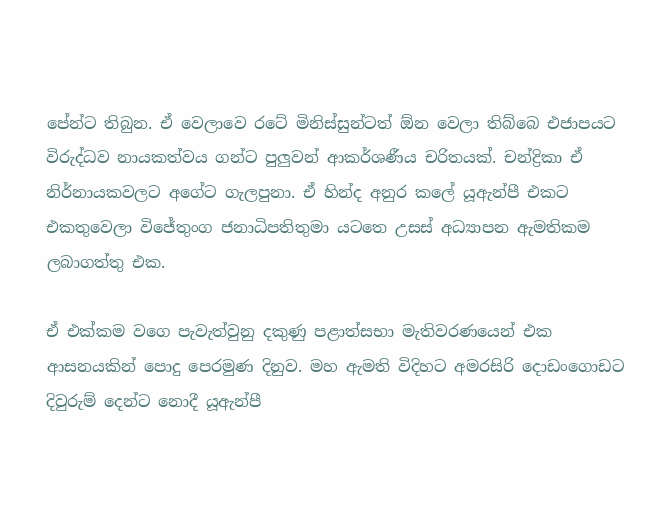පේන්ට තිබුන. ඒ වෙලාවෙ රටේ මිනිස්සුන්ටත් ඕන වෙලා තිබ්බෙ එජාපයට විරුද්ධව නායකත්වය ගන්ට පුලුවන් ආකර්ශණීය චරිතයක්. චන්ද්‍රිකා ඒ නිර්නායකවලට අගේට ගැලපුනා. ඒ හින්ද අනුර කලේ යූඇන්පී එකට එකතුවෙලා විජේතුංග ජනාධිපතිතුමා යටතෙ උසස් අධ්‍යාපන ඇමතිකම ලබාගත්තු එක.

ඒ එක්කම වගෙ පැවැත්වුනු දකුණු පළාත්සභා මැතිවරණයෙන් එක ආසනයකින් පොදු පෙරමුණ දිනුව. මහ ඇමති විදිහට අමරසිරි දොඩංගොඩට දිවුරුම් දෙන්ට නොදී යූඇන්පී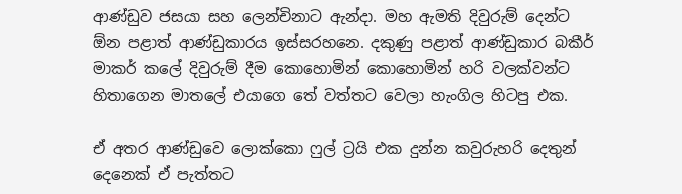ආණ්ඩුව ජසයා සහ ලෙන්චිනාට ඇන්දා. මහ ඇමති දිවුරුම් දෙන්ට ඕන පළාත් ආණ්ඩුකාරය ඉස්සරහනෙ. දකුණු පළාත් ආණ්ඩුකාර බකීර් මාකර් කලේ දිවුරුම් දීම කොහොමින් කොහොමින් හරි වලක්වන්ට හිතාගෙන මාතලේ එයාගෙ තේ වත්තට වෙලා හැංගිල හිටපු එක.

ඒ අතර ආණ්ඩුවෙ ලොක්කො ෆුල් ට්‍රයි එක දුන්න කවුරුහරි දෙතුන් දෙනෙක් ඒ පැත්තට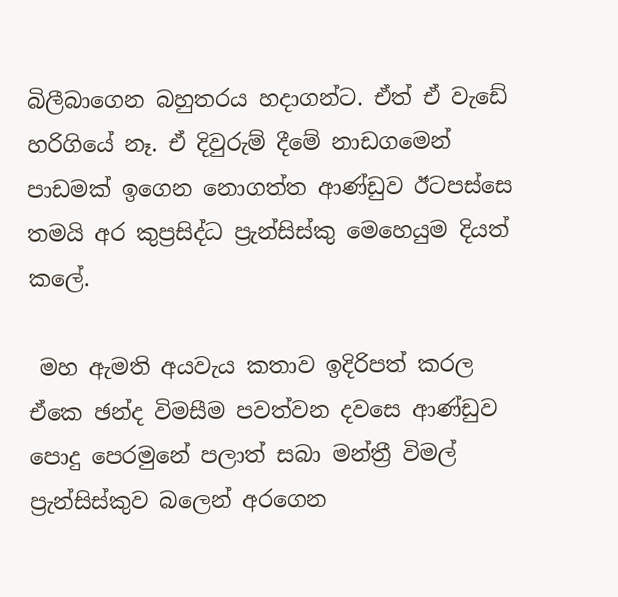බිලීබාගෙන බහුතරය හදාගන්ට. ඒත් ඒ වැඩේ හරිගියේ නෑ. ඒ දිවුරුම් දීමේ නාඩගමෙන් පාඩමක් ඉගෙන නොගත්ත ආණ්ඩුව ඊටපස්සෙ තමයි අර කුප්‍රසිද්ධ ප්‍රැන්සිස්කු මෙහෙයුම දියත් කලේ.

 මහ ඇමති අයවැය කතාව ඉදිරිපත් කරල ඒකෙ ඡන්ද විමසීම පවත්වන දවසෙ ආණ්ඩුව පොදු පෙරමුනේ පලාත් සබා මන්ත්‍රී විමල් ප්‍රැන්සිස්කුව බලෙන් අරගෙන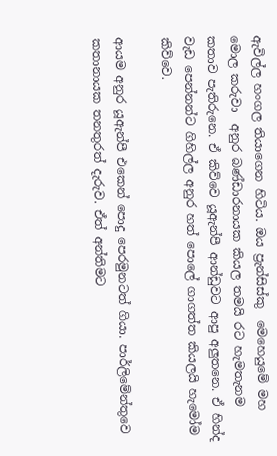ඇවිල්ල හංගල තියාගෙන හිටිය. ඔය ප්‍රැන්සිස්කු  මෙහෙයුමේ මහ මොල කරුවා  අනුර බණ්ඩාරනායක කියල තමයි රට හැමතැනම කතාව පැතිරුනෙ. ඒ කිව්වෙ යූඇන්පී ආන්ඩුවට ආපු අලුතනෙ. ඒ හින්ද වැඩ පෙන්නන්ට ගිහිල්ල අනුර හත් පොලේ ගාගත්ත කියලයි හැමෝම කිව්වෙ.

ආයම අනුර යූඇන්පී එකෙන් පොදු පෙරමුනටත් ගියා. පාර්ලිමේන්තුවෙ කතානායක තනතුරත් දැරුව. ඒත් අන්තිමට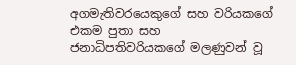අගමැතිවරයෙකුගේ සහ වරියකගේ එකම පුතා සහ ජනාධිපතිවරියකගේ මලණුවන් වූ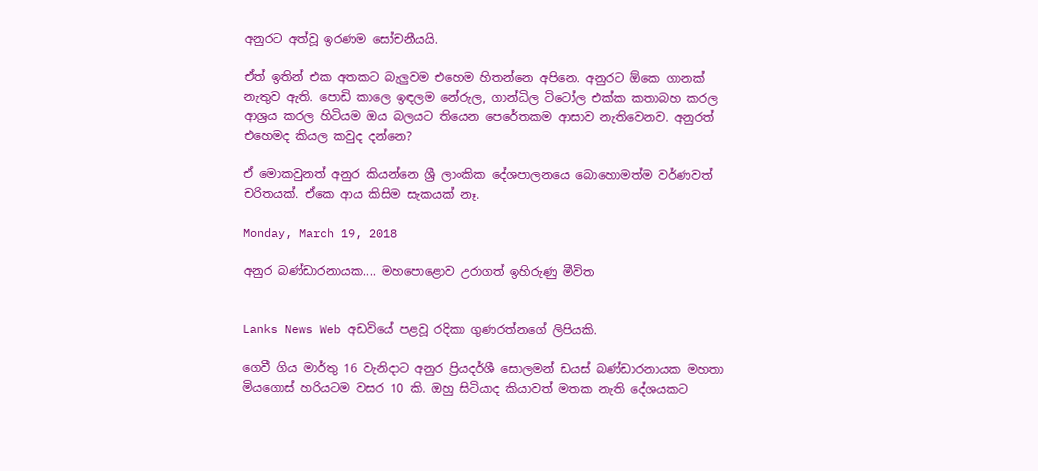අනුරට අත්වූ ඉරණම සෝචනීයයි.

ඒත් ඉතින් එක අතකට බැලුවම එහෙම හිතන්නෙ අපිනෙ. අනුරට ඕකෙ ගානක් නැතුව ඇති. පොඩි කාලෙ ඉඳලම නේරුල, ගාන්ධිල ටිටෝල එක්ක කතාබහ කරල ආශ්‍රය කරල හිටියම ඔය බලයට තියෙන පෙරේතකම ආසාව නැතිවෙනව. අනුරත් එහෙමද කියල කවුද දන්නෙ?

ඒ මොකවුනත් අනුර කියන්නෙ ශ්‍රී ලාංකික දේශපාලනයෙ බොහොමත්ම වර්ණවත් චරිතයක්. ඒකෙ ආය කිසිම සැකයක් නෑ.

Monday, March 19, 2018

අනුර බණ්ඩාරනායක.... මහපොළොව උරාගත් ඉහිරුණු මීවිත


Lanks News Web අඩවියේ පළවූ රදිකා ගුණරත්නගේ ලිපියකි.

ගෙවී ගිය මාර්තු 16 වැනිදාට අනුර ප්‍රියදර්ශී සොලමන් ඩයස් බණ්ඩාරනායක මහතා මියගොස් හරියටම වසර 10 කි. ඔහු සිටියාද කියාවත් මතක නැති දේශයකට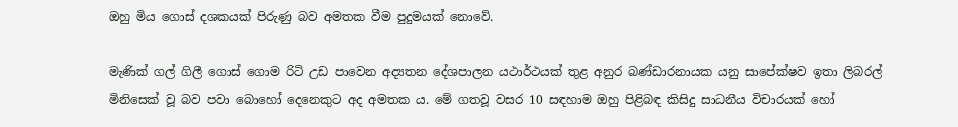ඔහු මිය ගොස් දශකයක් පිරුණු බව අමතක වීම පුදුමයක් නොවේ.

මැණික් ගල් ගිලී ගොස් ගොම රිටි උඩ පාවෙන අද්‍යතන දේශපාලන යථාර්ථයක් තුළ අනුර බණ්ඩාරනායක යනු සාපේක්ෂව ඉතා ලිබරල් මිනිසෙක් වූ බව පවා බොහෝ දෙනෙකුට අද අමතක ය. මේ ගතවූ වසර 10 සඳහාම ඔහු පිළිබඳ කිසිදු සාධනීය විචාරයක් හෝ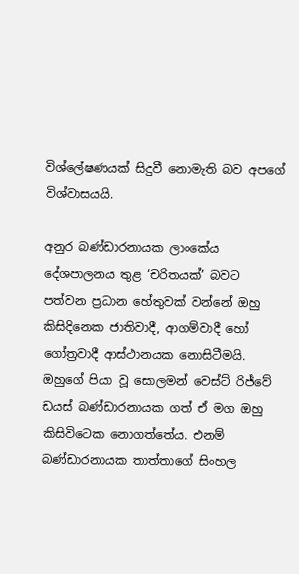විශ්ලේෂණයක් සිදුවී නොමැති බව අපගේ විශ්වාසයයි.

අනුර බණ්ඩාරනායක ලාංකේය දේශපාලනය තුළ ‘චරිතයක්’ බවට පත්වන ප්‍රධාන හේතුවක් වන්නේ ඔහු කිසිදිනෙක ජාතිවාදී, ආගම්වාදී හෝ ගෝත්‍රවාදී ආස්ථානයක නොසිටීමයි. ඔහුගේ පියා වූ සොලමන් වෙස්ට් රිජ්වේ ඩයස් බණ්ඩාරනායක ගත් ඒ මග ඔහු කිසිවිටෙක නොගත්තේය. එනම් බණ්ඩාරනායක තාත්තාගේ සිංහල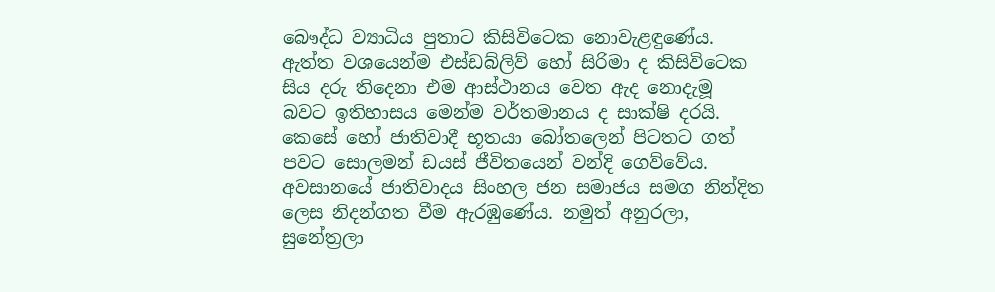බෞද්ධ ව්‍යාධිය පුතාට කිසිවිටෙක නොවැළඳුණේය. ඇත්ත වශයෙන්ම එස්ඩබ්ලිව් හෝ සිරිමා ද කිසිවිටෙක සිය දරු තිදෙනා එම ආස්ථානය වෙත ඇද නොදැමූ බවට ඉතිහාසය මෙන්ම වර්තමානය ද සාක්ෂි දරයි. කෙසේ හෝ ජාතිවාදී භූතයා බෝතලෙන් පිටතට ගත් පවට සොලමන් ඩයස් ජීවිතයෙන් වන්දි ගෙව්වේය. අවසානයේ ජාතිවාදය සිංහල ජන සමාජය සමග නින්දිත ලෙස නිදන්ගත වීම ඇරඹුණේය. නමුත් අනුරලා, සුනේත්‍රලා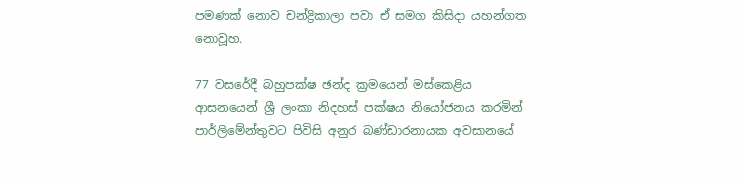පමණක් නොව චන්ද්‍රිකාලා පවා ඒ සමග කිසිදා යහන්ගත නොවූහ.

77 වසරේදී බහුපක්ෂ ඡන්ද ක්‍රමයෙන් මස්කෙළිය ආසනයෙන් ශ්‍රී ලංකා නිදහස් පක්ෂය නියෝජනය කරමින් පාර්ලිමේන්තුවට පිවිසි අනුර බණ්ඩාරනායක අවසානයේ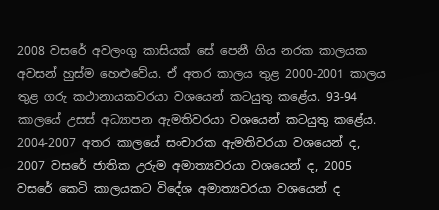2008 වසරේ අවලංගු කාසියක් සේ පෙනී ගිය නරක කාලයක අවසන් හුස්ම හෙළුවේය. ඒ අතර කාලය තුළ 2000-2001 කාලය තුළ ගරු කථානායකවරයා වශයෙන් කටයුතු කළේය. 93-94 කාලයේ උසස් අධ්‍යාපන ඇමතිවරයා වශයෙන් කටයුතු කළේය. 2004-2007 අතර කාලයේ සංචාරක ඇමතිවරයා වශයෙන් ද, 2007 වසරේ ජාතික උරුම අමාත්‍යවරයා වශයෙන් ද, 2005 වසරේ කෙටි කාලයකට විදේශ අමාත්‍යවරයා වශයෙන් ද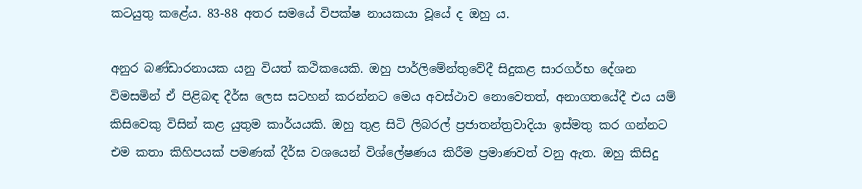කටයුතු කළේය. 83-88 අතර සමයේ විපක්ෂ නායකයා වූයේ ද ඔහු ය.

අනුර බණ්ඩාරනායක යනු වියත් කථිකයෙකි. ඔහු පාර්ලිමේන්තුවේදී සිදුකළ සාරගර්භ දේශන විමසමින් ඒ පිළිබඳ දීර්ඝ ලෙස සටහන් කරන්නට මෙය අවස්ථාව නොවෙතත්, අනාගතයේදී එය යම් කිසිවෙකු විසින් කළ යුතුම කාර්යයකි. ඔහු තුළ සිටි ලිබරල් ප්‍රජාතන්ත්‍රවාදියා ඉස්මතු කර ගන්නට එම කතා කිහිපයක් පමණක් දීර්ඝ වශයෙන් විශ්ලේෂණය කිරීම ප්‍රමාණවත් වනු ඇත. ඔහු කිසිදු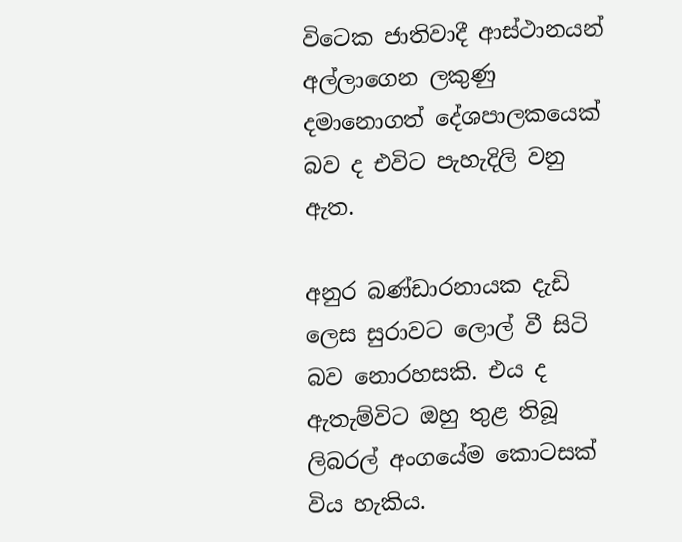විටෙක ජාතිවාදී ආස්ථානයන් අල්ලාගෙන ලකුණු දමානොගත් දේශපාලකයෙක් බව ද එවිට පැහැදිලි වනු ඇත.

අනුර බණ්ඩාරනායක දැඩි ලෙස සුරාවට ලොල් වී සිටි බව නොරහසකි. එය ද ඇතැම්විට ඔහු තුළ තිබූ ලිබරල් අංගයේම කොටසක් විය හැකිය.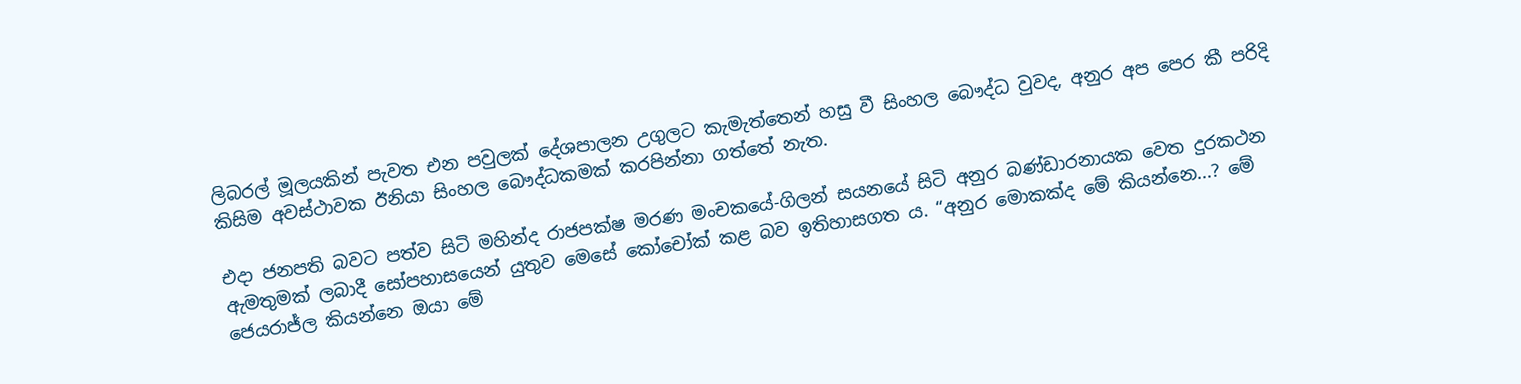ලිබරල් මූලයකින් පැවත එන පවුලක් දේශපාලන උගුලට කැමැත්තෙන් හසු වී සිංහල බෞද්ධ වුවද, අනුර අප පෙර කී පරිදි කිසිම අවස්ථාවක ඊනියා සිංහල බෞද්ධකමක් කරපින්නා ගත්තේ නැත.

එදා ජනපති බවට පත්ව සිටි මහින්ද රාජපක්ෂ මරණ මංචකයේ-ගිලන් සයනයේ සිටි අනුර බණ්ඩාරනායක වෙත දුරකථන ඇමතුමක් ලබාදී සෝපහාසයෙන් යුතුව මෙසේ කෝචෝක් කළ බව ඉතිහාසගත ය. “අනුර මොකක්ද මේ කියන්නෙ...? මේ ජෙයරාජ්ල කියන්නෙ ඔයා මේ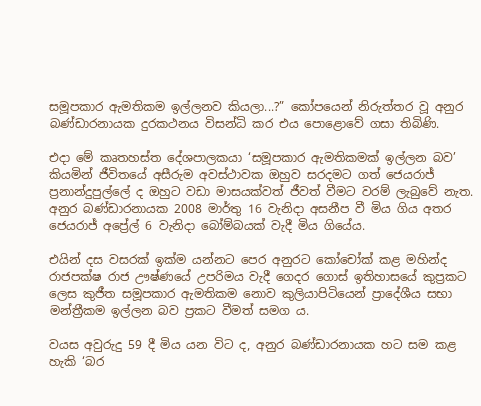සමූපකාර ඇමතිකම ඉල්ලනව කියලා...?” කෝපයෙන් නිරුත්තර වූ අනුර බණ්ඩාරනායක දුරකථනය විසන්ධි කර එය පොළොවේ ගසා තිබිණි.

එදා මේ කෘතහස්ත දේශපාලකයා ‘සමූපකාර ඇමතිකමක් ඉල්ලන බව’ කියමින් ජීවිතයේ අසීරුම අවස්ථාවක ඔහුව සරදමට ගත් ජෙයරාජ් ප්‍රනාන්දුපුල්ලේ ද ඔහුට වඩා මාසයක්වත් ජීවත් වීමට වරම් ලැබුවේ නැත. අනුර බණ්ඩාරනායක 2008 මාර්තු 16 වැනිදා අසනීප වී මිය ගිය අතර ජෙයරාජ් අප්‍රේල් 6 වැනිදා බෝම්බයක් වැදී මිය ගියේය.

එයින් දස වසරක් ඉක්ම යන්නට පෙර අනුරට කෝචෝක් කළ මහින්ද රාජපක්ෂ රාජ ඌෂ්ණයේ උපරිමය වැදී ගෙදර ගොස් ඉතිහාසයේ කුප්‍රකට ලෙස කුජීත සමූපකාර ඇමතිකම නොව කුලියාපිටියෙන් ප්‍රාදේශීය සභා මන්ත්‍රීකම ඉල්ලන බව ප්‍රකට වීමත් සමග ය.

වයස අවුරුදු 59 දී මිය යන විට ද, අනුර බණ්ඩාරනායක හට සම කළ හැකි ‘බර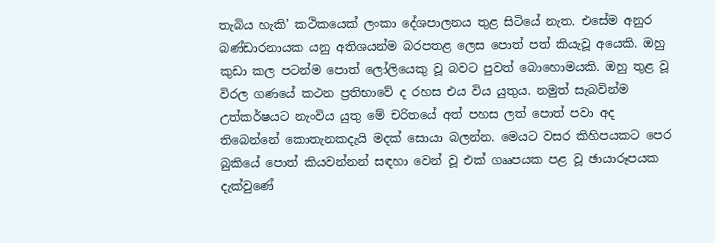තැබිය හැකි’ කථිකයෙක් ලංකා දේශපාලනය තුළ සිටියේ නැත. එසේම අනුර බණ්ඩාරනායක යනු අතිශයන්ම බරපතළ ලෙස පොත් පත් කියැවූ අයෙකි. ඔහු කුඩා කල පටන්ම පොත් ලෝලියෙකු වූ බවට පුවත් බොහොමයකි. ඔහු තුළ වූ විරල ගණයේ කථන ප්‍රතිභාවේ ද රහස එය විය යුතුය. නමුත් සැබවින්ම උත්කර්ෂයට නැංවිය යුතු මේ චරිතයේ අත් පහස ලත් පොත් පවා අද තිබෙන්නේ කොතැනකදැයි මදක් සොයා බලන්න. මෙයට වසර කිහිපයකට පෙර බුකියේ පොත් කියවන්නන් සඳහා වෙන් වූ එක් ගෲපයක පළ වූ ඡායාරූපයක දැක්වුණේ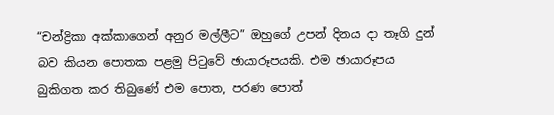“චන්ද්‍රිකා අක්කාගෙන් අනුර මල්ලීට” ඔහුගේ උපන් දිනය දා තෑගි දුන් බව කියන පොතක පළමු පිටුවේ ඡායාරූපයකි. එම ඡායාරූපය බුකිගත කර තිබුණේ එම පොත, පරණ පොත්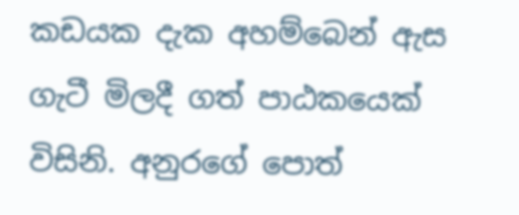කඩයක දැක අහම්බෙන් ඇස ගැටී මිලදී ගත් පාඨකයෙක් විසිනි. අනුරගේ පොත්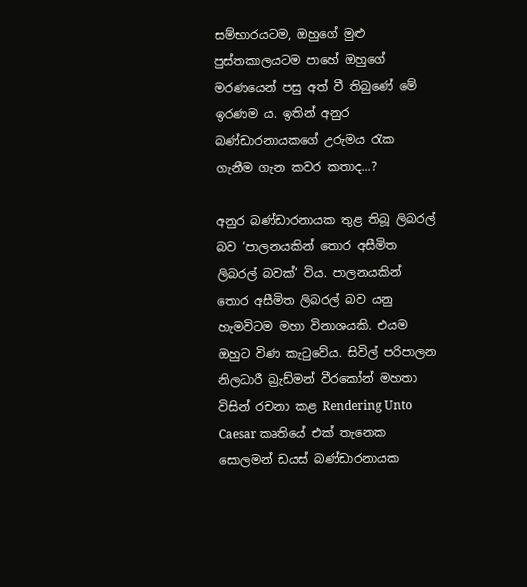සම්භාරයටම, ඔහුගේ මුළු පුස්තකාලයටම පාහේ ඔහුගේ මරණයෙන් පසු අත් වී තිබුණේ මේ ඉරණම ය. ඉතින් අනුර බණ්ඩාරනායකගේ උරුමය රැක ගැනීම ගැන කවර කතාද...?

අනුර බණ්ඩාරනායක තුළ තිබූ ලිබරල් බව ‘පාලනයකින් තොර අසීමිත ලිබරල් බවක්’ විය. පාලනයකින් තොර අසීමිත ලිබරල් බව යනු හැමවිටම මහා විනාශයකි. එයම ඔහුට විණ කැටුවේය. සිවිල් පරිපාලන නිලධාරී බ්‍රැඩ්මන් වීරකෝන් මහතා විසින් රචනා කළ Rendering Unto Caesar කෘතියේ එක් තැනෙක සොලමන් ඩයස් බණ්ඩාරනායක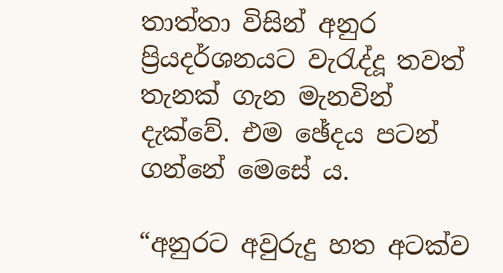තාත්තා විසින් අනුර ප්‍රියදර්ශනයට වැරැද්දූ තවත් තැනක් ගැන මැනවින් දැක්වේ. එම ඡේදය පටන් ගන්නේ මෙසේ ය.

“අනුරට අවුරුදු හත අටක්ව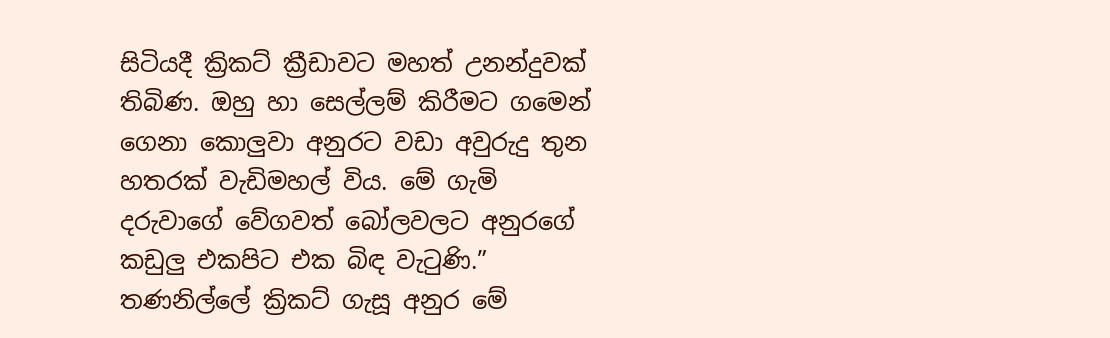සිටියදී ක්‍රිකට් ක්‍රීඩාවට මහත් උනන්දුවක් තිබිණ. ඔහු හා සෙල්ලම් කිරීමට ගමෙන් ගෙනා කොලුවා අනුරට වඩා අවුරුදු තුන හතරක් වැඩිමහල් විය. මේ ගැමි දරුවාගේ වේගවත් බෝලවලට අනුරගේ කඩුලු එකපිට එක බිඳ වැටුණි.” තණනිල්ලේ ක්‍රිකට් ගැසූ අනුර මේ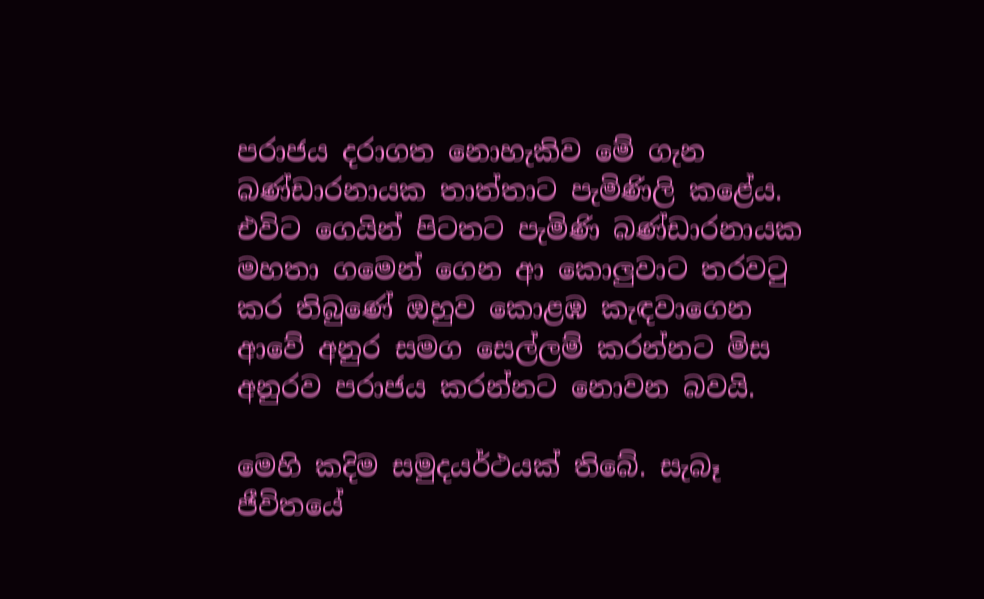පරාජය දරාගත නොහැකිව මේ ගැන බණ්ඩාරනායක තාත්තාට පැමිණිලි කළේය. එවිට ගෙයින් පිටතට පැමිණි බණ්ඩාරනායක මහතා ගමෙන් ගෙන ආ කොලුවාට තරවටු කර තිබුණේ ඔහුව කොළඹ කැඳවාගෙන ආවේ අනුර සමග සෙල්ලම් කරන්නට මිස අනුරව පරාජය කරන්නට නොවන බවයි.

මෙහි කදිම සමුදයර්ථයක් තිබේ. සැබෑ ජීවිතයේ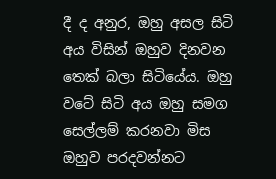දී ද අනුර, ඔහු අසල සිටි අය විසින් ඔහුව දිනවන තෙක් බලා සිටියේය. ඔහු වටේ සිටි අය ඔහු සමග සෙල්ලම් කරනවා මිස ඔහුව පරදවන්නට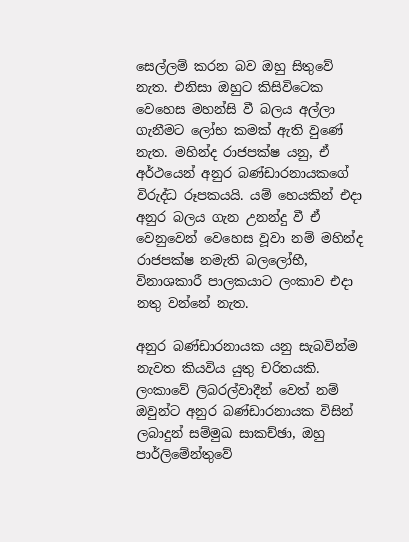සෙල්ලම් කරන බව ඔහු සිතුවේ නැත. එනිසා ඔහුට කිසිවිටෙක වෙහෙස මහන්සි වී බලය අල්ලා ගැනීමට ලෝභ කමක් ඇති වුණේ නැත. මහින්ද රාජපක්ෂ යනු, ඒ අර්ථයෙන් අනුර බණ්ඩාරනායකගේ විරුද්ධ රූපකයයි. යම් හෙයකින් එදා අනුර බලය ගැන උනන්දු වී ඒ වෙනුවෙන් වෙහෙස වූවා නම් මහින්ද රාජපක්ෂ නමැති බලලෝභී, විනාශකාරී පාලකයාට ලංකාව එදා නතු වන්නේ නැත.

අනුර බණ්ඩාරනායක යනු සැබවින්ම නැවත කියවිය යුතු චරිතයකි. ලංකාවේ ලිබරල්වාදීන් වෙත් නම් ඔවුන්ට අනුර බණ්ඩාරනායක විසින් ලබාදුන් සම්මුඛ සාකච්ඡා, ඔහු පාර්ලිමේන්තුවේ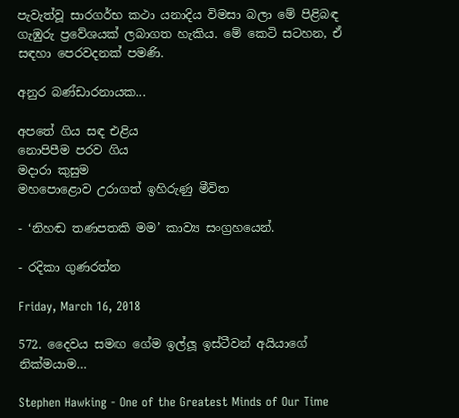පැවැත්වූ සාරගර්භ කථා යනාදිය විමසා බලා මේ පිළිබඳ ගැඹුරු ප්‍රවේශයක් ලබාගත හැකිය. මේ කෙටි සටහන, ඒ සඳහා පෙරවදනක් පමණි.

අනුර බණ්ඩාරනායක...

අපතේ ගිය සඳ එළිය
නොපිපීම පරව ගිය
මදාරා කුසුම
මහපොළොව උරාගත් ඉහිරුණු මීවිත

- ‘නිහඬ තණපතකි මම’ කාව්‍ය සංග්‍රහයෙන්.

- රදිකා ගුණරත්න

Friday, March 16, 2018

572. දෛවය සමඟ ගේම ඉල්ලූ ඉස්ටීවන් අයියාගේ නික්මයාම…

Stephen Hawking - One of the Greatest Minds of Our Time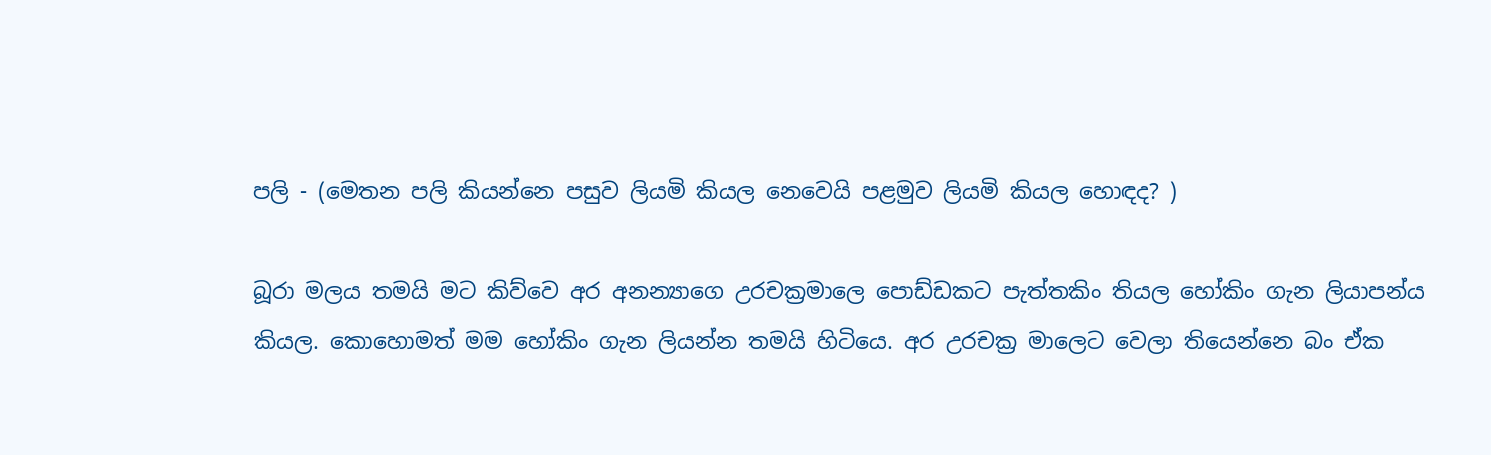පලි - (මෙතන පලි කියන්නෙ පසුව ලියමි කියල නෙවෙයි පළමුව ලියමි කියල හොඳද? )

බූරා මලය තමයි මට කිව්වෙ අර අනන්‍යාගෙ උරචක්‍රමාලෙ පොඩ්ඩකට පැත්තකිං තියල හෝකිං ගැන ලියාපන්ය කියල. කොහොමත් මම හෝකිං ගැන ලියන්න තමයි හිටියෙ. අර උරචක්‍ර මාලෙට වෙලා තියෙන්නෙ බං ඒක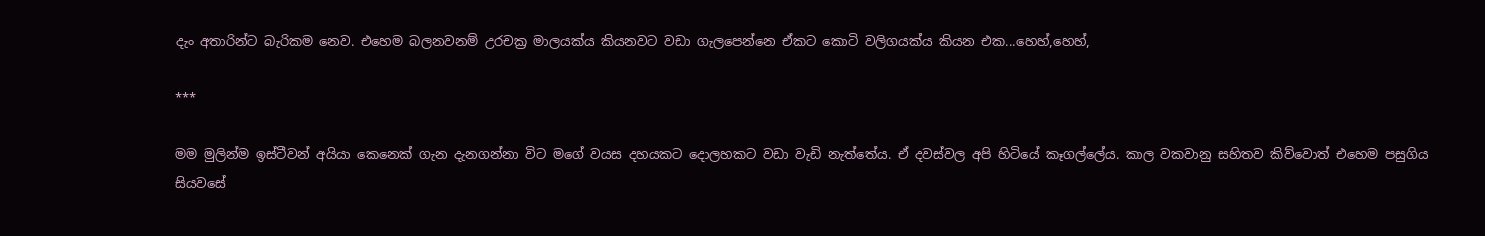දැං අතාරින්ට බැරිකම නෙව. එහෙම බලනවනම් උරචක්‍ර මාලයක්ය කියනවට වඩා ගැලපෙන්නෙ ඒකට කොටි වලිගයක්ය කියන එක...හෙහ්,හෙහ්,

***

මම මුලින්ම ඉස්ටීවන් අයියා කෙනෙක් ගැන දැනගන්නා විට මගේ වයස දහයකට දොලහකට වඩා වැඩි නැත්තේය. ඒ දවස්වල අපි හිටියේ කෑගල්ලේය. කාල වකවානු සහිතව කිව්වොත් එහෙම පසුගිය සියවසේ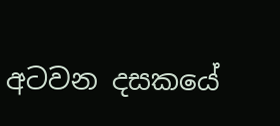අටවන දසකයේ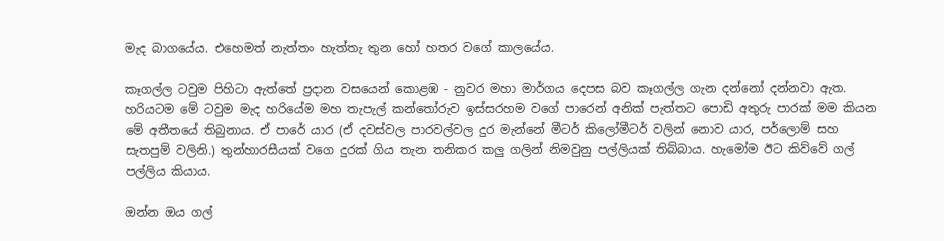මැද බාගයේය. එහෙමත් නැත්තං හැත්තැ තුන හෝ හතර වගේ කාලයේය.

කෑගල්ල ටවුම පිහිටා ඇත්තේ ප්‍රදාන වසයෙන් කොළඹ - නුවර මහා මාර්ගය දෙපස බව කෑගල්ල ගැන දන්නෝ දන්නවා ඇත. හරියටම මේ ටවුම මැද හරියේම මහ තැපැල් කන්තෝරුව ඉස්සරහම වගේ පාරෙන් අනික් පැත්තට පොඩි අතුරු පාරක් මම කියන මේ අතීතයේ තිබුනාය. ඒ පාරේ යාර (ඒ දවස්වල පාරවල්වල දුර මැන්නේ මීටර් කිලෝමීටර් වලින් නොව යාර, පර්ලොම් සහ සැතපුම් වලිනි.) තුන්හාරසීයක් වගෙ දුරක් ගිය තැන තනිකර කලු ගලින් නිමවුනු පල්ලියක් තිබ්බාය. හැමෝම ඊට කිව්වේ ගල් පල්ලිය කියාය.

ඔන්න ඔය ගල්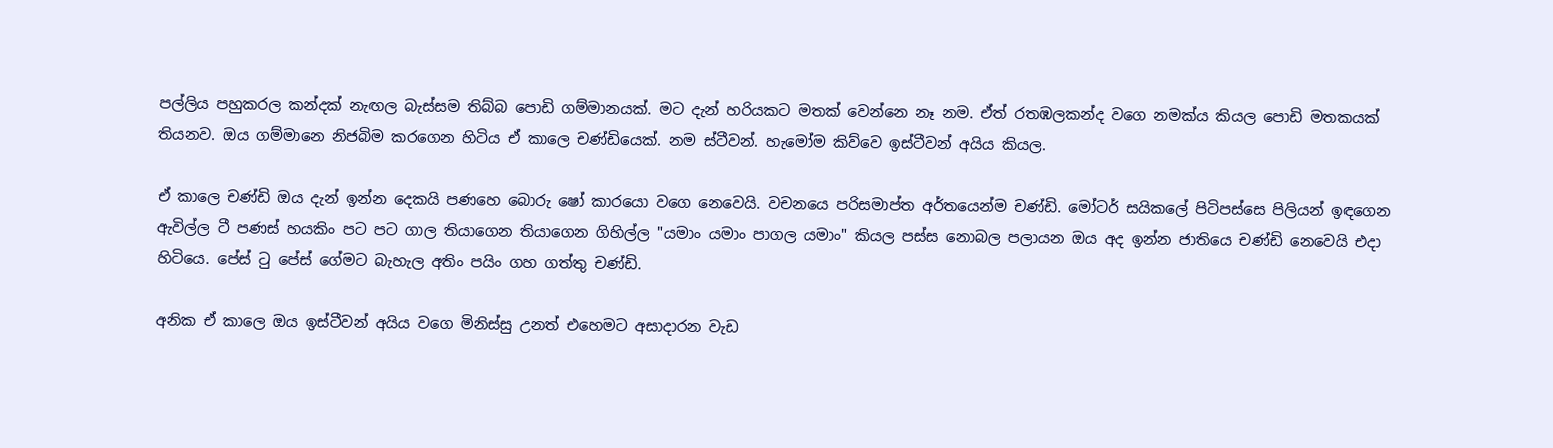පල්ලිය පහුකරල කන්දක් නැඟල බැස්සම තිබ්බ පොඩි ගම්මානයක්. මට දැන් හරියකට මතක් වෙන්නෙ නෑ නම. ඒත් රතඹලකන්ද වගෙ නමක්ය කියල පොඩි මතකයක් තියනව. ඔය ගම්මානෙ නිජබිම කරගෙන හිටිය ඒ කාලෙ චණ්ඩියෙක්. නම ස්ටීවන්. හැමෝම කිව්වෙ ඉස්ටීවන් අයිය කියල.

ඒ කාලෙ චණ්ඩි ඔය දැන් ඉන්න දෙකයි පණහෙ බොරු ෂෝ කාරයො වගෙ නෙවෙයි. වචනයෙ පරිසමාප්ත අර්තයෙන්ම චණ්ඩි. මෝටර් සයිකලේ පිටිපස්සෙ පිලියන් ඉඳගෙන ඇවිල්ල ටී පණස් හයකිං පට පට ගාල තියාගෙන තියාගෙන ගිහිල්ල "යමාං යමාං පාගල යමාං" කියල පස්ස නොබල පලායන ඔය අද ඉන්න ජාතියෙ චණ්ඩි නෙවෙයි එදා හිටියෙ. පේස් ටු පේස් ගේමට බැහැල අතිං පයිං ගහ ගත්තු චණ්ඩි.

අනික ඒ කාලෙ ඔය ඉස්ටීවන් අයිය වගෙ මිනිස්සු උනත් එහෙමට අසාදාරන වැඩ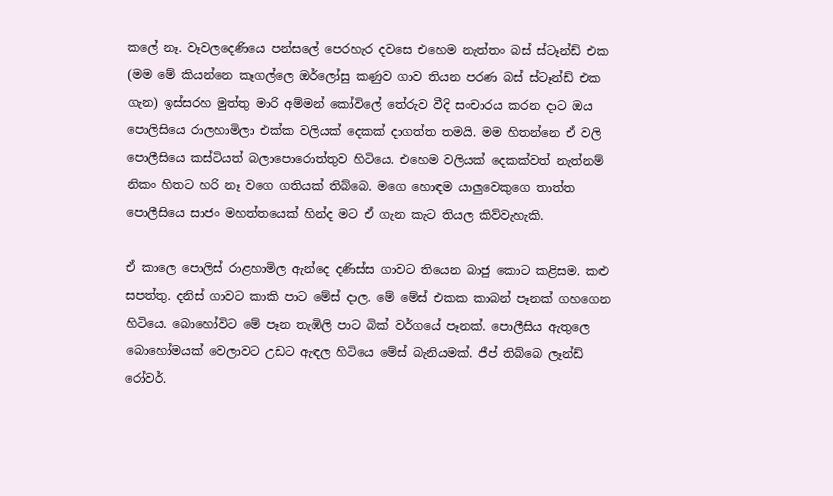කලේ නෑ. වෑවලදෙණියෙ පන්සලේ පෙරහැර දවසෙ එහෙම නැත්තං බස් ස්ටෑන්ඩ් එක (මම මේ කියන්නෙ කෑගල්ලෙ ඔර්ලෝසු කණුව ගාව තියන පරණ බස් ස්ටෑන්ඩ් එක ගැන) ඉස්සරහ මුත්තු මාරි අම්මන් කෝවිලේ තේරුව වීදි සංචාරය කරන දාට ඔය පොලිසියෙ රාලහාමිලා එක්ක වලියක් දෙකක් දාගත්ත තමයි. මම හිතන්නෙ ඒ වලි පොලීසියෙ කස්ටියත් බලාපොරොත්තුව හිටියෙ. එහෙම වලියක් දෙකක්වත් නැත්නම් නිකං හිතට හරි නෑ වගෙ ගතියක් තිබ්බෙ. මගෙ හොඳම යාලුවෙකුගෙ තාත්ත පොලීසියෙ සාජං මහත්තයෙක් හින්ද මට ඒ ගැන කැට තියල කිව්වැහැකි.

ඒ කාලෙ පොලිස් රාළහාමිල ඇන්දෙ දණිස්ස ගාවට තියෙන බාජු කොට කළිසම. කළු සපත්තු. දනිස් ගාවට කාකි පාට මේස් දාල. මේ මේස් එකක කාබන් පෑනක් ගහගෙන හිටියෙ. බොහෝවිට මේ පෑන තැඹිලි පාට බික් වර්ගයේ පෑනක්. පොලීසිය ඇතුලෙ බොහෝමයක් වෙලාවට උඩට ඇඳල හිටියෙ මේස් බැනියමක්. ජීප් තිබ්බෙ ලෑන්ඩ් රෝවර්.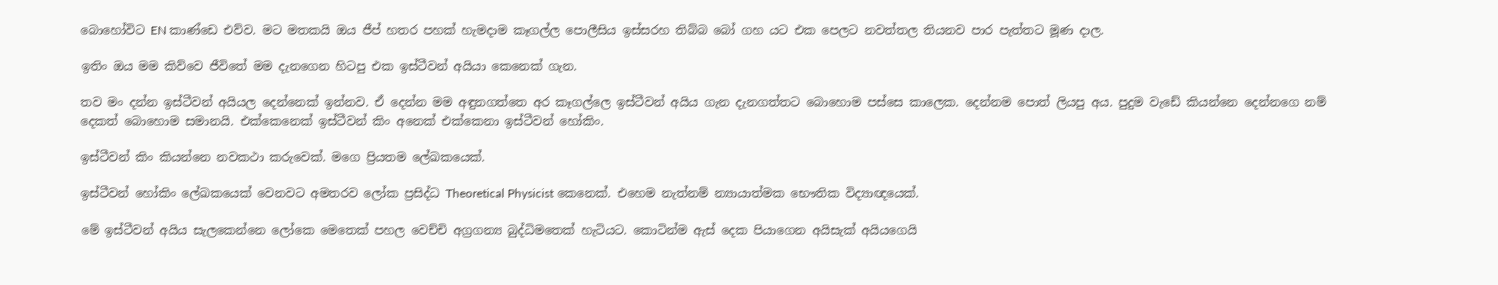බොහෝවිට EN කාණ්ඩෙ එව්ව. මට මතකයි ඔය ජීප් හතර පහක් හැමදාම කෑගල්ල පොලීසිය ඉස්සරහ තිබ්බ බෝ ගහ යට එක පෙලට නවත්තල තියනව පාර පැත්තට මූණ දාල.

ඉතිං ඔය මම කිව්වෙ ජීවිතේ මම දැනගෙන හිටපු එක ඉස්ටීවන් අයියා කෙනෙක් ගැන.

තව මං දන්න ඉස්ටීවන් අයියල දෙන්නෙක් ඉන්නව. ඒ දෙන්න මම අඳුනගත්තෙ අර කෑගල්ලෙ ඉස්ටීවන් අයිය ගැන දැනගත්තට බොහොම පස්සෙ කාලෙක. දෙන්නම පොත් ලියපු අය. පුදුම වැඩේ කියන්නෙ දෙන්නගෙ නම් දෙකත් බොහොම සමානයි. එක්කෙනෙක් ඉස්ටීවන් කිං අනෙක් එක්කෙනා ඉස්ටීවන් හෝකිං.

ඉස්ටීවන් කිං කියන්නෙ නවකථා කරුවෙක්. මගෙ ප්‍රියතම ලේඛකයෙක්.

ඉස්ටීවන් හෝකිං ලේඛකයෙක් වෙනවට අමතරව ලෝක ප්‍රසිද්ධ Theoretical Physicist කෙනෙක්. එහෙම නැත්නම් න්‍යායාත්මක භෞතික විද්‍යාඥයෙක්.

මේ ඉස්ටීවන් අයිය සැලකෙන්නෙ ලෝකෙ මෙතෙක් පහල වෙච්චි අග්‍රගන්‍ය බුද්ධිමතෙක් හැටියට. කොටින්ම ඇස් දෙක පියාගෙන අයිසැක් අයියගෙයි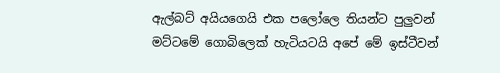ඇල්බට් අයියගෙයි එක පලෝලෙ තියන්ට පුලුවන් මට්ටමේ ගොබිලෙක් හැටියටයි අපේ මේ ඉස්ටීවන්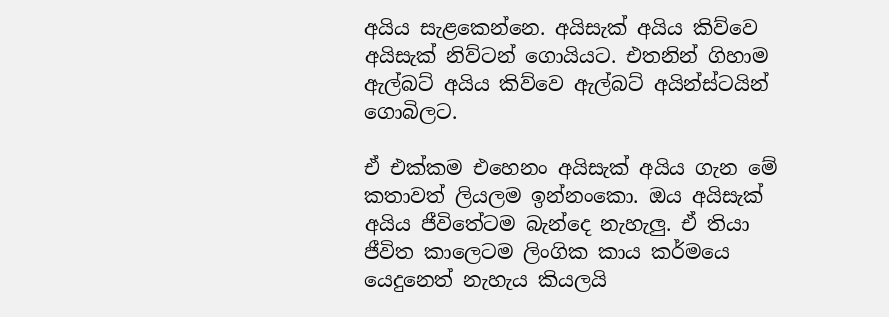අයිය සැළකෙන්නෙ. අයිසැක් අයිය කිව්වෙ අයිසැක් නිව්ටන් ගොයියට. එතනින් ගිහාම ඇල්බට් අයිය කිව්වෙ ඇල්බට් අයින්ස්ටයින් ගොබිලට.

ඒ එක්කම එහෙනං අයිසැක් අයිය ගැන මේ කතාවත් ලියලම ඉන්නංකො. ඔය අයිසැක් අයිය ජීවිතේටම බැන්දෙ නැහැලු. ඒ තියා ජීවිත කාලෙටම ලිංගික කාය කර්මයෙ යෙදුනෙත් නැහැය කියලයි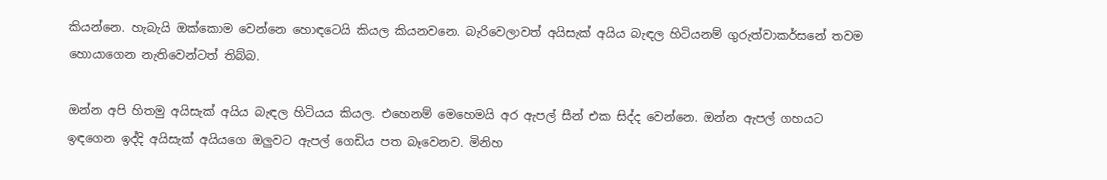කියන්නෙ. හැබැයි ඔක්කොම වෙන්නෙ හොඳටෙයි කියල කියනවනෙ. බැරිවෙලාවත් අයිසැක් අයිය බැඳල හිටියනම් ගුරුත්වාකර්සනේ තවම හොයාගෙන නැතිවෙන්ටත් තිබ්බ.

ඔන්න අපි හිතමු අයිසැක් අයිය බැඳල හිටියය කියල. එහෙනම් මෙහෙමයි අර ඇපල් සීන් එක සිද්ද වෙන්නෙ. ඔන්න ඇපල් ගහයට ඉඳගෙන ඉද්දි අයිසැක් අයියගෙ ඔලුවට ඇපල් ගෙඩිය පත බෑවෙනව. මිනිහ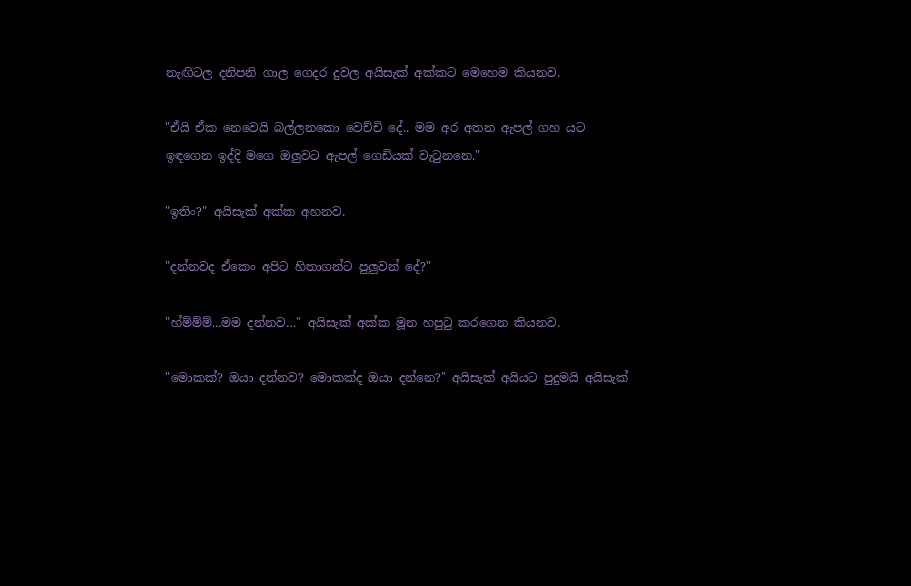නැඟිටල දනිපනි ගාල ගෙදර දුවල අයිසැක් අක්කට මෙහෙම කියනව.

"ඒයි ඒක නෙවෙයි බල්ලනකො වෙච්චි දේ.. මම අර අතන ඇපල් ගහ යට ඉඳගෙන ඉද්දි මගෙ ඔලුවට ඇපල් ගෙඩියක් වැටුනනෙ."

"ඉතිං?" අයිසැක් අක්ක අහනව.

"දන්නවද ඒකෙං අපිට හිතාගන්ට පුලුවන් දේ?"

"හ්ම්ම්ම්...මම දන්නව…" අයිසැක් අක්ක මූන හපුටු කරගෙන කියනව.

"මොකක්? ඔයා දන්නව? මොකක්ද ඔයා දන්නෙ?" අයිසැක් අයියට පුදුමයි අයිසැක්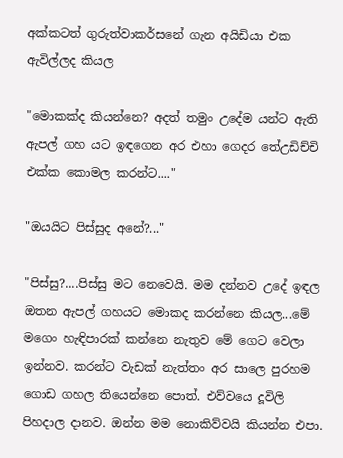අක්කටත් ගුරුත්වාකර්සනේ ගැන අයිඩියා එක ඇවිල්ලද කියල

"මොකක්ද කියන්නෙ? අදත් තමුං උදේම යන්ට ඇති ඇපල් ගහ යට ඉඳගෙන අර එහා ගෙදර තේඋඩිච්චි එක්ක කොමල කරන්ට...."

"ඔයයිට පිස්සුද අනේ?..."

"පිස්සු?....පිස්සු මට නෙවෙයි. මම දන්නව උදේ ඉඳල ඔතන ඇපල් ගහයට මොකද කරන්නෙ කියල...මේ මගෙං හැඳිපාරක් කන්නෙ නැතුව මේ ගෙට වෙලා ඉන්නව. කරන්ට වැඩක් නැත්තං අර සාලෙ පුරහම ගොඩ ගහල තියෙන්නෙ පොත්. එව්වයෙ දූවිලි පිහදාල දානව. ඔන්න මම නොකිව්වයි කියන්න එපා.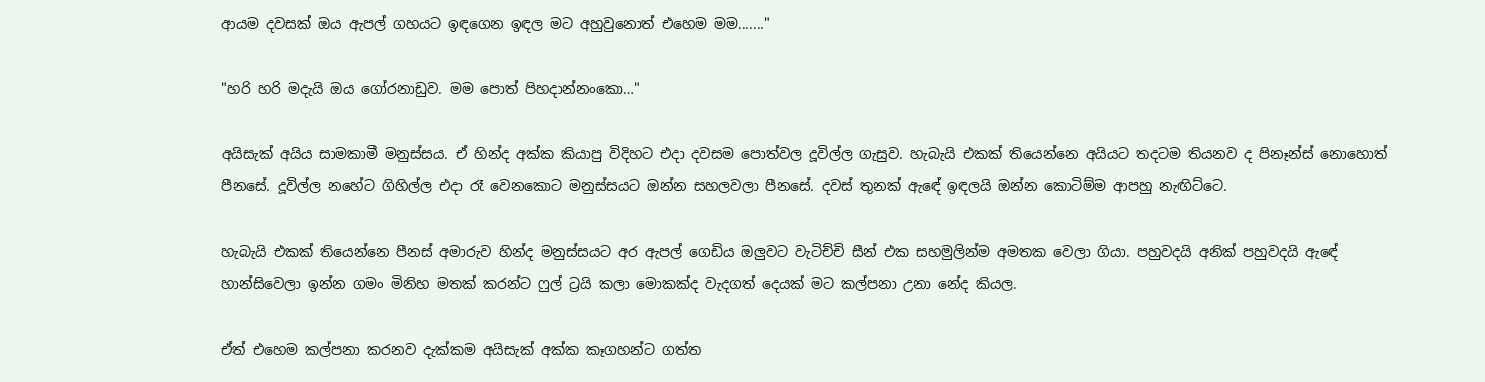ආයම දවසක් ඔය ඇපල් ගහයට ඉඳගෙන ඉඳල මට අහුවුනොත් එහෙම මම......."

"හරි හරි මදැයි ඔය ගෝරනාඩුව. මම පොත් පිහදාන්නංකො…"

අයිසැක් අයිය සාමකාමී මනුස්සය. ඒ හින්ද අක්ක කියාපු විදිහට එදා දවසම පොත්වල දූවිල්ල ගැසුව. හැබැයි එකක් තියෙන්නෙ අයියට තදටම තියනව ද පිනෑන්ස් නොහොත් පීනසේ. දූවිල්ල නහේට ගිහිල්ල එදා රෑ වෙනකොට මනුස්සයට ඔන්න සහලවලා පීනසේ. දවස් තුනක් ඇඳේ ඉඳලයි ඔන්න කොටිම්ම ආපහු නැඟිට්ටෙ.

හැබැයි එකක් තියෙන්නෙ පීනස් අමාරුව හින්ද මනුස්සයට අර ඇපල් ගෙඩිය ඔලුවට වැටිච්චි සීන් එක සහමුලින්ම අමතක වෙලා ගියා. පහුවදයි අනික් පහුවදයි ඇඳේ හාන්සිවෙලා ඉන්න ගමං මිනිහ මතක් කරන්ට ෆුල් ට්‍රයි කලා මොකක්ද වැදගත් දෙයක් මට කල්පනා උනා නේද කියල.

ඒත් එහෙම කල්පනා කරනව දැක්කම අයිසැක් අක්ක කෑගහන්ට ගත්ත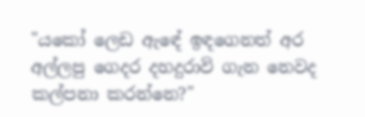"යකෝ ලෙඩ ඇඳේ ඉඳගෙනත් අර අල්ලපු ගෙදර දහදුරාවි ගැන නෙවද කල්පනා කරන්නෙ?"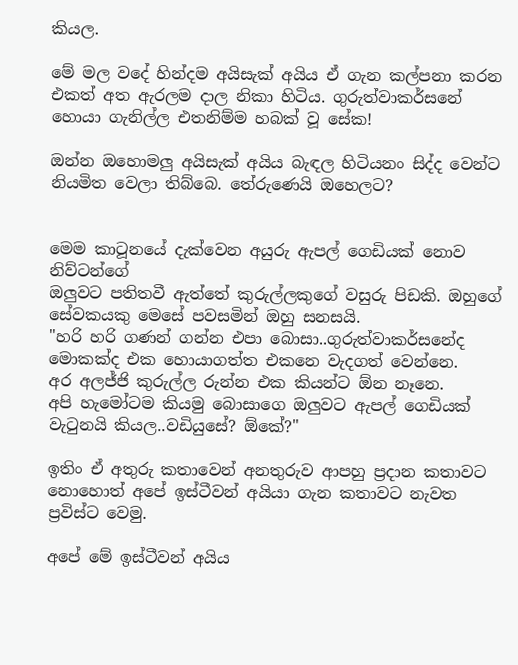කියල.

මේ මල වදේ හින්දම අයිසැක් අයිය ඒ ගැන කල්පනා කරන එකත් අත ඇරලම දාල නිකා හිටිය. ගුරුත්වාකර්සනේ හොයා ගැනිල්ල එතනිම්ම හබක් වූ සේක!

ඔන්න ඔහොමලු අයිසැක් අයිය බැඳල හිටියනං සිද්ද වෙන්ට නියමිත වෙලා තිබ්බෙ. තේරුණෙයි ඔහෙලට?


මෙම කාටූනයේ දැක්වෙන අයුරු ඇපල් ගෙඩියක් නොව නිව්ටන්ගේ
ඔලුවට පතිතවී ඇත්තේ කුරුල්ලකුගේ වසුරු පිඩකි. ඔහුගේ
සේවකයකු මෙසේ පවසමින් ඔහු සනසයි.
"හරි හරි ගණන් ගන්න එපා බොසා..ගුරුත්වාකර්සනේද
මොකක්ද එක හොයාගත්ත එකනෙ වැදගත් වෙන්නෙ.
අර අලජ්ජි කුරුල්ල රුන්න එක කියන්ට ඕන නෑනෙ.
අපි හැමෝටම කියමු බොසාගෙ ඔලුවට ඇපල් ගෙඩියක්
වැටුනයි කියල..වඩියුසේ? ඕකේ?"

ඉතිං ඒ අතුරු කතාවෙන් අනතුරුව ආපහු ප්‍රදාන කතාවට නොහොත් අපේ ඉස්ටීවන් අයියා ගැන කතාවට නැවත ප්‍රවිස්ට වෙමු.

අපේ මේ ඉස්ටීවන් අයිය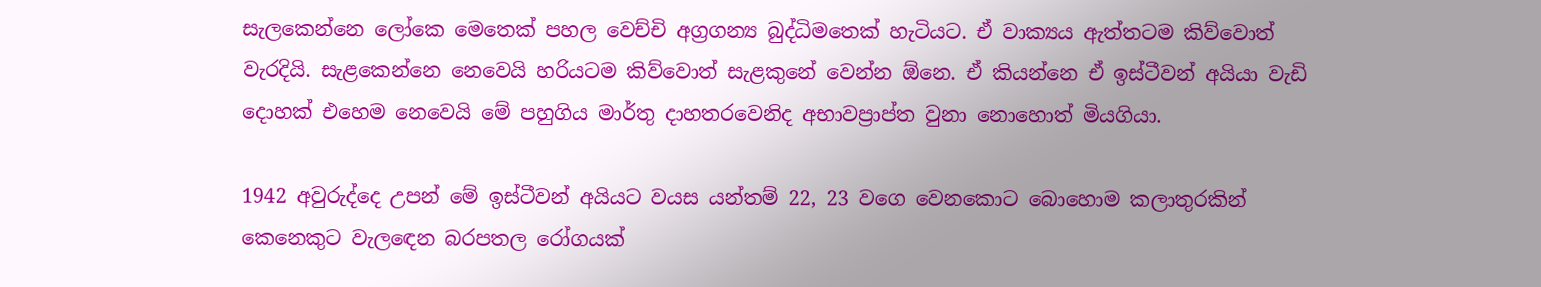සැලකෙන්නෙ ලෝකෙ මෙතෙක් පහල වෙච්චි අග්‍රගන්‍ය බුද්ධිමතෙක් හැටියට. ඒ වාක්‍යය ඇත්තටම කිව්වොත් වැරදියි. සැළකෙන්නෙ නෙවෙයි හරියටම කිව්වොත් සැළකුනේ වෙන්න ඕනෙ. ඒ කියන්නෙ ඒ ඉස්ටීවන් අයියා වැඩි දොහක් එහෙම නෙවෙයි මේ පහුගිය මාර්තු දාහතරවෙනිද අභාවප්‍රාප්ත වුනා නොහොත් මියගියා.

1942 අවුරුද්දෙ උපන් මේ ඉස්ටීවන් අයියට වයස යන්තම් 22, 23 වගෙ වෙනකොට බොහොම කලාතුරකින් කෙනෙකුට වැලඳෙන බරපතල රෝගයක්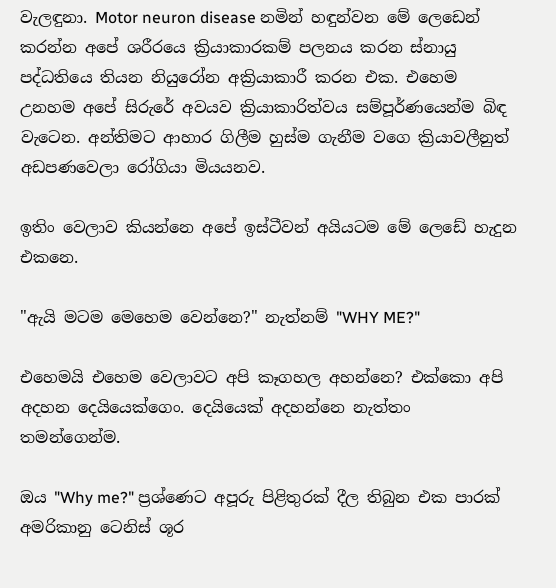වැලඳුනා. Motor neuron disease නමින් හඳුන්වන මේ ලෙඩෙන් කරන්න අපේ ශරීරයෙ ක්‍රියාකාරකම් පලනය කරන ස්නායු පද්ධතියෙ තියන නියුරෝන අක්‍රියාකාරී කරන එක. එහෙම උනහම අපේ සිරුරේ අවයව ක්‍රියාකාරිත්වය සම්පූර්ණයෙන්ම බිඳ වැටෙන. අන්තිමට ආහාර ගිලීම හුස්ම ගැනීම වගෙ ක්‍රියාවලීනුත් අඩපණවෙලා රෝගියා මියයනව.

ඉතිං වෙලාව කියන්නෙ අපේ ඉස්ටීවන් අයියටම මේ ලෙඩේ හැදුන එකනෙ.

"ඇයි මටම මෙහෙම වෙන්නෙ?" නැත්නම් "WHY ME?"

එහෙමයි එහෙම වෙලාවට අපි කෑගහල අහන්නෙ? එක්කො අපි අදහන දෙයියෙක්ගෙං. දෙයියෙක් අදහන්නෙ නැත්තං තමන්ගෙන්ම.

ඔය "Why me?" ප්‍රශ්ණෙට අපූරු පිළිතුරක් දීල තිබුන එක පාරක් අමරිකානු ටෙනිස් ශූර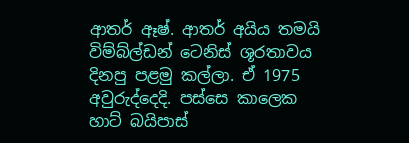ආතර් ඈෂ්. ආතර් අයිය තමයි විම්බ්ල්ඩන් ටෙනිස් ශූරතාවය දිනපු පළමු කල්ලා. ඒ 1975 අවුරුද්දෙදි. පස්සෙ කාලෙක හාට් බයිපාස්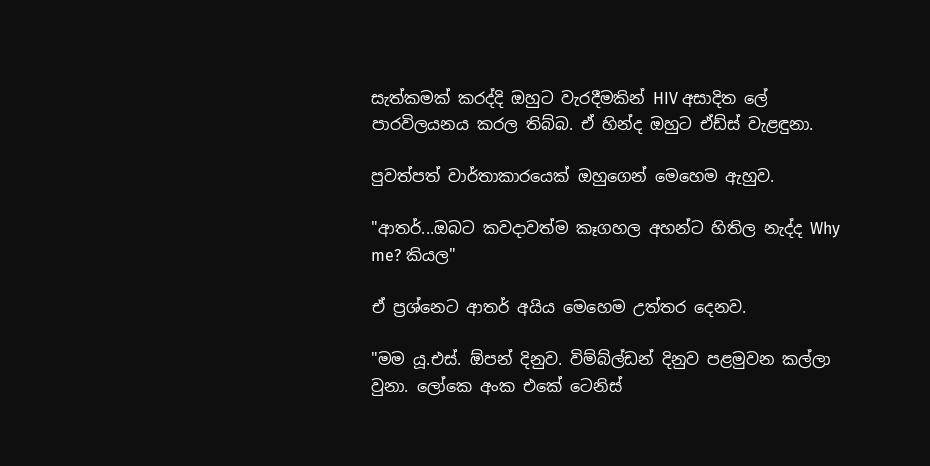සැත්කමක් කරද්දි ඔහුට වැරදීමකින් HIV අසාදිත ලේ පාරවිලයනය කරල තිබ්බ. ඒ හින්ද ඔහුට ඒඩ්ස් වැළඳුනා.

පුවත්පත් වාර්තාකාරයෙක් ඔහුගෙන් මෙහෙම ඇහුව.

"ආතර්...ඔබට කවදාවත්ම කෑගහල අහන්ට හිතිල නැද්ද Why me? කියල"

ඒ ප්‍රශ්නෙට ආතර් අයිය මෙහෙම උත්තර දෙනව.

"මම යූ.එස්. ඕපන් දිනුව. විම්බ්ල්ඩන් දිනුව පළමුවන කල්ලා වුනා. ලෝකෙ අංක එකේ ටෙනිස්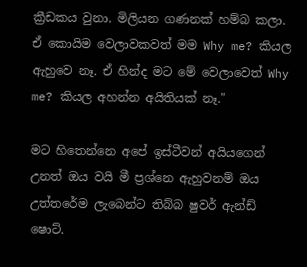ක්‍රීඩකය වුනා. මිලියන ගණනක් හම්බ කලා. ඒ කොයිම වෙලාවකවත් මම Why me? කියල ඇහුවෙ නෑ. ඒ හින්ද මට මේ වෙලාවෙත් Why me? කියල අහන්න අයිතියක් නෑ."

මට හිතෙන්නෙ අපේ ඉස්ටීවන් අයියගෙන් උනත් ඔය වයි මී ප්‍රශ්නෙ ඇහුවනම් ඔය උත්තරේම ලැබෙන්ට තිබ්බ ෂුවර් ඇන්ඩ් ෂොට්.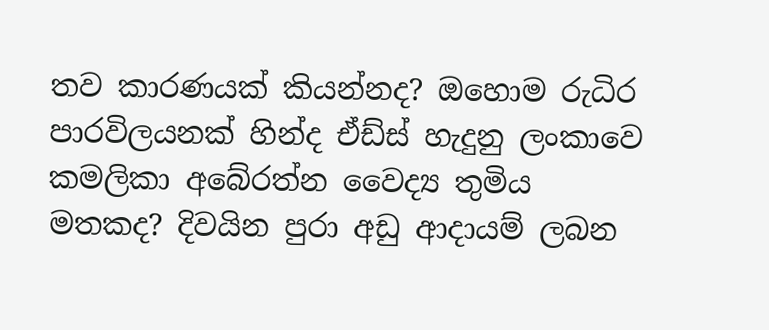තව කාරණයක් කියන්නද? ඔහොම රුධිර පාරවිලයනක් හින්ද ඒඩ්ස් හැදුනු ලංකාවෙ කමලිකා අබේරත්න වෛද්‍ය තුමිය මතකද? දිවයින පුරා අඩු ආදායම් ලබන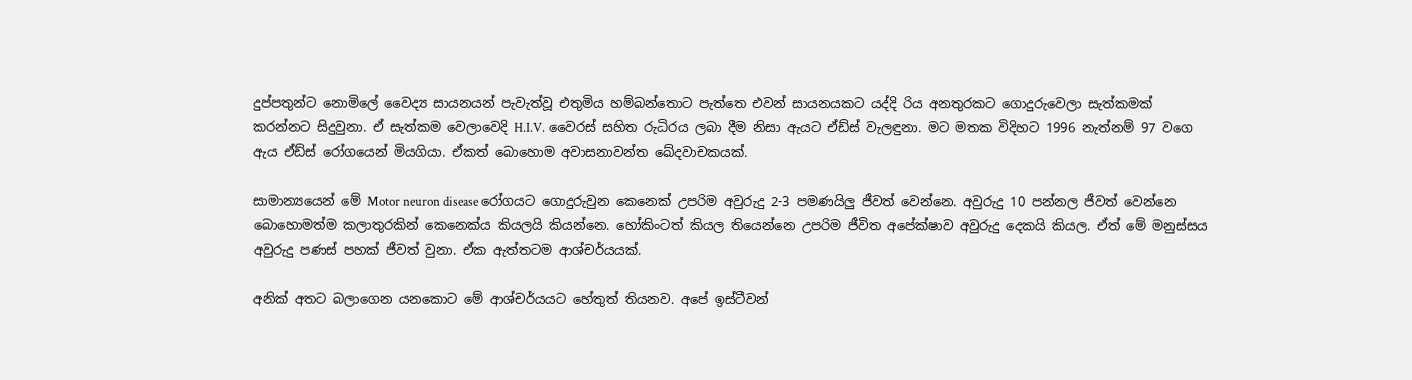දුප්පතුන්ට නොමිලේ වෛද්‍ය සායනයන් පැවැත්වූ එතුමිය හම්බන්තොට පැත්තෙ එවන් සායනයකට යද්දි රිය අනතුරකට ගොදුරුවෙලා සැත්කමක් කරන්නට සිදුවුනා. ඒ සැත්කම වෙලාවෙදි H.I.V. වෛරස් සහිත රුධිරය ලබා දීම නිසා ඇයට ඒඩ්ස් වැලඳුනා. මට මතක විදිහට 1996 නැත්නම් 97 වගෙ ඇය ඒඩ්ස් රෝගයෙන් මියගියා. ඒකත් බොහොම අවාසනාවන්ත ඛේදවාචකයක්.

සාමාන්‍යයෙන් මේ Motor neuron disease රෝගයට ගොදුරුවුන කෙනෙක් උපරිම අවුරුදු 2-3 පමණයිලු ජීවත් වෙන්නෙ. අවුරුදු 10 පන්නල ජීවත් වෙන්නෙ බොහොමත්ම කලාතුරකින් කෙනෙක්ය කියලයි කියන්නෙ. හෝකිංටත් කියල තියෙන්නෙ උපරිම ජීවිත අපේක්ෂාව අවුරුදු දෙකයි කියල. ඒත් මේ මනුස්සය අවුරුදු පණස් පහක් ජීවත් වුනා. ඒක ඇත්තටම ආශ්චර්යයක්.

අනික් අතට බලාගෙන යනකොට මේ ආශ්චර්යයට හේතුත් තියනව. අපේ ඉස්ටීවන්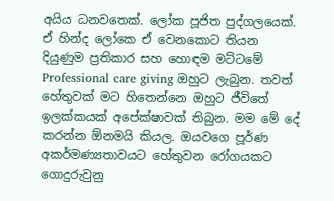අයිය ධනවතෙක්. ලෝක පූජිත පුද්ගලයෙක්. ඒ හින්ද ලෝකෙ ඒ වෙනකොට තියන දියුණුම ප්‍රතිකාර සහ හොඳම මට්ටමේ Professional care giving ඔහුට ලැබුන. තවත් හේතුවක් මට හිතෙන්නෙ ඔහුට ජීවිතේ ඉලක්කයක් අපේක්ෂාවක් තිබුන. මම මේ දේ කරන්න ඕනමයි කියල. ඔයවගෙ පූර්ණ අකර්මණ්‍යතාවයට හේතුවන රෝගයකට ගොදුරුවුනු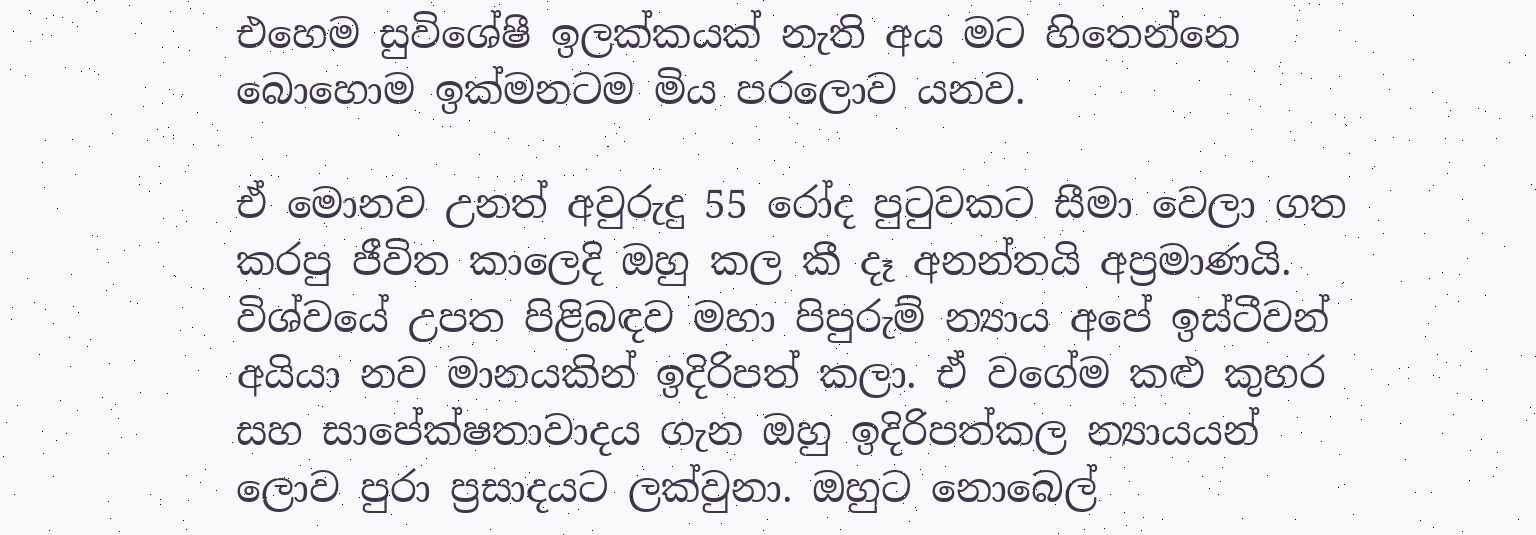එහෙම සුවිශේෂී ඉලක්කයක් නැති අය මට හිතෙන්නෙ බොහොම ඉක්මනටම මිය පරලොව යනව.

ඒ මොනව උනත් අවුරුදු 55 රෝද පුටුවකට සීමා වෙලා ගත කරපු ජීවිත කාලෙදි ඔහු කල කී දෑ අනන්තයි අප්‍රමාණයි. විශ්වයේ උපත පිළිබඳව මහා පිපුරුම් න්‍යාය අපේ ඉස්ටීවන් අයියා නව මානයකින් ඉදිරිපත් කලා. ඒ වගේම කළු කුහර සහ සාපේක්ෂතාවාදය ගැන ඔහු ඉදිරිපත්කල න්‍යායයන් ලොව පුරා ප්‍රසාදයට ලක්වුනා. ඔහුට නොබෙල්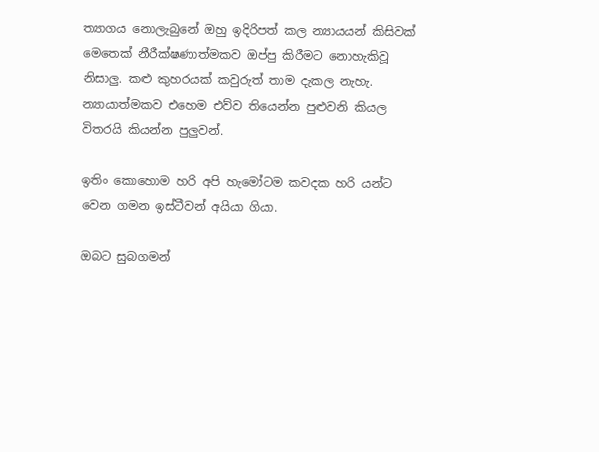ත්‍යාගය නොලැබුනේ ඔහු ඉදිරිපත් කල න්‍යායයන් කිසිවක් මෙතෙක් නීරීක්ෂණාත්මකව ඔප්පු කිරීමට නොහැකිවූ නිසාලු. කළු කුහරයක් කවුරුත් තාම දැකල නැහැ. න්‍යායාත්මකව එහෙම එව්ව තියෙන්න පුළුවනි කියල විතරයි කියන්න පුලුවන්.

ඉතිං කොහොම හරි අපි හැමෝටම කවදක හරි යන්ට වෙන ගමන ඉස්ටීවන් අයියා ගියා.

ඔබට සුබගමන්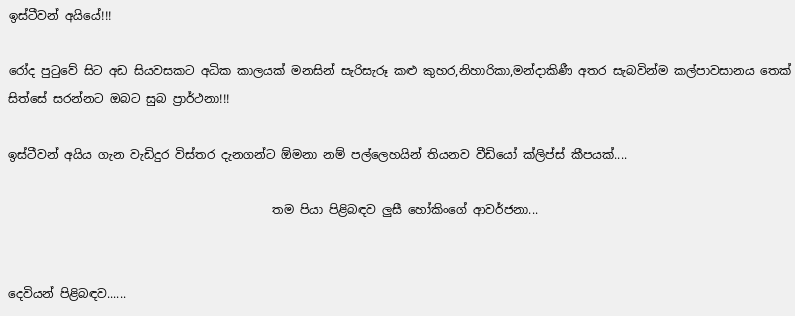ඉස්ටීවන් අයියේ!!!

රෝද පුටුවේ සිට අඩ සියවසකට අධික කාලයක් මනසින් සැරිසැරූ කළු කුහර,නිහාරිකා,මන්දාකිණී අතර සැබවින්ම කල්පාවසානය තෙක් සිත්සේ සරන්නට ඔබට සුබ ප්‍රාර්ථනා!!!

ඉස්ටීවන් අයිය ගැන වැඩිදුර විස්තර දැනගන්ට ඕමනා නම් පල්ලෙහයින් තියනව වීඩියෝ ක්ලිප්ස් කීපයක්....

                                            තම පියා පිළිබඳව ලුසී හෝකිංගේ ආවර්ජනා...


දෙවියන් පිළිබඳව......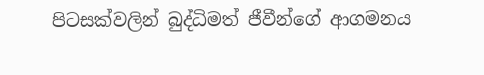පිටසක්වලින් බුද්ධිමත් ජීවීන්ගේ ආගමනය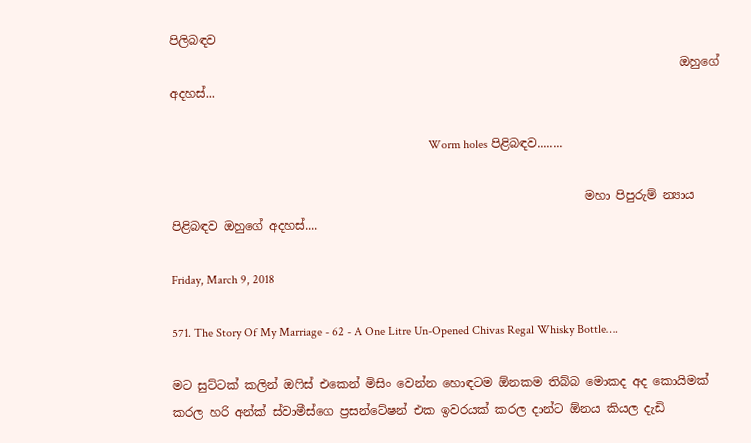පිලිබඳව
                                                                                     ඔහුගේ අදහස්...

                                                                                      Worm holes පිළිබඳව........

                                                                     මහා පිපුරුම් න්‍යාය පිළිබඳව ඔහුගේ අදහස්....

Friday, March 9, 2018

571. The Story Of My Marriage - 62 - A One Litre Un-Opened Chivas Regal Whisky Bottle….

මට සුට්ටක් කලින් ඔෆිස් එකෙන් මිසිං වෙන්න හොඳටම ඕනකම තිබ්බ මොකද අද කොයිමක් කරල හරි අන්ක් ස්වාමීස්ගෙ ප්‍රසන්ටේෂන් එක ඉවරයක් කරල දාන්ට ඕනය කියල දැඩි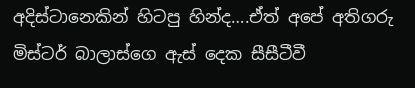අදිස්ටානෙකින් හිටපු හින්ද….ඒත් අපේ අතිගරු මිස්ටර් බාලාස්ගෙ ඇස් දෙක සීසීටීවී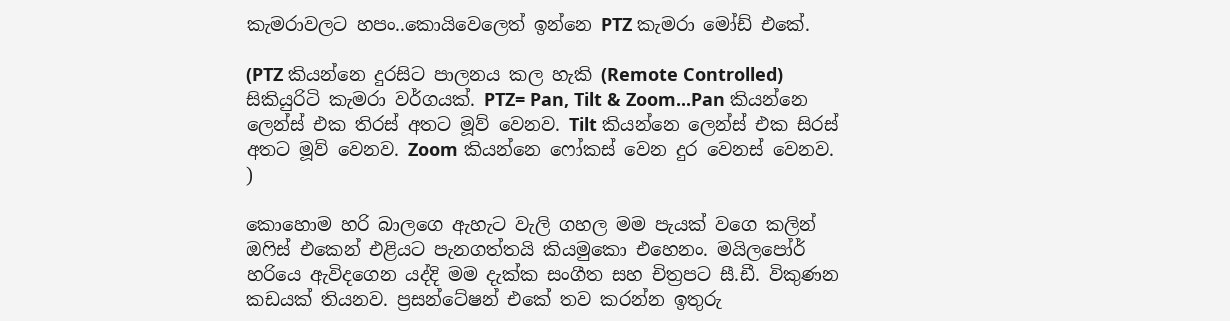කැමරාවලට හපං..කොයිවෙලෙත් ඉන්නෙ PTZ කැමරා මෝඩ් එකේ.

(PTZ කියන්නෙ දුරසිට පාලනය කල හැකි (Remote Controlled) සිකියුරිටි කැමරා වර්ගයක්. PTZ= Pan, Tilt & Zoom...Pan කියන්නෙ ලෙන්ස් එක තිරස් අතට මූව් වෙනව. Tilt කියන්නෙ ලෙන්ස් එක සිරස් අතට මූව් වෙනව. Zoom කියන්නෙ ෆෝකස් වෙන දුර වෙනස් වෙනව. )

කොහොම හරි බාලගෙ ඇහැට වැලි ගහල මම පැයක් වගෙ කලින් ඔෆිස් එකෙන් එළියට පැනගත්තයි කියමුකො එහෙනං. මයිලපෝර් හරියෙ ඇවිදගෙන යද්දි මම දැක්ක සංගීත සහ චිත්‍රපට සී.ඩී. විකුණන කඩයක් තියනව. ප්‍රසන්ටේෂන් එකේ තව කරන්න ඉතුරු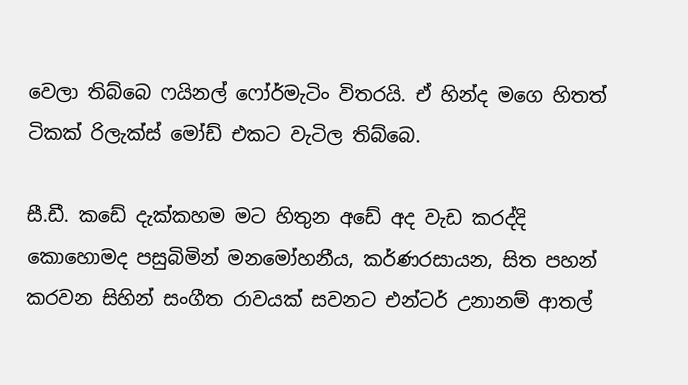වෙලා තිබ්බෙ ෆයිනල් ෆෝර්මැටිං විතරයි. ඒ හින්ද මගෙ හිතත් ටිකක් රිලැක්ස් මෝඩ් එකට වැටිල තිබ්බෙ.

සී.ඩී. කඩේ දැක්කහම මට හිතුන අඩේ අද වැඩ කරද්දි කොහොමද පසුබිමින් මනමෝහනීය, කර්ණරසායන, සිත පහන් කරවන සිහින් සංගීත රාවයක් සවනට එන්ටර් උනානම් ආතල්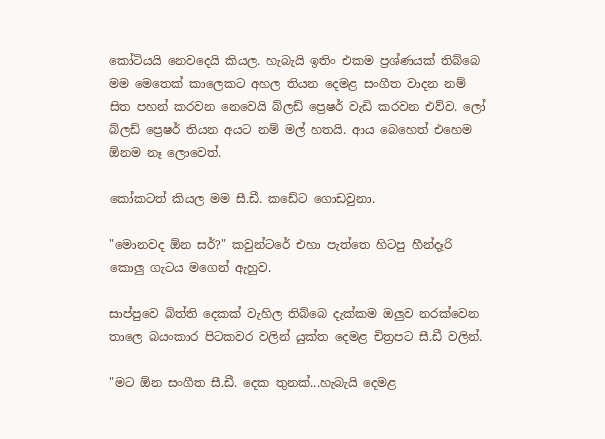කෝටියයි නෙවදෙයි කියල. හැබැයි ඉතිං එකම ප්‍රශ්ණයක් තිබ්බෙ මම මෙතෙක් කාලෙකට අහල තියන දෙමළ සංගීත වාදන නම් සිත පහන් කරවන නෙවෙයි බ්ලඩ් ප්‍රෙෂර් වැඩි කරවන එව්ව. ලෝ බ්ලඩ් ප්‍රෙෂර් තියන අයට නම් මල් හතයි. ආය බෙහෙත් එහෙම ඕනම නෑ ලොවෙත්.

කෝකටත් කියල මම සී.ඩී. කඩේට ගොඩවුනා.

"මොනවද ඕන සර්?" කවුන්ටරේ එහා පැත්තෙ හිටපු හීන්දෑරි කොලු ගැටය මගෙන් ඇහුව.

සාප්පුවෙ බිත්ති දෙකක් වැහිල තිබ්බෙ දැක්කම ඔලුව නරක්වෙන තාලෙ බයංකාර පිටකවර වලින් යුක්ත දෙමළ චිත්‍රපට සී.ඩී වලින්.

"මට ඕන සංගීත සී.ඩී. දෙක තුනක්...හැබැයි දෙමළ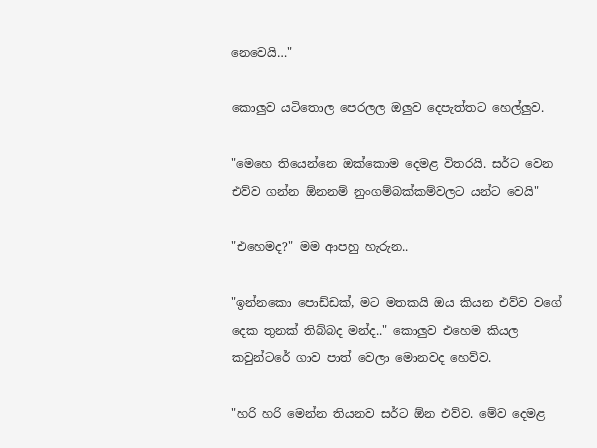නෙවෙයි…"

කොලුව යටිතොල පෙරලල ඔලුව දෙපැත්තට හෙල්ලුව.

"මෙහෙ තියෙන්නෙ ඔක්කොම දෙමළ විතරයි. සර්ට වෙන එව්ව ගන්න ඕනනම් නුංගම්බක්කම්වලට යන්ට වෙයි"

"එහෙමද?" මම ආපහු හැරුන..

"ඉන්නකො පොඩ්ඩක්, මට මතකයි ඔය කියන එව්ව වගේ දෙක තුනක් තිබ්බද මන්ද.." කොලුව එහෙම කියල කවුන්ටරේ ගාව පාත් වෙලා මොනවද හෙව්ව.

"හරි හරි මෙන්න තියනව සර්ට ඕන එව්ව. මේව දෙමළ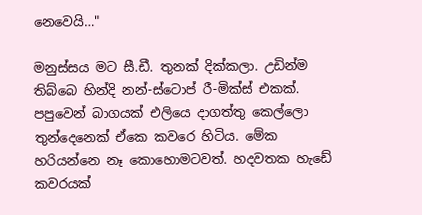නෙවෙයි…"

මනුස්සය මට සී.ඩී. තුනක් දික්කලා. උඩින්ම තිබ්බෙ හින්දි නන්-ස්ටොප් රී-මික්ස් එකක්. පපුවෙන් බාගයක් එලියෙ දාගත්තු කෙල්ලො තුන්දෙනෙක් ඒකෙ කවරෙ හිටිය. මේක හරියන්නෙ නෑ කොහොමටවත්. හදවතක හැඩේ කවරයක්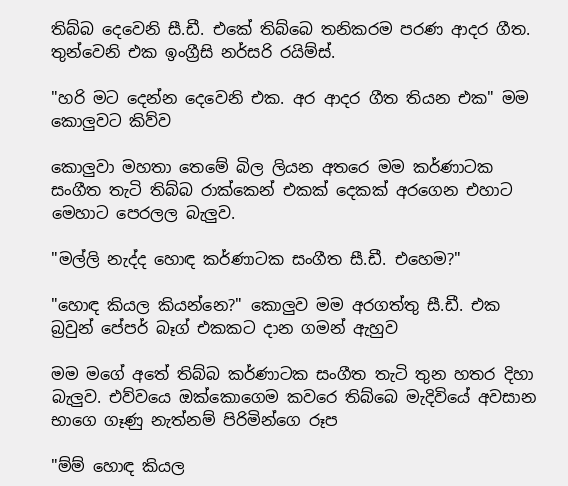තිබ්බ දෙවෙනි සී.ඩී. එකේ තිබ්බෙ තනිකරම පරණ ආදර ගීත. තුන්වෙනි එක ඉංග්‍රීසි නර්සරි රයිම්ස්.

"හරි මට දෙන්න දෙවෙනි එක. අර ආදර ගීත තියන එක" මම කොලුවට කිව්ව

කොලුවා මහතා තෙමේ බිල ලියන අතරෙ මම කර්ණාටක සංගීත තැටි තිබ්බ රාක්කෙන් එකක් දෙකක් අරගෙන එහාට මෙහාට පෙරලල බැලුව.

"මල්ලි නැද්ද හොඳ කර්ණාටක සංගීත සී.ඩී. එහෙම?"

"හොඳ කියල කියන්නෙ?" කොලුව මම අරගත්තු සී.ඩී. එක බ්‍රවුන් පේපර් බෑග් එකකට දාන ගමන් ඇහුව

මම මගේ අතේ තිබ්බ කර්ණාටක සංගීත තැටි තුන හතර දිහා බැලුව. එව්වයෙ ඔක්කොගෙම කවරෙ තිබ්බෙ මැදිවියේ අවසාන භාගෙ ගෑණු නැත්නම් පිරිමින්ගෙ රූප

"ම්ම් හොඳ කියල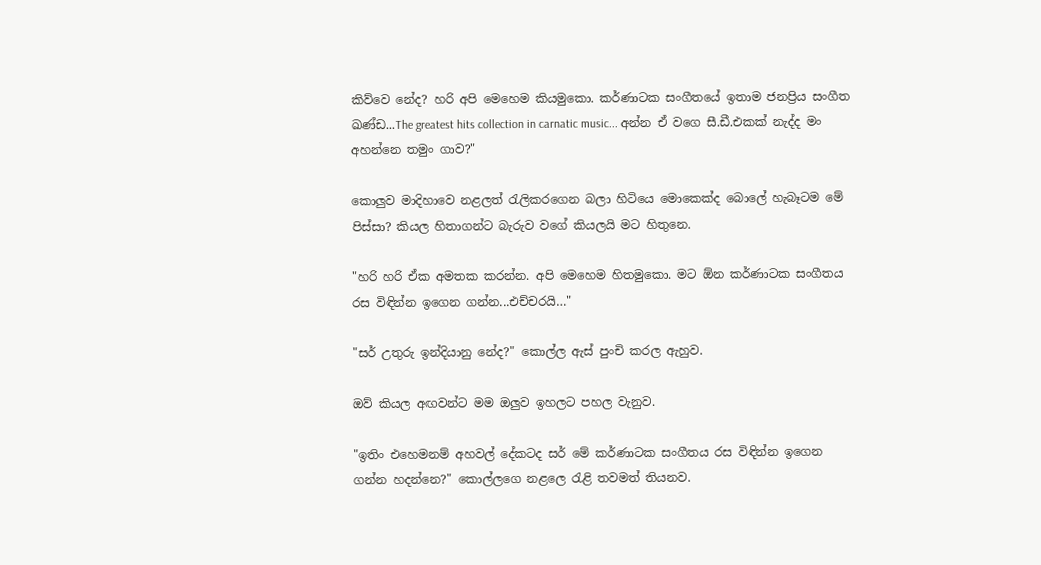කිව්වෙ නේද? හරි අපි මෙහෙම කියමුකො. කර්ණාටක සංගීතයේ ඉතාම ජනප්‍රිය සංගීත ඛණ්ඩ...The greatest hits collection in carnatic music... අන්න ඒ වගෙ සී.ඩී.එකක් නැද්ද මං අහන්නෙ තමුං ගාව?"

කොලුව මාදිහාවෙ නළලත් රැලිකරගෙන බලා හිටියෙ මොකෙක්ද බොලේ හැබෑටම මේ පිස්සා? කියල හිතාගන්ට බැරුව වගේ කියලයි මට හිතුනෙ.

"හරි හරි ඒක අමතක කරන්න. අපි මෙහෙම හිතමුකො. මට ඕන කර්ණාටක සංගීතය රස විඳින්න ඉගෙන ගන්න...එච්චරයි…"

"සර් උතුරු ඉන්දියානු නේද?" කොල්ල ඇස් පුංචි කරල ඇහුව.

ඔව් කියල අඟවන්ට මම ඔලුව ඉහලට පහල වැනුව.

"ඉතිං එහෙමනම් අහවල් දේකටද සර් මේ කර්ණාටක සංගීතය රස විඳින්න ඉගෙන ගන්න හදන්නෙ?" කොල්ලගෙ නළලෙ රැළි තවමත් තියනව.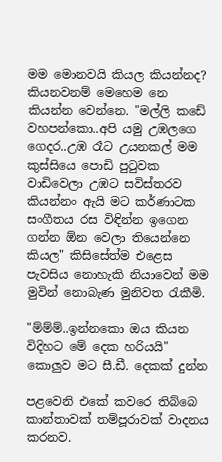මම මොනවයි කියල කියන්නද? කියනවනම් මෙහෙම නෙ කියන්න වෙන්නෙ. "මල්ලි කඩේ වහපන්කො..අපි යමු උඹලගෙ ගෙදර..උඹ රෑට උයනකල් මම කුස්සියෙ පොඩි පුටුවක වාඩිවෙලා උඹට සවිස්තරව කියන්නං ඇයි මට කර්ණාටක සංගීතය රස විඳින්න ඉගෙන ගන්න ඕන වෙලා තියෙන්නෙ කියල" කිසිසේත්ම එළෙස පැවසිය නොහැකි නියාවෙන් මම මුවින් නොබැණ මුනිවත රැකීමි.

"ම්ම්ම්..ඉන්නකො ඔය කියන විදිහට මේ දෙක හරියයි" කොලුව මට සී.ඩී. දෙකක් දුන්න

පළවෙනි එකේ කවරෙ තිබ්බෙ කාන්තාවක් තම්පූරාවක් වාදනය කරනව.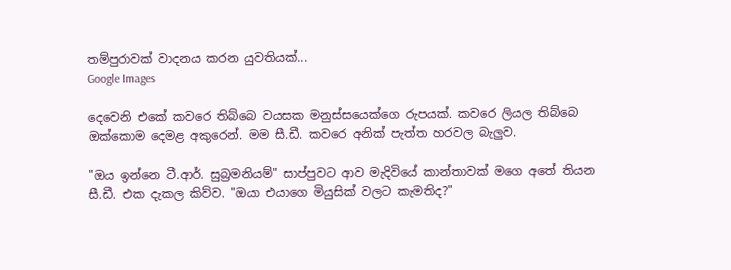තම්පුරාවක් වාදනය කරන යුවතියක්...
Google Images

දෙවෙනි එකේ කවරෙ තිබ්බෙ වයසක මනුස්සයෙක්ගෙ රුපයක්. කවරෙ ලියල තිබ්බෙ ඔක්කොම දෙමළ අකුරෙන්. මම සී.ඩී. කවරෙ අනික් පැත්ත හරවල බැලුව.

"ඔය ඉන්නෙ ටී.ආර්. සුබ්‍රමනියම්" සාප්පුවට ආව මැදිවියේ කාන්තාවක් මගෙ අතේ තියන සී.ඩී. එක දැකල කිව්ව. "ඔයා එයාගෙ මියුසික් වලට කැමතිද?"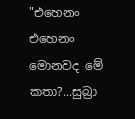"එහෙනං එහෙනං මොනවද මේ කතා?...සුබ්‍රා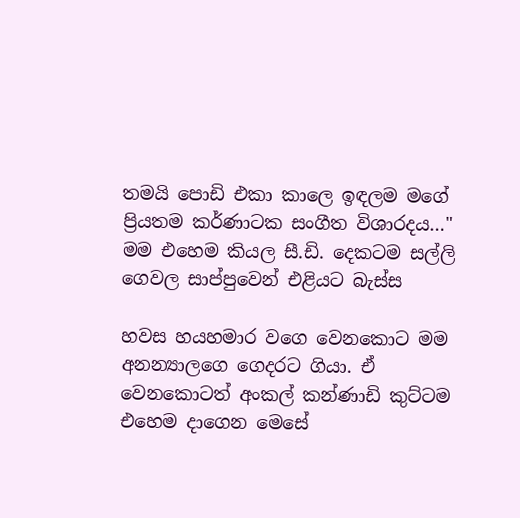තමයි පොඩි එකා කාලෙ ඉඳලම මගේ ප්‍රියතම කර්ණාටක සංගීත විශාරදය…" මම එහෙම කියල සී.ඩි. දෙකටම සල්ලි ගෙවල සාප්පුවෙන් එළියට බැස්ස

හවස හයහමාර වගෙ වෙනකොට මම අනන්‍යාලගෙ ගෙදරට ගියා. ඒ වෙනකොටත් අංකල් කන්ණාඩි කුට්ටම එහෙම දාගෙන මෙසේ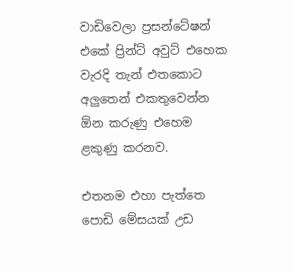වාඩිවෙලා ප්‍රසන්ටේෂන් එකේ ප්‍රින්ට් අවුට් එහෙක වැරදි තැන් එතකොට අලුතෙන් එකතුවෙන්න ඕන කරුණු එහෙම ළකුණු කරනව.

එතනම එහා පැත්තෙ පොඩි මේසයක් උඩ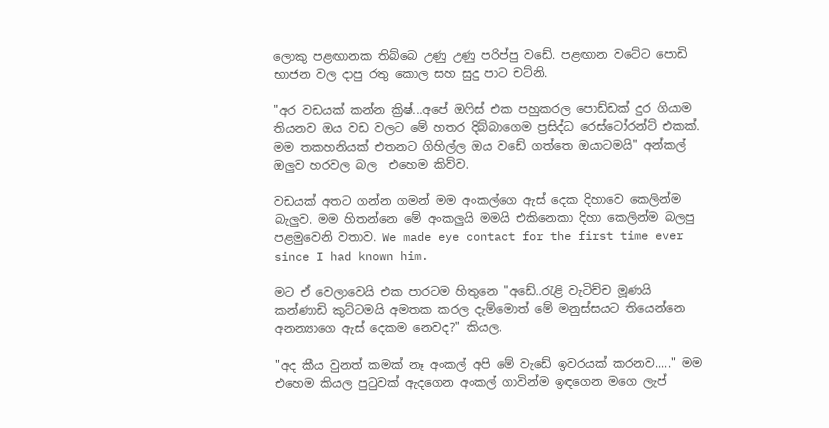ලොකු පළඟානක තිබ්බෙ උණු උණු පරිප්පු වඩේ. පළඟාන වටේට පොඩි භාජන වල දාපු රතු කොල සහ සුදු පාට චට්නි.

"අර වඩයක් කන්න ක්‍රිෂ්...අපේ ඔෆිස් එක පහුකරල පොඩ්ඩක් දුර ගියාම තියනව ඔය වඩ වලට මේ හතර දිබ්බාගෙම ප්‍රසිද්ධ රෙස්ටෝරන්ට් එකක්. මම තකහනියක් එතනට ගිහිල්ල ඔය වඩේ ගත්තෙ ඔයාටමයි" අන්කල් ඔලුව හරවල බල  එහෙම කිව්ව.

වඩයක් අතට ගන්න ගමන් මම අංකල්ගෙ ඇස් දෙක දිහාවෙ කෙලින්ම බැලුව. මම හිතන්නෙ මේ අංකලුයි මමයි එකිනෙකා දිහා කෙලින්ම බලපු පළමුවෙනි වතාව. We made eye contact for the first time ever since I had known him.

මට ඒ වෙලාවෙයි එක පාරටම හිතුනෙ "අඩේ..රැළි වැටිච්ච මූණයි කන්ණාඩි කුට්ටමයි අමතක කරල දැම්මොත් මේ මනුස්සයට තියෙන්නෙ අනන්‍යාගෙ ඇස් දෙකම නෙවද?" කියල.

"අද කීය වුනත් කමක් නෑ අංකල් අපි මේ වැඩේ ඉවරයක් කරනව....." මම එහෙම කියල පුටුවක් ඇදගෙන අංකල් ගාවින්ම ඉඳගෙන මගෙ ලැප්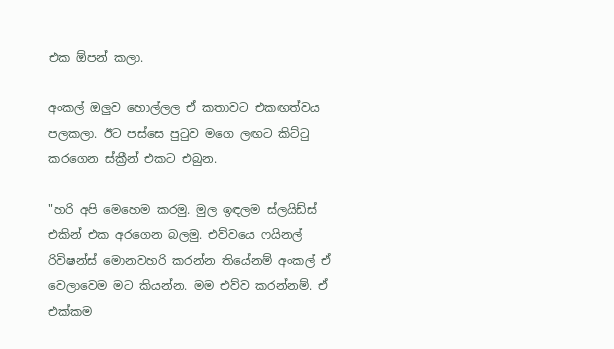එක ඕපන් කලා.

අංකල් ඔලුව හොල්ලල ඒ කතාවට එකඟත්වය පලකලා. ඊට පස්සෙ පුටුව මගෙ ලඟට කිට්ටු කරගෙන ස්ක්‍රීන් එකට එබුන.

"හරි අපි මෙහෙම කරමු. මුල ඉඳලම ස්ලයිඩ්ස් එකින් එක අරගෙන බලමු. එව්වයෙ ෆයිනල් රිවිෂන්ස් මොනවහරි කරන්න තියේනම් අංකල් ඒ වෙලාවෙම මට කියන්න. මම එව්ව කරන්නම්. ඒ එක්කම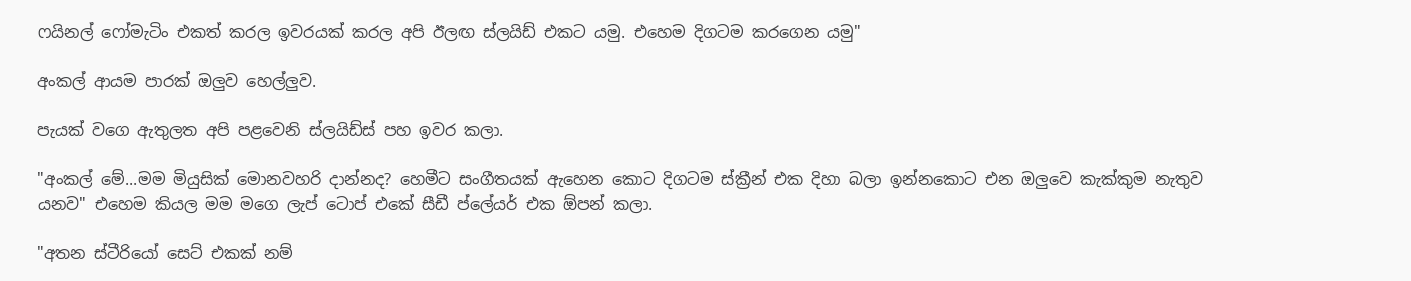ෆයිනල් ෆෝමැටිං එකත් කරල ඉවරයක් කරල අපි ඊලඟ ස්ලයිඩ් එකට යමු. එහෙම දිගටම කරගෙන යමු"

අංකල් ආයම පාරක් ඔලුව හෙල්ලුව.

පැයක් වගෙ ඇතුලත අපි පළවෙනි ස්ලයිඩ්ස් පහ ඉවර කලා.

"අංකල් මේ...මම මියුසික් මොනවහරි දාන්නද? හෙමීට සංගීතයක් ඇහෙන කොට දිගටම ස්ක්‍රීන් එක දිහා බලා ඉන්නකොට එන ඔලුවෙ කැක්කුම නැතුව යනව" එහෙම කියල මම මගෙ ලැප් ටොප් එකේ සීඩී ප්ලේයර් එක ඕපන් කලා.

"අතන ස්ටීරියෝ සෙට් එකක් නම්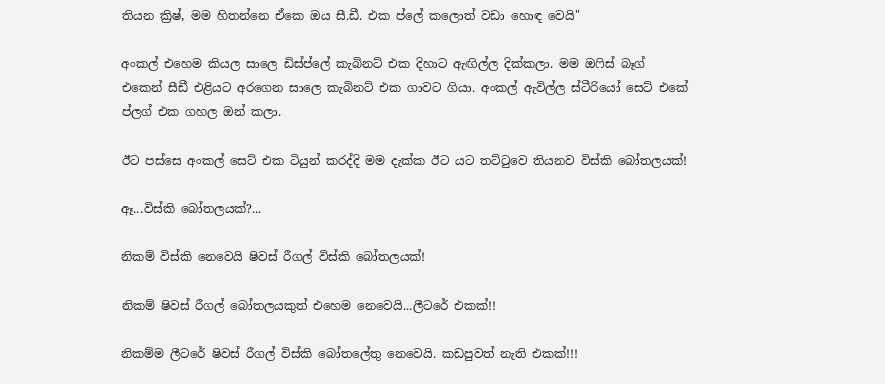තියන ක්‍රිෂ්, මම හිතන්නෙ ඒකෙ ඔය සී.ඩී. එක ප්ලේ කලොත් වඩා හොඳ වෙයි"

අංකල් එහෙම කියල සාලෙ ඩිස්ප්ලේ කැබිනට් එක දිහාට ඇඟිල්ල දික්කලා. මම ඔෆිස් බෑග් එකෙන් සීඩී එළියට අරගෙන සාලෙ කැබිනට් එක ගාවට ගියා. අංකල් ඇවිල්ල ස්ටීරියෝ සෙට් එකේ ප්ලග් එක ගහල ඔන් කලා.

ඊට පස්සෙ අංකල් සෙට් එක ටියුන් කරද්දි මම දැක්ක ඊට යට තට්ටුවෙ තියනව විස්කි බෝතලයක්!

ඈ...විස්කි බෝතලයක්?...

නිකම් විස්කි නෙවෙයි ෂිවස් රීගල් විස්කි බෝතලයක්!

නිකම් ෂිවස් රීගල් බෝතලයකුත් එහෙම නෙවෙයි...ලීටරේ එකක්!!

නිකම්ම ලීටරේ ෂිවස් රීගල් විස්කි බෝතලේතු නෙවෙයි. කඩපුවත් නැති එකක්!!!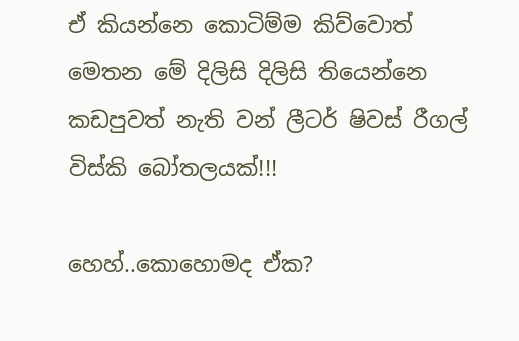ඒ කියන්නෙ කොටිම්ම කිව්වොත් මෙතන මේ දිලිසි දිලිසි තියෙන්නෙ කඩපුවත් නැති වන් ලීටර් ෂිවස් රීගල් විස්කි බෝතලයක්!!!

හෙහ්..කොහොමද ඒක?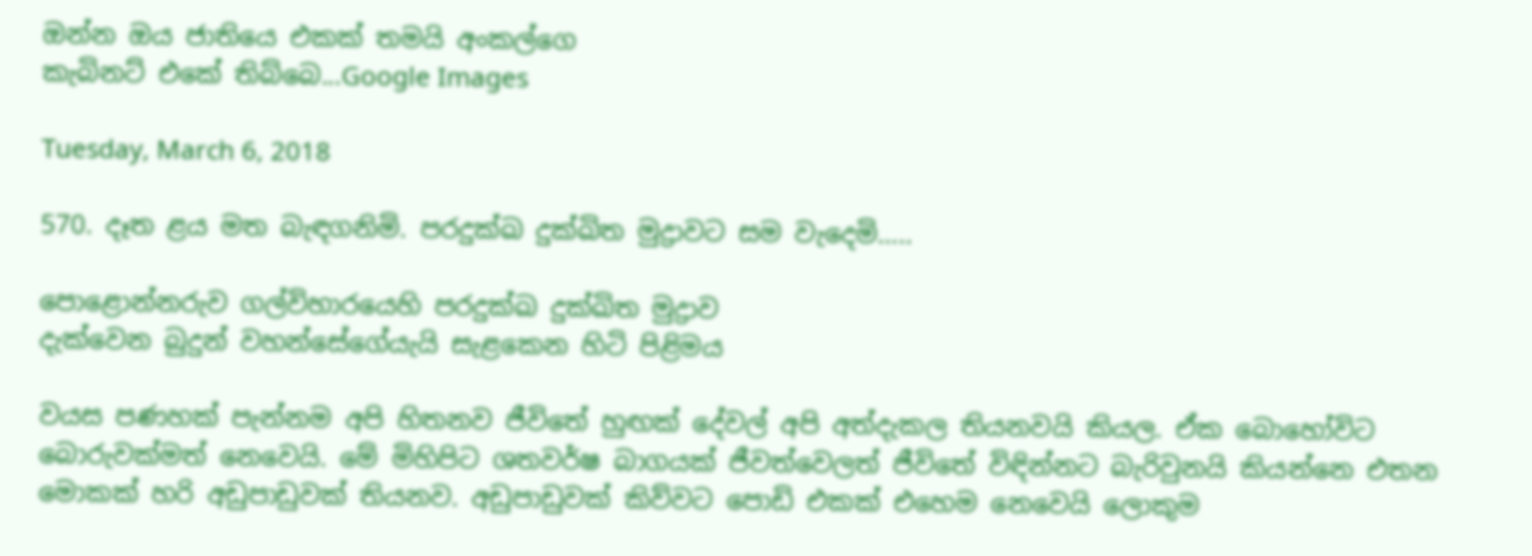ඔන්න ඔය ජාතියෙ එකක් තමයි අංකල්ගෙ
කැබිනට් එකේ තිබ්බෙ...Google Images

Tuesday, March 6, 2018

570. දෑත ළය මත බැඳගනිමි. පරදුක්ඛ දුක්ඛිත මුද්‍රාවට සම වැදෙමි…..

පොළොන්නරුව ගල්විහාරයෙහි පරදුක්ඛ දුක්ඛිත මුද්‍රාව
දැක්වෙන බුදුන් වහන්සේගේයැයි සැළකෙන හිටි පිළිමය

වයස පණහක් පැන්නම අපි හිතනව ජීවිතේ හුඟක් දේවල් අපි අත්දැකල තියනවයි කියල. ඒක බොහෝවිට බොරුවක්මත් නෙවෙයි. මේ මිහිපිට ශතවර්ෂ බාගයක් ජීවත්වෙලත් ජීවිතේ විඳින්නට බැරිවුනයි කියන්නෙ එතන මොකක් හරි අඩුපාඩුවක් තියනව. අඩුපාඩුවක් කිව්වට පොඩි එකක් එහෙම නෙවෙයි ලොකුම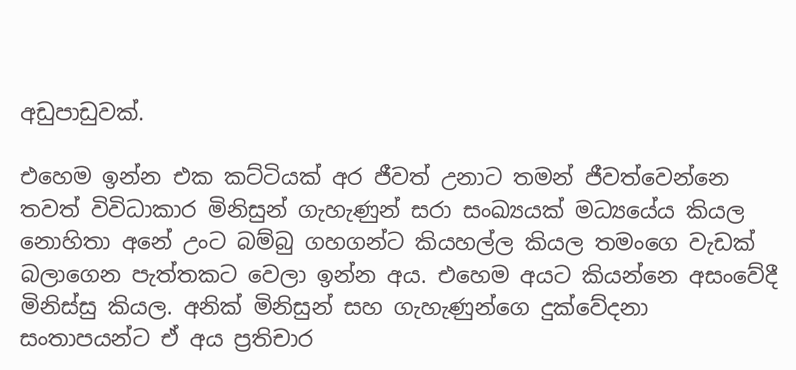අඩුපාඩුවක්.

එහෙම ඉන්න එක කට්ටියක් අර ජීවත් උනාට තමන් ජීවත්වෙන්නෙ තවත් විවිධාකාර මිනිසුන් ගැහැණුන් සරා සංඛ්‍යයක් මධ්‍යයේය කියල නොහිතා අනේ උංට බම්බු ගහගන්ට කියහල්ල කියල තමංගෙ වැඩක් බලාගෙන පැත්තකට වෙලා ඉන්න අය. එහෙම අයට කියන්නෙ අසංවේදී මිනිස්සු කියල. අනික් මිනිසුන් සහ ගැහැණුන්ගෙ දුක්වේදනා සංතාපයන්ට ඒ අය ප්‍රතිචාර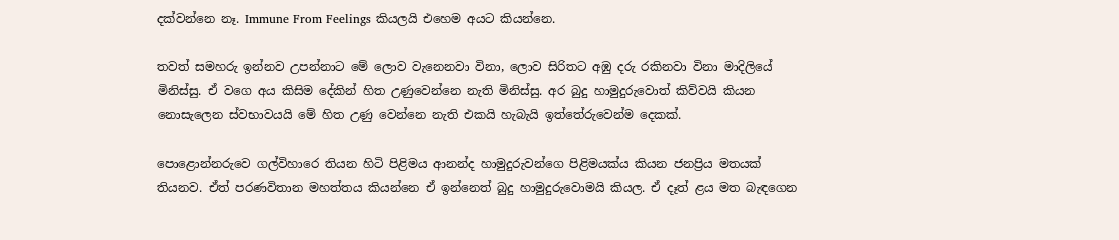දක්වන්නෙ නෑ. Immune From Feelings කියලයි එහෙම අයට කියන්නෙ.

තවත් සමහරු ඉන්නව උපන්නාට මේ ලොව වැනෙනවා විනා, ලොව සිරිතට අඹු දරු රකිනවා විනා මාදිලියේ මිනිස්සු. ඒ වගෙ අය කිසිම දේකින් හිත උණුවෙන්නෙ නැති මිනිස්සු. අර බුදු හාමුදුරුවොත් කිව්වයි කියන නොසැලෙන ස්වභාවයයි මේ හිත උණු වෙන්නෙ නැති එකයි හැබැයි ඉත්තේරුවෙන්ම දෙකක්.

පොළොන්නරුවෙ ගල්විහාරෙ තියන හිටි පිළිමය ආනන්ද හාමුදුරුවන්ගෙ පිළිමයක්ය කියන ජනප්‍රිය මතයක් තියනව. ඒත් පරණවිතාන මහත්තය කියන්නෙ ඒ ඉන්නෙත් බුදු හාමුදුරුවොමයි කියල. ඒ දෑත් ළය මත බැඳගෙන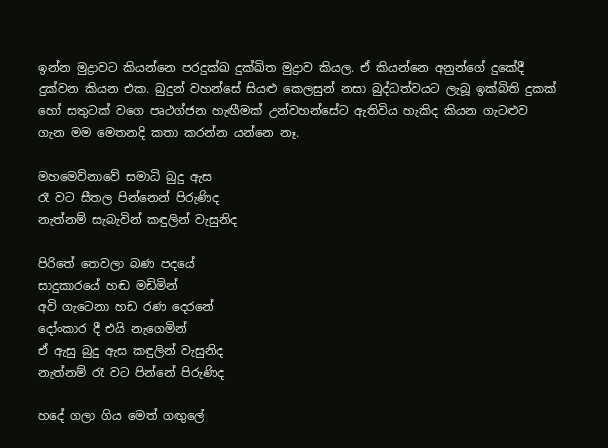ඉන්න මුද්‍රාවට කියන්නෙ පරදුක්ඛ දුක්ඛිත මුද්‍රාව කියල. ඒ කියන්නෙ අනුන්ගේ දුකේදී දුක්වන කියන එක. බුදුන් වහන්සේ සියළු කෙලසුන් නසා බුද්ධත්වයට ලැබූ ඉක්බිති දුකක් හෝ සතුටක් වගෙ පෘථග්ජන හැඟීමක් උන්වහන්සේට ඇතිවිය හැකිද කියන ගැටළුව ගැන මම මෙතනදි කතා කරන්න යන්නෙ නෑ.

මහමෙව්නාවේ සමාධි බුදු ඇස
රෑ වට සීතල පින්නෙන් පිරුණිද
නැත්නම් සැබැවින් කඳුලින් වැසුනිද

පිරිතේ තෙවලා බණ පදයේ
සාදුකාරයේ හඬ මඩිමින්
අවි ගැටෙනා හඩ රණ දෙරනේ
දෝංකාර දී එයි නැගෙමින්
ඒ ඇසු බුදු ඇස කඳුලින් වැසුනිද
නැත්නම් රෑ වට පින්නේ පිරුණිද

හදේ ගලා ගිය මෙත් ගඟුලේ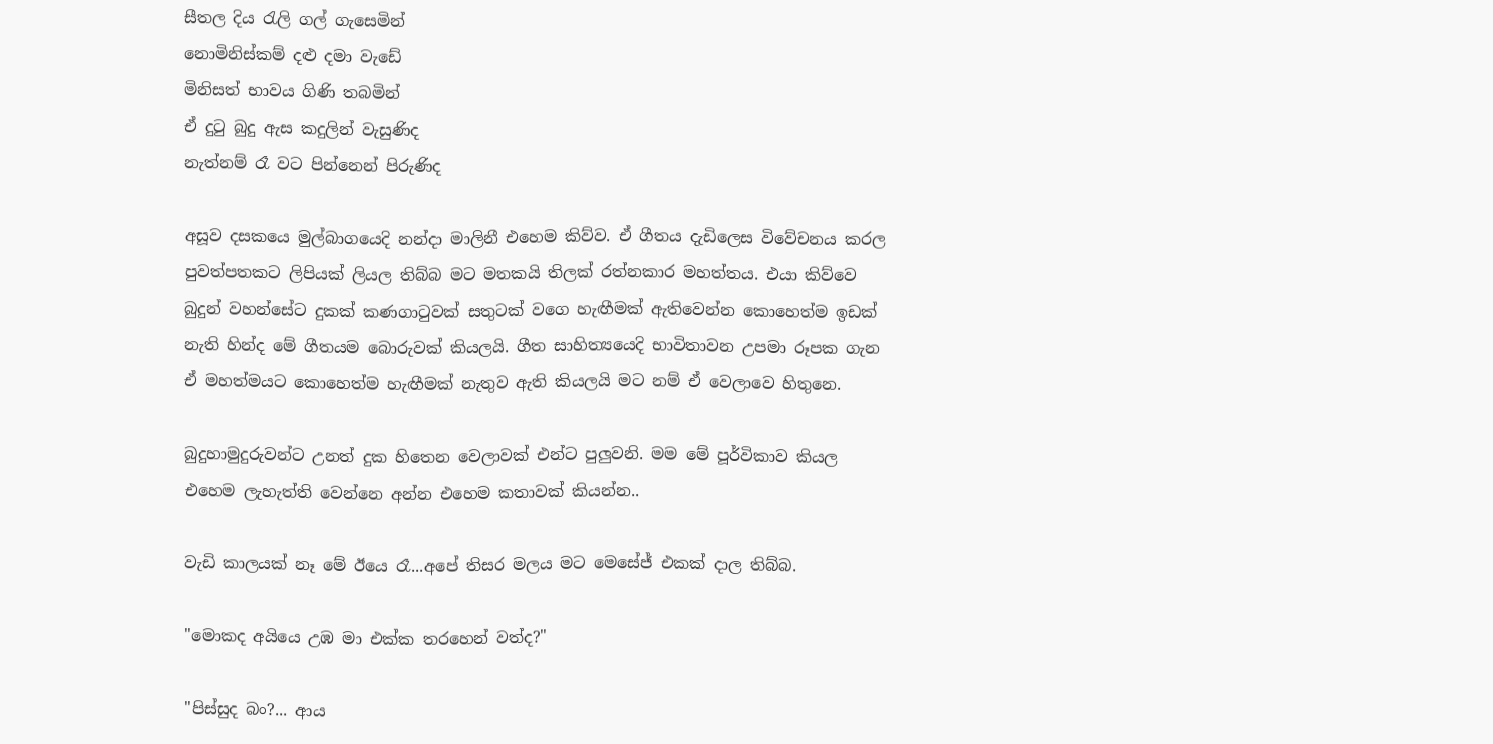සීතල දිය රැලි ගල් ගැසෙමින්
නොමිනිස්කම් දළු දමා වැඩේ
මිනිසත් භාවය ගිණි තබමින්
ඒ දුටු බුදු ඇස කදුලින් වැසුණිද
නැත්නම් රෑ වට පින්නෙන් පිරුණිද

අසූව දසකයෙ මුල්බාගයෙදි නන්දා මාලිනී එහෙම කිව්ව. ඒ ගීතය දැඩිලෙස විවේචනය කරල පුවත්පතකට ලිපියක් ලියල තිබ්බ මට මතකයි තිලක් රත්නකාර මහත්තය. එයා කිව්වෙ බුදුන් වහන්සේට දුකක් කණගාටුවක් සතුටක් වගෙ හැඟීමක් ඇතිවෙන්න කොහෙත්ම ඉඩක් නැති හින්ද මේ ගීතයම බොරුවක් කියලයි. ගීත සාහිත්‍යයෙදි භාවිතාවන උපමා රූපක ගැන ඒ මහත්මයට කොහෙත්ම හැඟීමක් නැතුව ඇති කියලයි මට නම් ඒ වෙලාවෙ හිතුනෙ.

බුදුහාමුදුරුවන්ට උනත් දුක හිතෙන වෙලාවක් එන්ට පුලුවනි. මම මේ පූර්විකාව කියල එහෙම ලැහැත්ති වෙන්නෙ අන්න එහෙම කතාවක් කියන්න..

වැඩි කාලයක් නෑ මේ ඊයෙ රෑ...අපේ තිසර මලය මට මෙසේජ් එකක් දාල තිබ්බ.

"මොකද අයියෙ උඹ මා එක්ක තරහෙන් වත්ද?"

"පිස්සුද බං?... ආය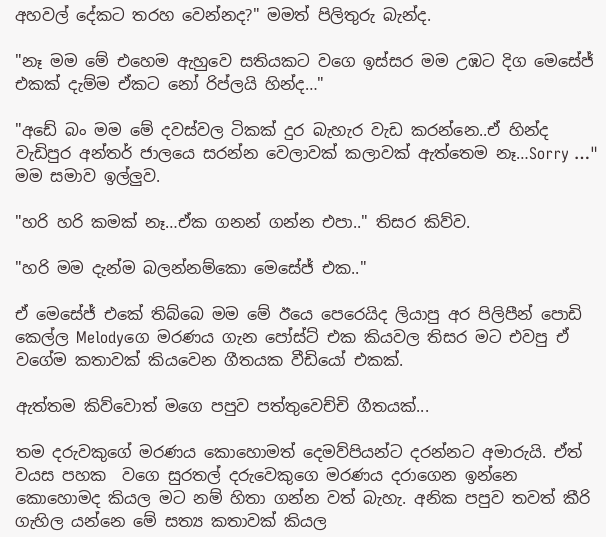අහවල් දේකට තරහ වෙන්නද?" මමත් පිලිතුරු බැන්ද.

"නෑ මම මේ එහෙම ඇහුවෙ සතියකට වගෙ ඉස්සර මම උඹට දිග මෙසේජ් එකක් දැම්ම ඒකට නෝ රිප්ලයි හින්ද…"

"අඩේ බං මම මේ දවස්වල ටිකක් දුර බැහැර වැඩ කරන්නෙ..ඒ හින්ද වැඩිපුර අන්තර් ජාලයෙ සරන්න වෙලාවක් කලාවක් ඇත්තෙම නෑ…Sorry …" මම සමාව ඉල්ලුව.

"හරි හරි කමක් නෑ…ඒක ගනන් ගන්න එපා.." තිසර කිව්ව.

"හරි මම දැන්ම බලන්නම්කො මෙසේජ් එක.."

ඒ මෙසේජ් එකේ තිබ්බෙ මම මේ ඊයෙ පෙරෙයිද ලියාපු අර පිලිපීන් පොඩි කෙල්ල Melodyගෙ මරණය ගැන පෝස්ට් එක කියවල තිසර මට එවපු ඒ වගේම කතාවක් කියවෙන ගීතයක වීඩියෝ එකක්.

ඇත්තම කිව්වොත් මගෙ පපුව පත්තුවෙච්චි ගීතයක්...

තම දරුවකුගේ මරණය කොහොමත් දෙමව්පියන්ට දරන්නට අමාරුයි. ඒත් වයස පහක  වගෙ සුරතල් දරුවෙකුගෙ මරණය දරාගෙන ඉන්නෙ කොහොමද කියල මට නම් හිතා ගන්න වත් බැහැ. අනික පපුව තවත් කීරි ගැහිල යන්නෙ මේ සත්‍ය කතාවක් කියල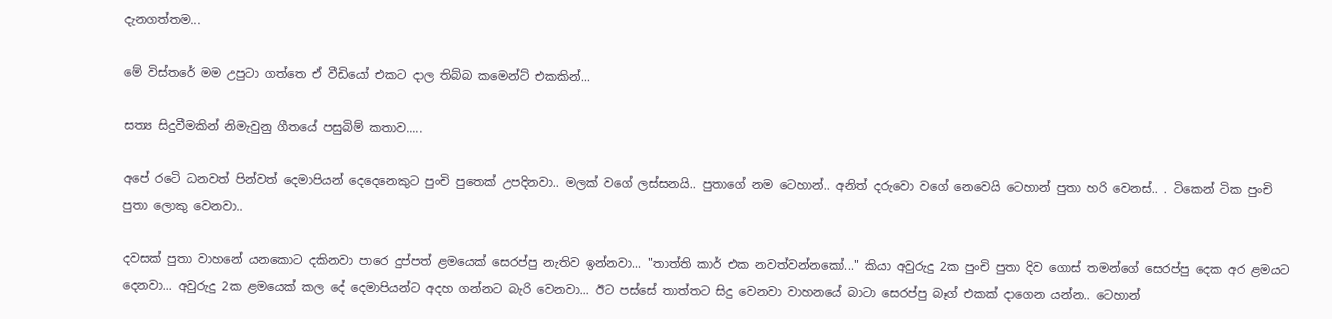දැනගත්තම...

මේ විස්තරේ මම උපුටා ගත්තෙ ඒ වීඩියෝ එකට දාල තිබ්බ කමෙන්ට් එකකින්...

සත්‍ය සිදුවීමකින් නිමැවුනු ගීතයේ පසුබිම් කතාව.....

අපේ රටෙි ධනවත් පින්වත් දෙමාපියන් දෙදෙනෙකුට පුංචි පුතෙක් උපදිනවා.. මලක් වගේ ලස්සනයි.. පුතාගේ නම ටෙහාන්.. අනිත් දරුවො වගේ නෙවෙයි ටෙහාන් පුතා හරි වෙනස්.. . ටිකෙන් ටික පුංචි පුතා ලොකු වෙනවා..

දවසක් පුතා වාහනේ යනකොට දකිනවා පාරෙ දුප්පත් ළමයෙක් සෙරප්පු නැතිව ඉන්නවා... "තාත්ති කාර් එක නවත්වන්නකෝ..." කියා අවුරුදු 2ක පුංචි පුතා දිව ගොස් තමන්ගේ සෙරප්පු දෙක අර ළමයට දෙනවා... අවුරුදු 2ක ළමයෙක් කල දේ දෙමාපියන්ට අදහ ගන්නට බැරි වෙනවා... ඊට පස්සේ තාත්තට සිදු වෙනවා වාහනයේ බාටා සෙරප්පු බෑග් එකක් දාගෙන යන්න.. ටෙහාන්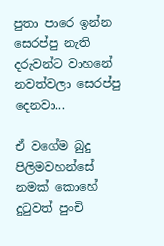පුතා පාරෙ ඉන්න සෙරප්පු නැති දරුවන්ට වාහනේ නවත්වලා සෙරප්පු දෙනවා...

ඒ වගේම බුදු පිලිමවහන්සේ නමක් කොහේ දුටුවත් පුංචි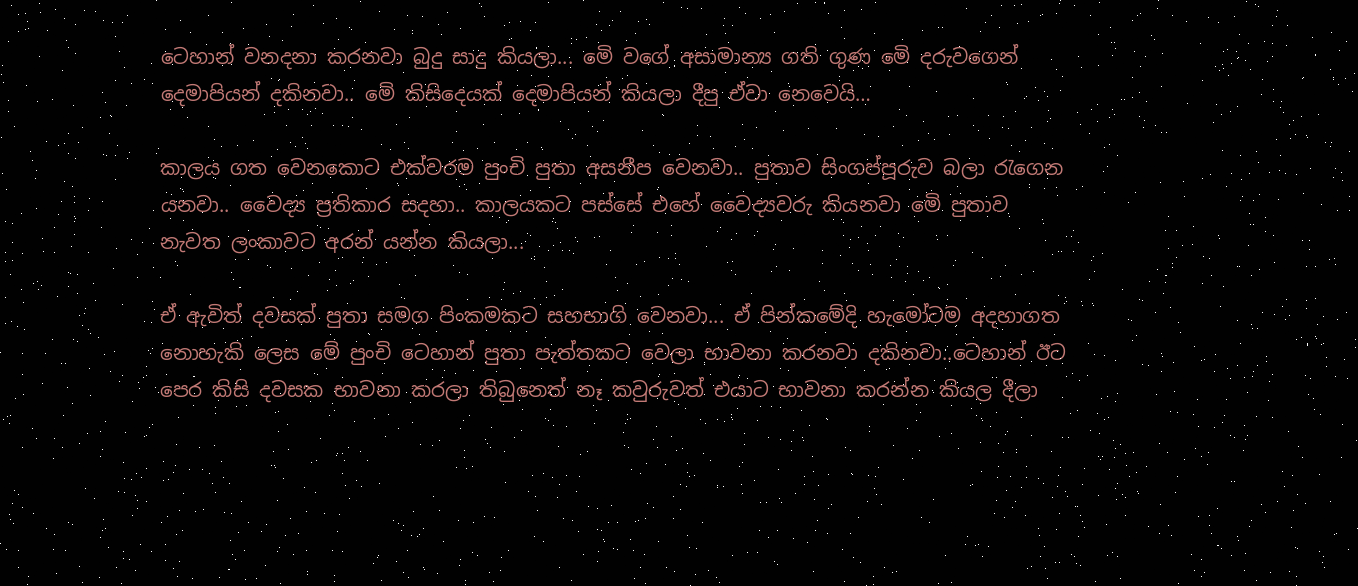ටෙහාන් වනදනා කරනවා බුදු සාදු කියලා... මෙි වගේ අසාමාන්‍ය ගති ගුණ මෙි දරුවගෙන් දෙමාපියන් දකිනවා.. මෙි කිසිදෙයක් දෙමාපියන් කියලා දීපු ඒවා නෙවෙයි…

කාලය ගත වෙනකොට එක්වරම පුංචි පුතා අසනීප වෙනවා.. පුතාව සිංගප්පූරුව බලා රැගෙන යනවා.. වෛද්‍ය ප්‍රතිකාර සදහා.. කාලයකට පස්සේ එහේ වෛද්‍යවරු කියනවා මෙි පුතාව නැවත ලංකාවට අරන් යන්න කියලා...

ඒ ඇවිත් දවසක් පුතා සමග පිංකමකට සහභාගි වෙනවා... ඒ පින්කමේදි හැමෝටම අදහාගත නොහැකි ලෙස මේ පුංචි ටෙහාන් පුතා පැත්තකට වෙලා භාවනා කරනවා දකිනවා..ටෙහාන් ඊට පෙර කිසි දවසක භාවනා කරලා තිබුනෙත් නෑ කවුරුවත් එයාට භාවනා කරන්න කියල දීලා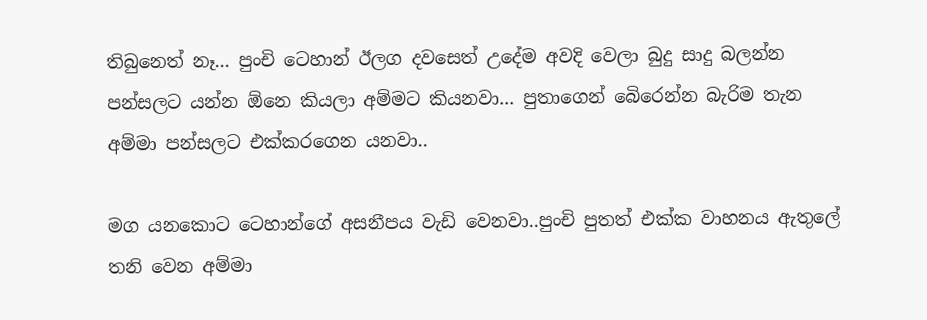තිබුනෙත් නෑ... පුංචි ටෙහාන් ඊලග දවසෙත් උදේම අවදි වෙලා බුදු සාදු බලන්න පන්සලට යන්න ඕනෙ කියලා අම්මට කියනවා... පුතාගෙන් බෙිරෙන්න බැරිම තැන අම්මා පන්සලට එක්කරගෙන යනවා..

මග යනකොට ටෙහාන්ගේ අසනීපය වැඩි වෙනවා..පුංචි පුතත් එක්ක වාහනය ඇතුලේ තනි වෙන අම්මා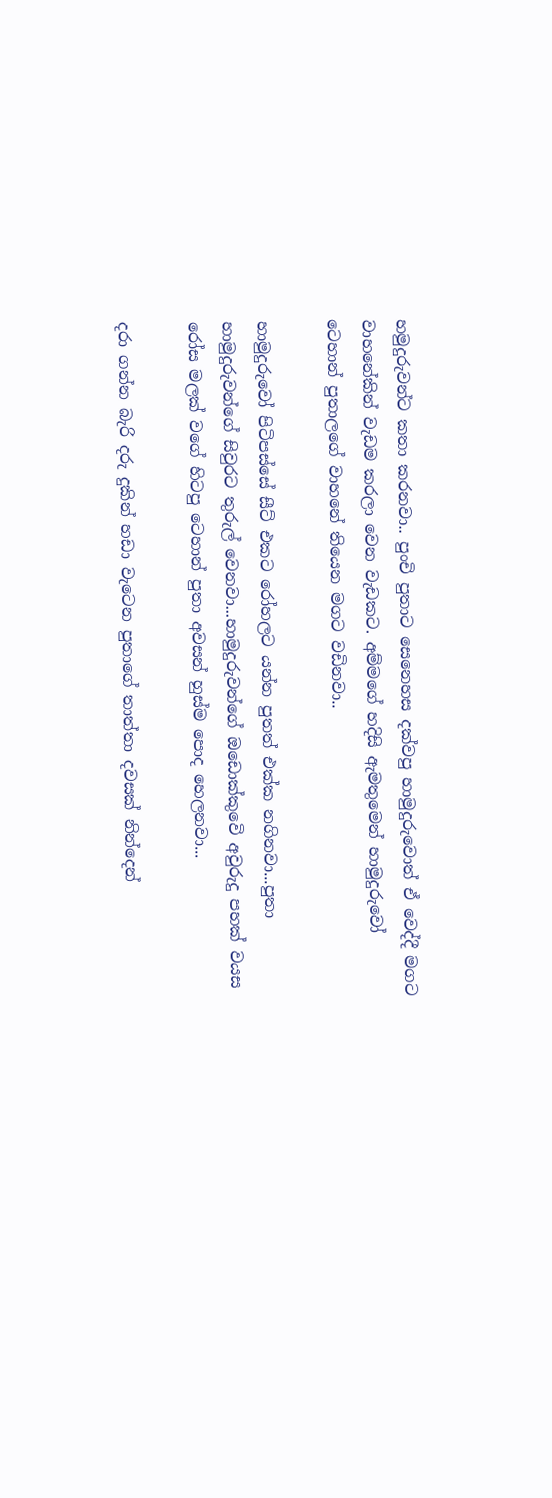හමුදුරුවන්ට කතා කරනවා.. පුංචි පුතාට සෙනෙහස දක්වපු හාමුදුරුවොත් ඒ වෙද්දී මගට වාහනේකින් වැඩම කරලා වෙන වැඩකට. අම්මගේ හදිසි ඇමතුමෙන් හාමුදුරුවෝ ටෙහාන් පුතාලගේ වාහනේ තියෙන මගට වඩිනවා..

හාමුදුරුවෝ පිටිපස්සේ සීට් එකට රෝහලට යන්න පුතත් එක්ක නගිනවා...පුතා හාමුදුරුවන්ගේ සිවුරට තුරුල් වෙනවා...හාමුදුරුවන්ගේ ඔඩොක්කුවෙි අවුරුදු පහක් වයස රෝස මලක් වගේ හිටපු ටෙහාන් පුතා අවසන් හුස්ම පොද හෙලනවා...

දරා ගන්න බැරි දරු දුකින් හඩා වැටෙන පුතාගේ තාත්තා දවසක් නින්දෙන්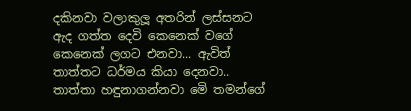දකිනවා වලාකුලූ අතරින් ලස්සනට ඇද ගත්ත දෙවි කෙනෙක් වගේ කෙනෙක් ලගට එනවා... ඇවිත් තාත්තට ධර්මය කියා දෙනවා.. තාත්තා හඳුනාගන්නවා මෙි තමන්ගේ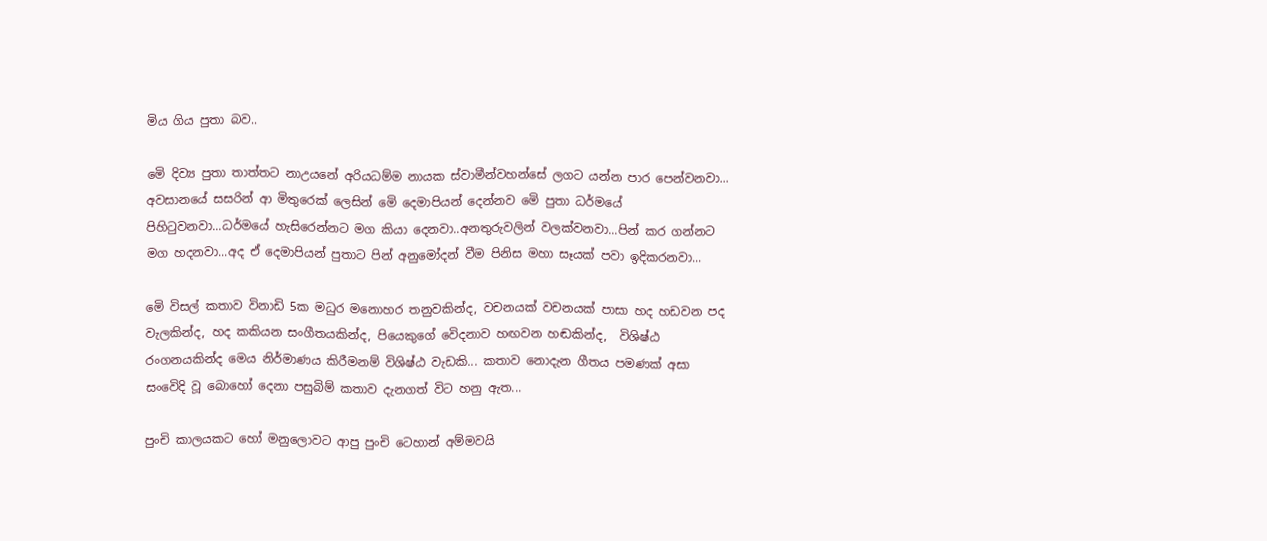මිය ගිය පුතා බව..

මෙි දිව්‍ය පුතා තාත්තට නාඋයනේ අරියධම්ම නායක ස්වාමීන්වහන්සේ ලගට යන්න පාර පෙන්වනවා... අවසානයේ සසරින් ආ මිතුරෙක් ලෙසින් මෙි දෙමාපියන් දෙන්නව මෙි පුතා ධර්මයේ පිහිටුවනවා...ධර්මයේ හැසිරෙන්නට මග කියා දෙනවා..අනතුරුවලින් වලක්වනවා...පින් කර ගන්නට මග හදනවා...අද ඒ දෙමාපියන් පුතාට පින් අනුමෝදන් වීම පිනිස මහා සෑයක් පවා ඉදිකරනවා...

මෙි විසල් කතාව විනාඩි 5ක මධුර මනොහර තනුවකින්ද, වචනයක් වචනයක් පාසා හද හඩවන පද වැලකින්ද, හද කකියන සංගීතයකින්ද, පියෙකුගේ වෙිදනාව හඟවන හඬකින්ද,  විශිෂ්ඨ රංගනයකින්ද මෙය නිර්මාණය කිරීමනම් විශිෂ්ඨ වැඩකි... කතාව නොදැන ගීතය පමණක් අසා සංවෙිදි වූ බොහෝ දෙනා පසුබිම් කතාව දැනගත් විට හනු ඇත...

පුංචි කාලයකට හෝ මනුලොවට ආපු පුංචි ටෙහාන් අම්මවයි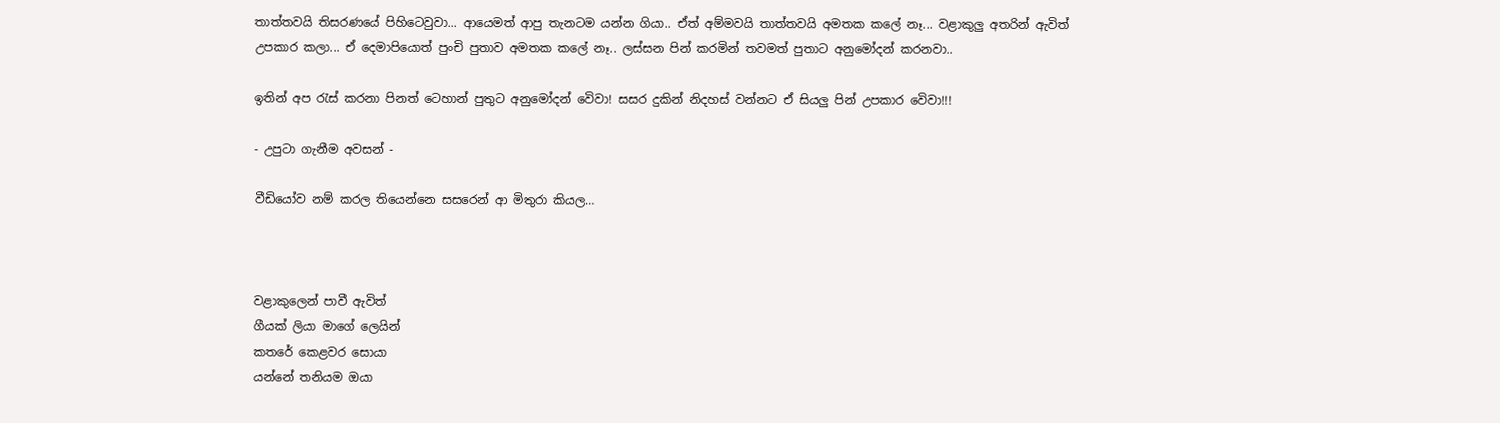තාත්තවයි තිසරණයේ පිහිටෙවුවා... ආයෙමත් ආපු තැනටම යන්න ගියා.. ඒත් අම්මවයි තාත්තවයි අමතක කලේ නෑ... වළාකුලු අතරින් ඇවිත් උපකාර කලා... ඒ දෙමාපියොත් පුංචි පුතාව අමතක කලේ නෑ.. ලස්සන පින් කරමින් තවමත් පුතාට අනුමෝදන් කරනවා..

ඉතින් අප රැස් කරනා පිනත් ටෙහාන් පුතුට අනුමෝදන් වෙිවා! සසර දුකින් නිදහස් වන්නට ඒ සියලු පින් උපකාර වෙිවා!!!

- උපුටා ගැනීම අවසන් -

වීඩියෝව නම් කරල තියෙන්නෙ සසරෙන් ආ මිතුරා කියල…



වළාකුලෙන් පාවී ඇවිත්
ගීයක් ලියා මාගේ ලෙයින්
කතරේ කෙළවර සොයා
යන්නේ තනියම ඔයා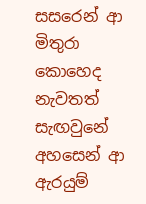සසරෙන් ආ මිතුරා
කොහෙද නැවතත්
සැඟවුනේ
අහසෙන් ආ ඇරයුම්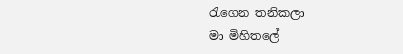රැගෙන තනිකලා
මා මිහිතලේ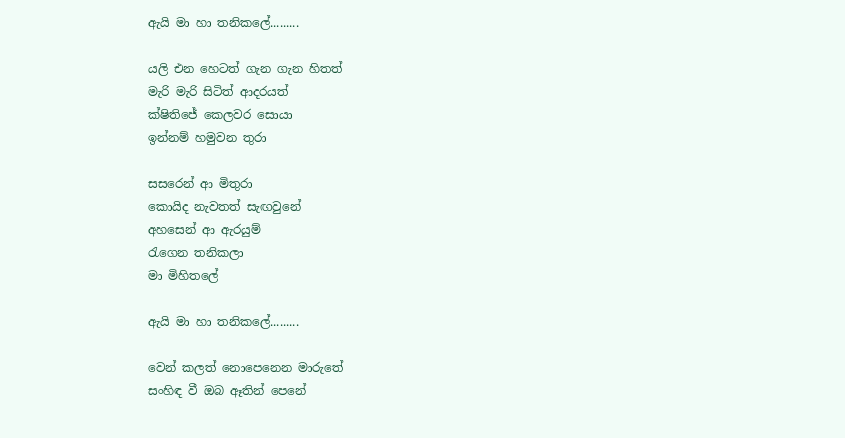ඇයි මා හා තනිකලේ.........

යලි එන හෙටත් ගැන ගැන හිතත්
මැරි මැරි සිටිත් ආදරයත්
ක්ෂිතිජේ කෙලවර සොයා
ඉන්නම් හමුවන තුරා

සසරෙන් ආ මිතුරා
කොයිද නැවතත් සැඟවුනේ
අහසෙන් ආ ඇරයුම්
රැගෙන තනිකලා
මා මිහිතලේ

ඇයි මා හා තනිකලේ.........

වෙන් කලත් නොපෙනෙන මාරුතේ
සංහිඳ වී ඔබ ඈතින් පෙනේ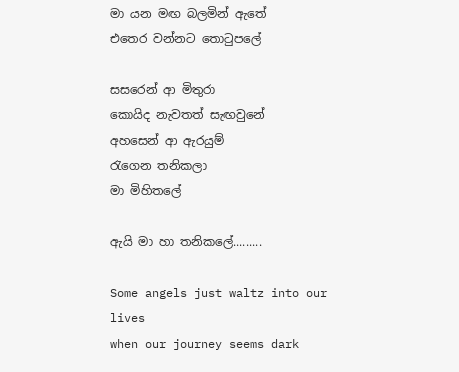මා යන මඟ බලමින් ඇතේ
එතෙර වන්නට තොටුපලේ

සසරෙන් ආ මිතුරා
කොයිද නැවතත් සැඟවුනේ
අහසෙන් ආ ඇරයුම්
රැගෙන තනිකලා
මා මිහිතලේ

ඇයි මා හා තනිකලේ.........

Some angels just waltz into our lives
when our journey seems dark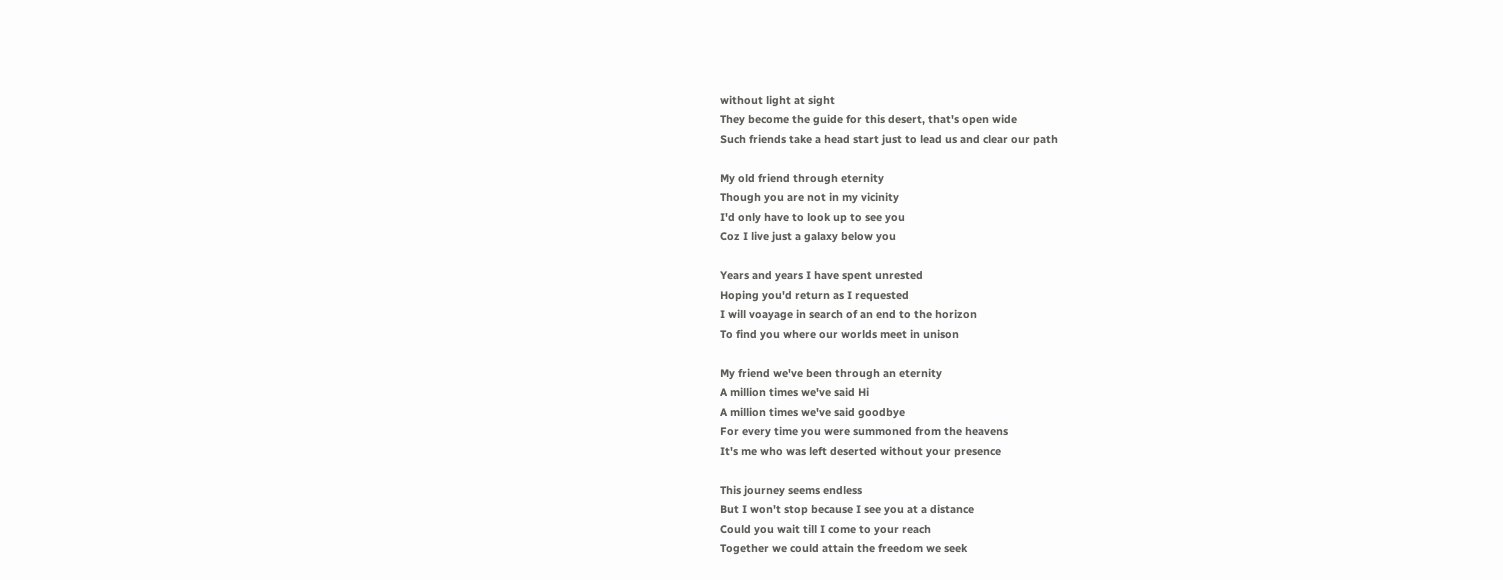without light at sight
They become the guide for this desert, that's open wide
Such friends take a head start just to lead us and clear our path

My old friend through eternity
Though you are not in my vicinity
I'd only have to look up to see you
Coz I live just a galaxy below you

Years and years I have spent unrested
Hoping you'd return as I requested
I will voayage in search of an end to the horizon
To find you where our worlds meet in unison

My friend we've been through an eternity
A million times we've said Hi
A million times we've said goodbye
For every time you were summoned from the heavens
It's me who was left deserted without your presence

This journey seems endless
But I won't stop because I see you at a distance
Could you wait till I come to your reach
Together we could attain the freedom we seek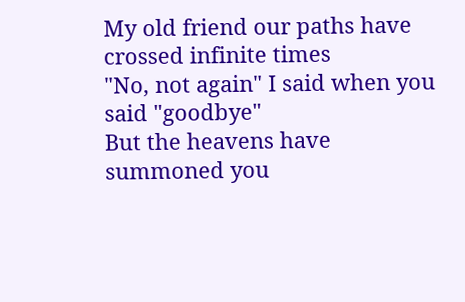My old friend our paths have crossed infinite times
"No, not again" I said when you said "goodbye"
But the heavens have summoned you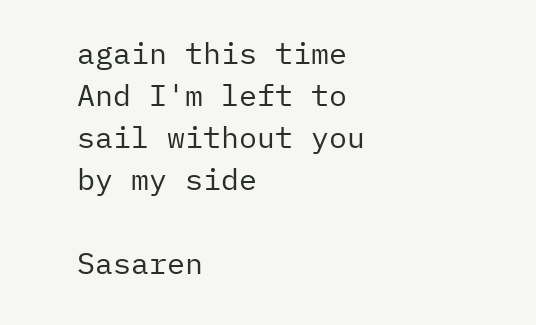again this time
And I'm left to sail without you by my side

Sasaren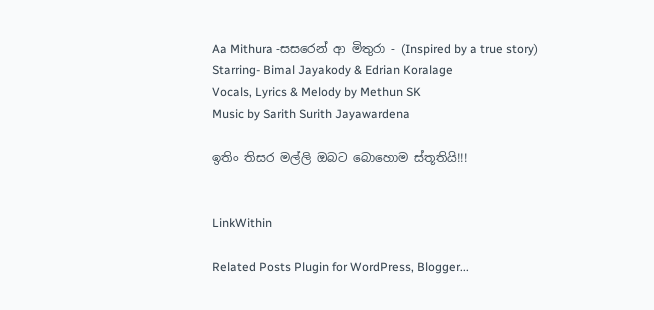Aa Mithura -සසරෙන් ආ මිතුරා - (Inspired by a true story)
Starring- Bimal Jayakody & Edrian Koralage
Vocals, Lyrics & Melody by Methun SK
Music by Sarith Surith Jayawardena

ඉතිං තිසර මල්ලි ඔබට බොහොම ස්තූතියි!!!


LinkWithin

Related Posts Plugin for WordPress, Blogger...